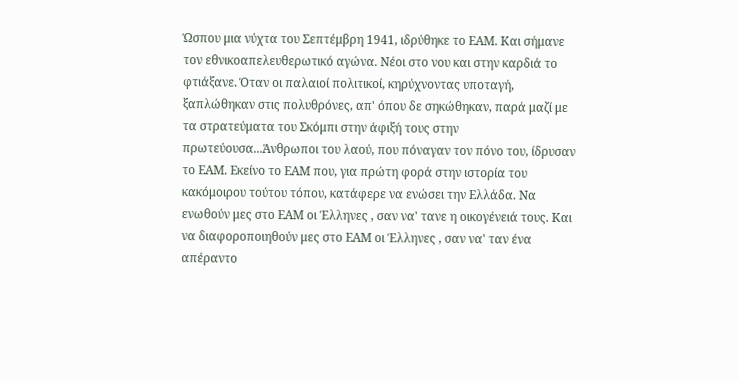Ώσπου μια νύχτα του Σεπτέμβρη 1941, ιδρύθηκε το ΕΑΜ. Και σήμανε τον εθνικοαπελευθερωτικό αγώνα. Νέοι στο νου και στην καρδιά το φτιάξανε. Όταν οι παλαιοί πολιτικοί, κηρύχνοντας υποταγή, ξαπλώθηκαν στις πολυθρόνες, απ' όπου δε σηκώθηκαν, παρά μαζί με τα στρατεύματα του Σκόμπι στην άφιξή τους στην πρωτεύουσα...Άνθρωποι του λαού, που πόναγαν τον πόνο του, ίδρυσαν το ΕΑΜ. Εκείνο το ΕΑΜ που, για πρώτη φορά στην ιστορία του κακόμοιρου τούτου τόπου, κατάφερε να ενώσει την Ελλάδα. Να ενωθούν μες στο ΕΑΜ οι Έλληνες , σαν να' τανε η οικογένειά τους. Και να διαφοροποιηθούν μες στο ΕΑΜ οι Έλληνες , σαν να' ταν ένα απέραντο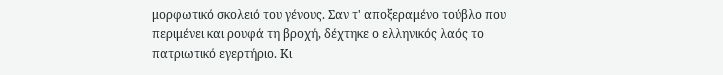μορφωτικό σκολειό του γένους. Σαν τ' αποξεραμένο τούβλο που περιμένει και ρουφά τη βροχή, δέχτηκε ο ελληνικός λαός το πατριωτικό εγερτήριο. Κι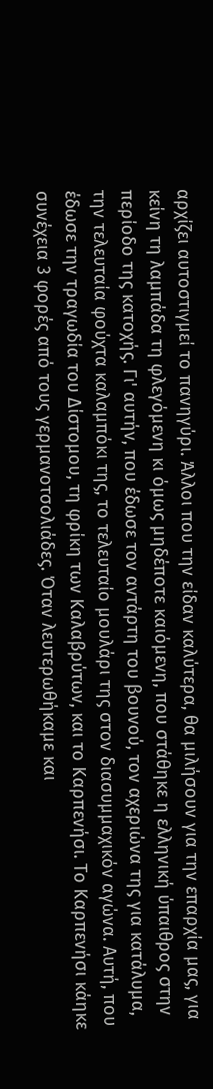αρχίζει αυτοστιγμεί το πανηγύρι. Άλλοι που την είδαν καλύτερα, θα μιλήσουν για την επαρχία μας, για κείνη τη λαμπάδα τη φλεγόμενη κι όμως μηδέποτε καιόμενη, που στάθηκε η ελληνική ύπαιθρος στην περίοδο της κατοχής. Γι' αυτήν, που έδωσε τον αντάρτη του βουνού, τον αχεριώνα της για κατάλυμα, την τελευταία φούχτα καλαμπόκι της, το τελευταίο μουλάρι της στον διασυμμαχικόν αγώνα. Αυτή, που έδωσε την τραγωδία του Δίστομου, τη φρίκη των Καλαβρύτων, και το Καρπενήσι. Το Καρπενήσι κάηκε συνέχεια 3 φορές από τους γερμανοτσολιάδες. Όταν λευτερωθήκαμε και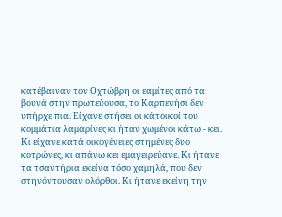κατέβαιναν τον Οχτώβρη οι εαμίτες από τα βουνά στην πρωτεύουσα, το Καρπενήσι δεν υπήρχε πια. Είχανε στήσει οι κάτοικοί του κομμάτια λαμαρίνες κι ήταν χωμένοι κάτω - κει. Κι είχανε κατά οικογένειες στημένες δυο κοτρώνες, κι απάνω κει εμαγειρεύανε. Κι ήτανε τα τσαντήρια εκείνα τόσο χαμηλά, που δεν στηνόντουσαν ολόρθοι. Κι ήτανε εκείνη την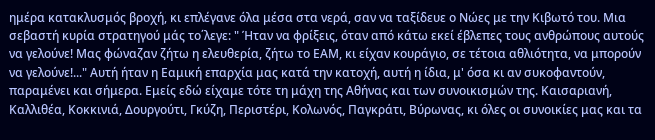ημέρα κατακλυσμός βροχή, κι επλέγανε όλα μέσα στα νερά, σαν να ταξίδευε ο Νώες με την Κιβωτό του. Μια σεβαστή κυρία στρατηγού μάς το΄λεγε: " Ήταν να φρίξεις, όταν από κάτω εκεί έβλεπες τους ανθρώπους αυτούς να γελούνε! Μας φώναζαν ζήτω η ελευθερία, ζήτω το ΕΑΜ, κι είχαν κουράγιο, σε τέτοια αθλιότητα, να μπορούν να γελούνε!..." Αυτή ήταν η Εαμική επαρχία μας κατά την κατοχή, αυτή η ίδια, μ' όσα κι αν συκοφαντούν, παραμένει και σήμερα. Εμείς εδώ είχαμε τότε τη μάχη της Αθήνας και των συνοικισμών της. Καισαριανή, Καλλιθέα, Κοκκινιά, Δουργούτι, Γκύζη, Περιστέρι, Κολωνός, Παγκράτι, Βύρωνας, κι όλες οι συνοικίες μας και τα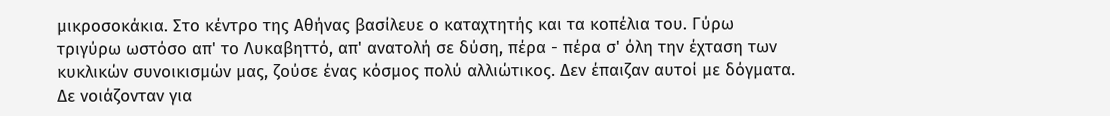μικροσοκάκια. Στο κέντρο της Αθήνας βασίλευε ο καταχτητής και τα κοπέλια του. Γύρω τριγύρω ωστόσο απ' το Λυκαβηττό, απ' ανατολή σε δύση, πέρα - πέρα σ' όλη την έχταση των κυκλικών συνοικισμών μας, ζούσε ένας κόσμος πολύ αλλιώτικος. Δεν έπαιζαν αυτοί με δόγματα. Δε νοιάζονταν για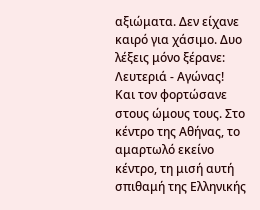αξιώματα. Δεν είχανε καιρό για χάσιμο. Δυο λέξεις μόνο ξέρανε: Λευτεριά - Αγώνας! Και τον φορτώσανε στους ώμους τους. Στο κέντρο της Αθήνας, το αμαρτωλό εκείνο κέντρο, τη μισή αυτή σπιθαμή της Ελληνικής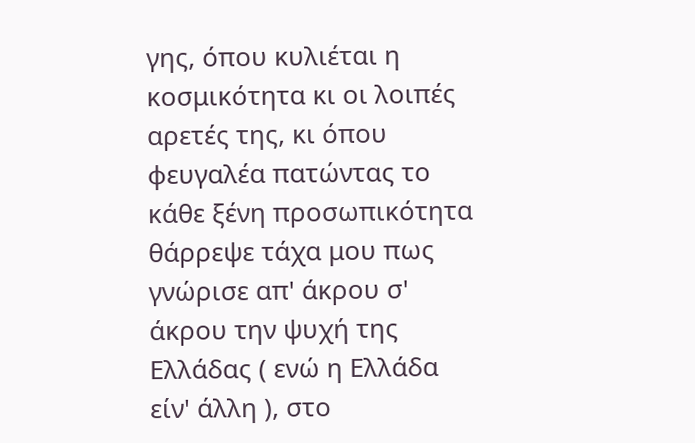γης, όπου κυλιέται η κοσμικότητα κι οι λοιπές αρετές της, κι όπου φευγαλέα πατώντας το κάθε ξένη προσωπικότητα θάρρεψε τάχα μου πως γνώρισε απ' άκρου σ' άκρου την ψυχή της Ελλάδας ( ενώ η Ελλάδα είν' άλλη ), στο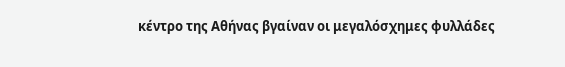κέντρο της Αθήνας βγαίναν οι μεγαλόσχημες φυλλάδες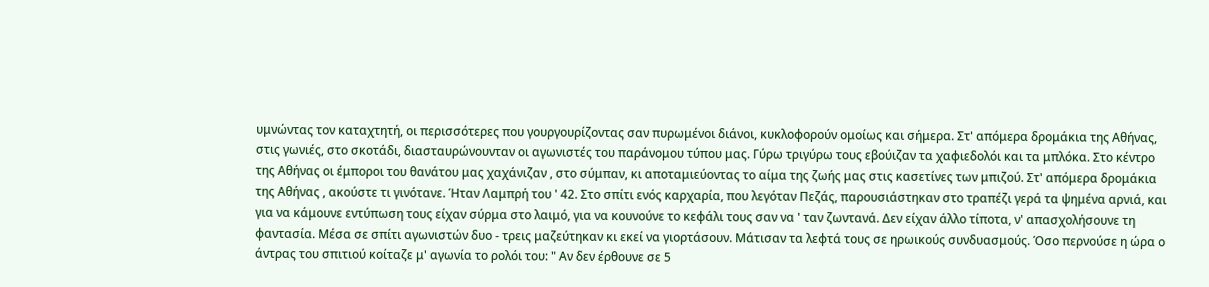υμνώντας τον καταχτητή, οι περισσότερες που γουργουρίζοντας σαν πυρωμένοι διάνοι, κυκλοφορούν ομοίως και σήμερα. Στ' απόμερα δρομάκια της Αθήνας, στις γωνιές, στο σκοτάδι, διασταυρώνουνταν οι αγωνιστές του παράνομου τύπου μας. Γύρω τριγύρω τους εβούιζαν τα χαφιεδολόι και τα μπλόκα. Στο κέντρο της Αθήνας οι έμποροι του θανάτου μας χαχάνιζαν , στο σύμπαν, κι αποταμιεύοντας το αίμα της ζωής μας στις κασετίνες των μπιζού. Στ' απόμερα δρομάκια της Αθήνας , ακούστε τι γινότανε. Ήταν Λαμπρή του ' 42. Στο σπίτι ενός καρχαρία, που λεγόταν Πεζάς, παρουσιάστηκαν στο τραπέζι γερά τα ψημένα αρνιά, και για να κάμουνε εντύπωση τους είχαν σύρμα στο λαιμό, για να κουνούνε το κεφάλι τους σαν να ' ταν ζωντανά. Δεν είχαν άλλο τίποτα, ν' απασχολήσουνε τη φαντασία. Μέσα σε σπίτι αγωνιστών δυο - τρεις μαζεύτηκαν κι εκεί να γιορτάσουν. Μάτισαν τα λεφτά τους σε ηρωικούς συνδυασμούς. Όσο περνούσε η ώρα ο άντρας του σπιτιού κοίταζε μ' αγωνία το ρολόι του: " Αν δεν έρθουνε σε 5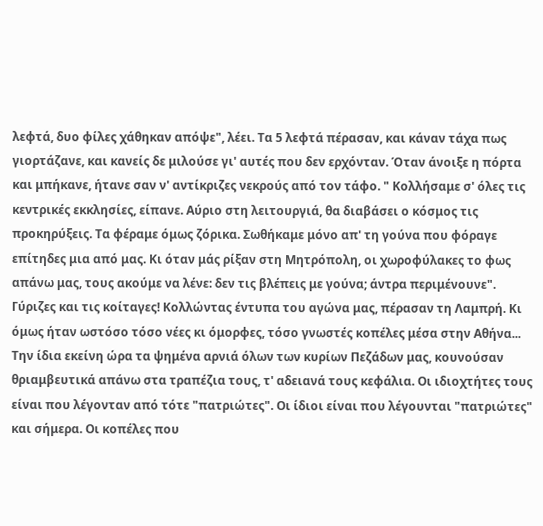λεφτά, δυο φίλες χάθηκαν απόψε", λέει. Τα 5 λεφτά πέρασαν, και κάναν τάχα πως γιορτάζανε, και κανείς δε μιλούσε γι' αυτές που δεν ερχόνταν. Όταν άνοιξε η πόρτα και μπήκανε, ήτανε σαν ν' αντίκριζες νεκρούς από τον τάφο. " Κολλήσαμε σ' όλες τις κεντρικές εκκλησίες, είπανε. Αύριο στη λειτουργιά, θα διαβάσει ο κόσμος τις προκηρύξεις. Τα φέραμε όμως ζόρικα. Σωθήκαμε μόνο απ' τη γούνα που φόραγε επίτηδες μια από μας. Κι όταν μάς ρίξαν στη Μητρόπολη, οι χωροφύλακες το φως απάνω μας, τους ακούμε να λένε: δεν τις βλέπεις με γούνα; άντρα περιμένουνε". Γύριζες και τις κοίταγες! Κολλώντας έντυπα του αγώνα μας, πέρασαν τη Λαμπρή. Κι όμως ήταν ωστόσο τόσο νέες κι όμορφες, τόσο γνωστές κοπέλες μέσα στην Αθήνα... Την ίδια εκείνη ώρα τα ψημένα αρνιά όλων των κυρίων Πεζάδων μας, κουνούσαν θριαμβευτικά απάνω στα τραπέζια τους, τ' αδειανά τους κεφάλια. Οι ιδιοχτήτες τους είναι που λέγονταν από τότε "πατριώτες". Οι ίδιοι είναι που λέγουνται "πατριώτες" και σήμερα. Οι κοπέλες που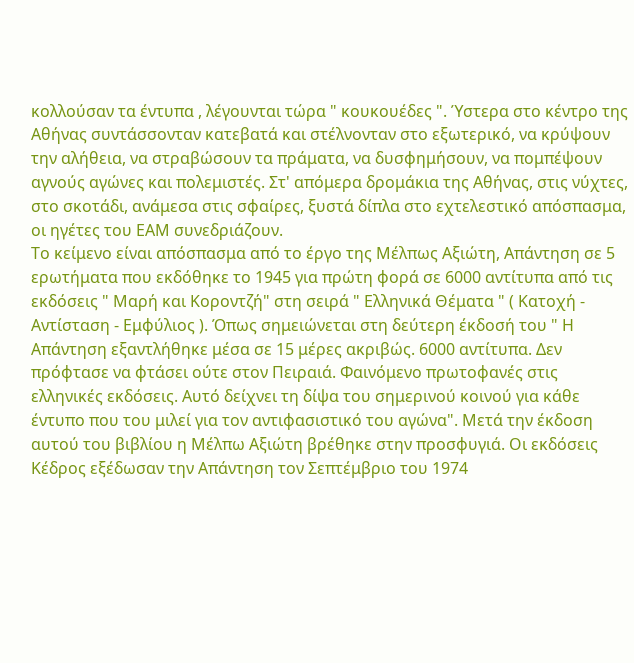κολλούσαν τα έντυπα , λέγουνται τώρα " κουκουέδες ". Ύστερα στο κέντρο της Αθήνας συντάσσονταν κατεβατά και στέλνονταν στο εξωτερικό, να κρύψουν την αλήθεια, να στραβώσουν τα πράματα, να δυσφημήσουν, να πομπέψουν αγνούς αγώνες και πολεμιστές. Στ' απόμερα δρομάκια της Αθήνας, στις νύχτες, στο σκοτάδι, ανάμεσα στις σφαίρες, ξυστά δίπλα στο εχτελεστικό απόσπασμα, οι ηγέτες του ΕΑΜ συνεδριάζουν.
Το κείμενο είναι απόσπασμα από το έργο της Μέλπως Αξιώτη, Απάντηση σε 5 ερωτήματα που εκδόθηκε το 1945 για πρώτη φορά σε 6000 αντίτυπα από τις εκδόσεις " Μαρή και Κοροντζή" στη σειρά " Ελληνικά Θέματα " ( Κατοχή - Αντίσταση - Εμφύλιος ). Όπως σημειώνεται στη δεύτερη έκδοσή του " Η Απάντηση εξαντλήθηκε μέσα σε 15 μέρες ακριβώς. 6000 αντίτυπα. Δεν πρόφτασε να φτάσει ούτε στον Πειραιά. Φαινόμενο πρωτοφανές στις ελληνικές εκδόσεις. Αυτό δείχνει τη δίψα του σημερινού κοινού για κάθε έντυπο που του μιλεί για τον αντιφασιστικό του αγώνα". Μετά την έκδοση αυτού του βιβλίου η Μέλπω Αξιώτη βρέθηκε στην προσφυγιά. Οι εκδόσεις Κέδρος εξέδωσαν την Απάντηση τον Σεπτέμβριο του 1974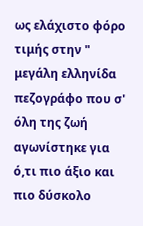ως ελάχιστο φόρο τιμής στην " μεγάλη ελληνίδα πεζογράφο που σ' όλη της ζωή αγωνίστηκε για ό,τι πιο άξιο και πιο δύσκολο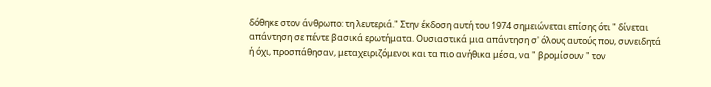δόθηκε στον άνθρωπο: τη λευτεριά." Στην έκδοση αυτή του 1974 σημειώνεται επίσης ότι " δίνεται απάντηση σε πέντε βασικά ερωτήματα. Ουσιαστικά μια απάντηση σ' όλους αυτούς που, συνειδητά ή όχι, προσπάθησαν, μεταχειριζόμενοι και τα πιο ανήθικα μέσα, να " βρομίσουν " τον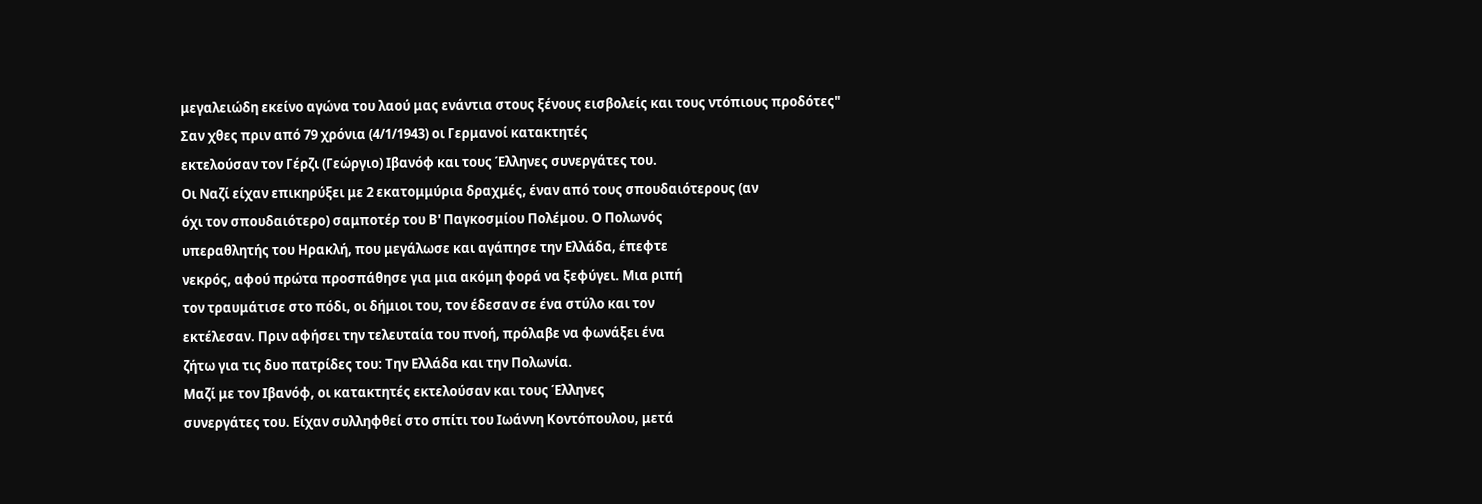μεγαλειώδη εκείνο αγώνα του λαού μας ενάντια στους ξένους εισβολείς και τους ντόπιους προδότες"
Σαν χθες πριν από 79 χρόνια (4/1/1943) οι Γερμανοί κατακτητές
εκτελούσαν τον Γέρζι (Γεώργιο) Ιβανόφ και τους Έλληνες συνεργάτες του.
Οι Ναζί είχαν επικηρύξει με 2 εκατομμύρια δραχμές, έναν από τους σπουδαιότερους (αν
όχι τον σπουδαιότερο) σαμποτέρ του Β' Παγκοσμίου Πολέμου. Ο Πολωνός
υπεραθλητής του Ηρακλή, που μεγάλωσε και αγάπησε την Ελλάδα, έπεφτε
νεκρός, αφού πρώτα προσπάθησε για μια ακόμη φορά να ξεφύγει. Μια ριπή
τον τραυμάτισε στο πόδι, οι δήμιοι του, τον έδεσαν σε ένα στύλο και τον
εκτέλεσαν. Πριν αφήσει την τελευταία του πνοή, πρόλαβε να φωνάξει ένα
ζήτω για τις δυο πατρίδες του: Την Ελλάδα και την Πολωνία.
Μαζί με τον Ιβανόφ, οι κατακτητές εκτελούσαν και τους Έλληνες
συνεργάτες του. Είχαν συλληφθεί στο σπίτι του Ιωάννη Κοντόπουλου, μετά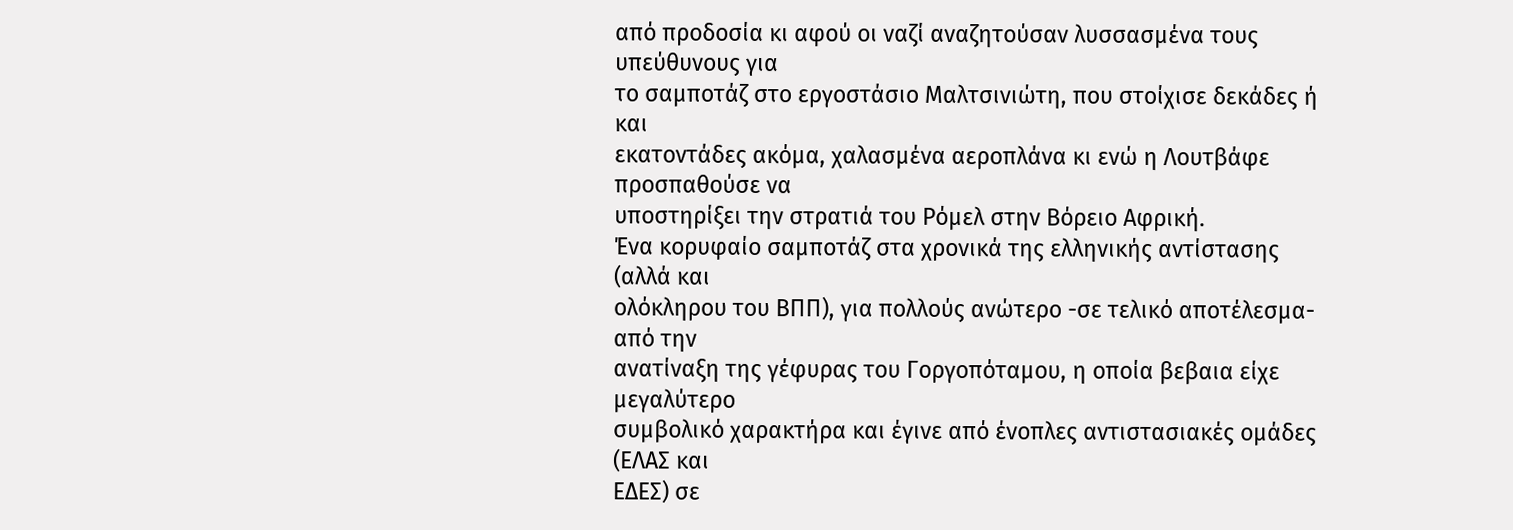από προδοσία κι αφού οι ναζί αναζητούσαν λυσσασμένα τους υπεύθυνους για
το σαμποτάζ στο εργοστάσιο Μαλτσινιώτη, που στοίχισε δεκάδες ή και
εκατοντάδες ακόμα, χαλασμένα αεροπλάνα κι ενώ η Λουτβάφε προσπαθούσε να
υποστηρίξει την στρατιά του Ρόμελ στην Βόρειο Αφρική.
Ένα κορυφαίο σαμποτάζ στα χρονικά της ελληνικής αντίστασης (αλλά και
ολόκληρου του ΒΠΠ), για πολλούς ανώτερο -σε τελικό αποτέλεσμα- από την
ανατίναξη της γέφυρας του Γοργοπόταμου, η οποία βεβαια είχε μεγαλύτερο
συμβολικό χαρακτήρα και έγινε από ένοπλες αντιστασιακές ομάδες (ΕΛΑΣ και
ΕΔΕΣ) σε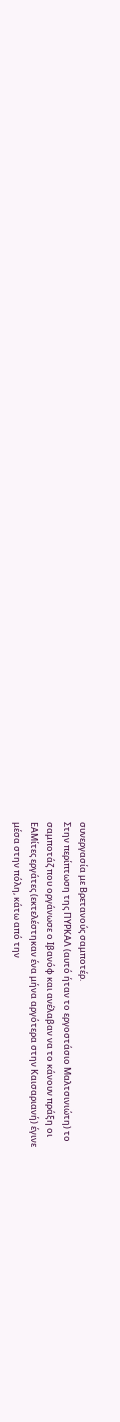συνεργασία με Βρετανούς σαμποτέρ.
Στην περίπτωση της ΠΥΡΚΑΛ (αυτό ήταν το εργοστάσιο Μαλτσινιώτη) το
σαμποτάζ που οργάνωσε ο Ιβανόφ και ανέλαβαν να το κάνουν πράξη οι
ΕΑΜίτες εργάτες (εκτελέστηκαν ένα μήνα αργότερα στην Καισαριανή) έγινε
μέσα στην πόλη, κάτω από την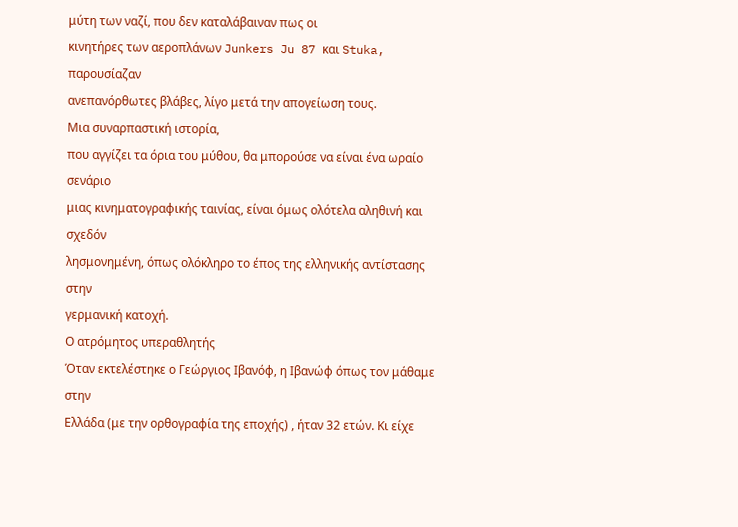μύτη των ναζί, που δεν καταλάβαιναν πως οι
κινητήρες των αεροπλάνων Junkers Ju 87 και Stuka, παρουσίαζαν
ανεπανόρθωτες βλάβες, λίγο μετά την απογείωση τους.
Μια συναρπαστική ιστορία,
που αγγίζει τα όρια του μύθου, θα μπορούσε να είναι ένα ωραίο σενάριο
μιας κινηματογραφικής ταινίας, είναι όμως ολότελα αληθινή και σχεδόν
λησμονημένη, όπως ολόκληρο το έπος της ελληνικής αντίστασης στην
γερμανική κατοχή.
Ο ατρόμητος υπεραθλητής
Όταν εκτελέστηκε ο Γεώργιος Ιβανόφ, η Ιβανώφ όπως τον μάθαμε στην
Ελλάδα (με την ορθογραφία της εποχής) , ήταν 32 ετών. Κι είχε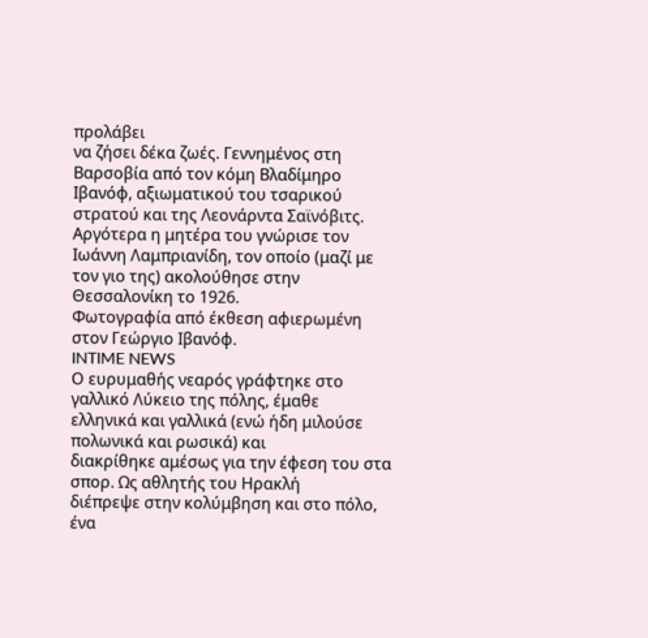προλάβει
να ζήσει δέκα ζωές. Γεννημένος στη Βαρσοβία από τον κόμη Βλαδίμηρο
Ιβανόφ, αξιωματικού του τσαρικού στρατού και της Λεονάρντα Σαϊνόβιτς.
Αργότερα η μητέρα του γνώρισε τον Ιωάννη Λαμπριανίδη, τον οποίο (μαζί με
τον γιο της) ακολούθησε στην Θεσσαλονίκη το 1926.
Φωτογραφία από έκθεση αφιερωμένη στον Γεώργιο Ιβανόφ.
INTIME NEWS
Ο ευρυμαθής νεαρός γράφτηκε στο γαλλικό Λύκειο της πόλης, έμαθε
ελληνικά και γαλλικά (ενώ ήδη μιλούσε πολωνικά και ρωσικά) και
διακρίθηκε αμέσως για την έφεση του στα σπορ. Ως αθλητής του Ηρακλή
διέπρεψε στην κολύμβηση και στο πόλο, ένα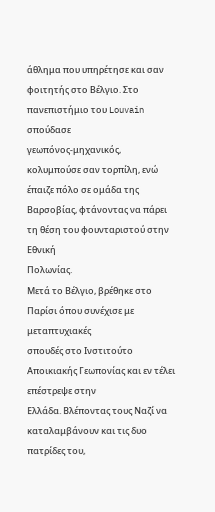άθλημα που υπηρέτησε και σαν
φοιτητής στο Βέλγιο. Στο πανεπιστήμιο του Louvain σπούδασε
γεωπόνος-μηχανικός, κολυμπούσε σαν τορπίλη, ενώ έπαιζε πόλο σε ομάδα της
Βαρσοβίας, φτάνοντας να πάρει τη θέση του φουνταριστού στην Εθνική
Πολωνίας.
Μετά το Βέλγιο, βρέθηκε στο Παρίσι όπου συνέχισε με μεταπτυχιακές
σπουδές στο Ινστιτούτο Αποικιακής Γεωπονίας και εν τέλει επέστρεψε στην
Ελλάδα. Βλέποντας τους Ναζί να καταλαμβάνουν και τις δυο πατρίδες του,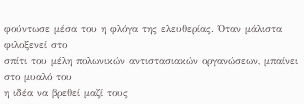φούντωσε μέσα του η φλόγα της ελευθερίας. Όταν μάλιστα φιλοξενεί στο
σπίτι του μέλη πολωνικών αντιστασιακών οργανώσεων, μπαίνει στο μυαλό του
η ιδέα να βρεθεί μαζί τους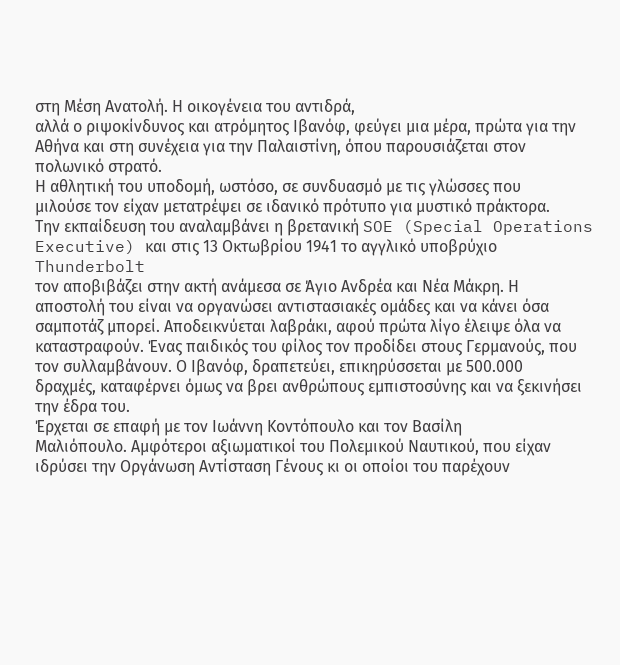στη Μέση Ανατολή. Η οικογένεια του αντιδρά,
αλλά ο ριψοκίνδυνος και ατρόμητος Ιβανόφ, φεύγει μια μέρα, πρώτα για την
Αθήνα και στη συνέχεια για την Παλαιστίνη, όπου παρουσιάζεται στον
πολωνικό στρατό.
Η αθλητική του υποδομή, ωστόσο, σε συνδυασμό με τις γλώσσες που
μιλούσε τον είχαν μετατρέψει σε ιδανικό πρότυπο για μυστικό πράκτορα.
Την εκπαίδευση του αναλαμβάνει η βρετανική SOE (Special Operations
Executive) και στις 13 Οκτωβρίου 1941 το αγγλικό υποβρύχιο Thunderbolt
τον αποβιβάζει στην ακτή ανάμεσα σε Άγιο Ανδρέα και Νέα Μάκρη. Η
αποστολή του είναι να οργανώσει αντιστασιακές ομάδες και να κάνει όσα
σαμποτάζ μπορεί. Αποδεικνύεται λαβράκι, αφού πρώτα λίγο έλειψε όλα να
καταστραφούν. Ένας παιδικός του φίλος τον προδίδει στους Γερμανούς, που
τον συλλαμβάνουν. Ο Ιβανόφ, δραπετεύει, επικηρύσσεται με 500.000
δραχμές, καταφέρνει όμως να βρει ανθρώπους εμπιστοσύνης και να ξεκινήσει
την έδρα του.
Έρχεται σε επαφή με τον Ιωάννη Κοντόπουλο και τον Βασίλη
Μαλιόπουλο. Αμφότεροι αξιωματικοί του Πολεμικού Ναυτικού, που είχαν
ιδρύσει την Οργάνωση Αντίσταση Γένους κι οι οποίοι του παρέχουν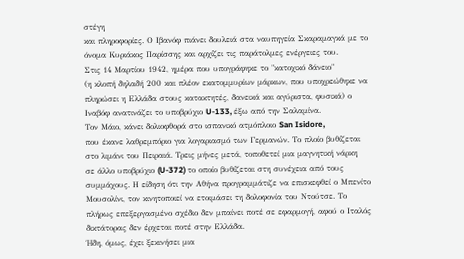στέγη
και πληροφορίες. Ο Ιβανόφ πιάνει δουλειά στα ναυπηγεία Σκαραμαγκά με το
όνομα Κυριάκος Παρίσσης και αρχίζει τις παράτολμες ενέργειες του.
Στις 14 Μαρτίου 1942, ημέρα που υπογράφηκε το "κατοχικό δάνειο"
(η κλοπή δηλαδή 200 και πλέον εκατομμυρίων μάρκων, που υποχρεώθηκε να
πληρώσει η Ελλάδα στους κατακτητές, δανεικά και αγύριστα, φυσικά) ο
Ιναβόφ ανατινάζει το υποβρύχιο U-133, έξω από την Σαλαμίνα.
Τον Μάιο, κάνει δολιοφθορά στο ισπανικό ατμόπλοιο San Isidore,
που έκανε λαθρεμπόριο για λογαριασμό των Γερμανών. Το πλοίο βυθίζεται
στο λιμάνι του Πειραιά. Τρεις μήνες μετά, τοποθετεί μια μαγνητική νάρκη
σε άλλο υποβρύχιο (U-372) το οποίο βυθίζεται στη συνέχεια από τους
συμμάχους. Η είδηση ότι την Αθήνα προγραμμάτιζε να επισκεφθεί ο Μπενίτο
Μουσολίνι, τον κινητοποιεί να ετοιμάσει τη δολοφονία του Ντούτσε. Το
πλήρως επεξεργασμένο σχέδιο δεν μπαίνει ποτέ σε εφαρμογή, αφού ο Ιταλός
δικτάτορας δεν έρχεται ποτέ στην Ελλάδα.
Ήδη, όμως, έχει ξεκινήσει μια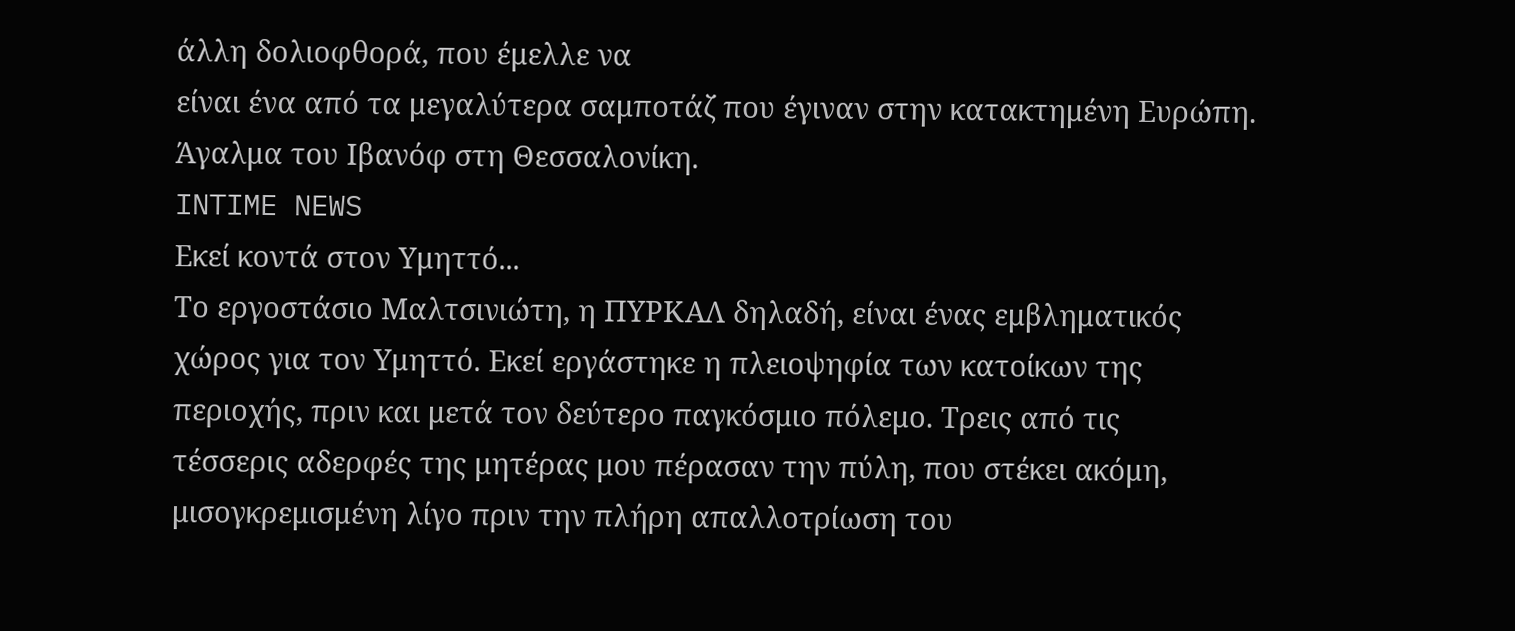άλλη δολιοφθορά, που έμελλε να
είναι ένα από τα μεγαλύτερα σαμποτάζ που έγιναν στην κατακτημένη Ευρώπη.
Άγαλμα του Ιβανόφ στη Θεσσαλονίκη.
INTIME NEWS
Εκεί κοντά στον Υμηττό...
Το εργοστάσιο Μαλτσινιώτη, η ΠΥΡΚΑΛ δηλαδή, είναι ένας εμβληματικός
χώρος για τον Υμηττό. Εκεί εργάστηκε η πλειοψηφία των κατοίκων της
περιοχής, πριν και μετά τον δεύτερο παγκόσμιο πόλεμο. Τρεις από τις
τέσσερις αδερφές της μητέρας μου πέρασαν την πύλη, που στέκει ακόμη,
μισογκρεμισμένη λίγο πριν την πλήρη απαλλοτρίωση του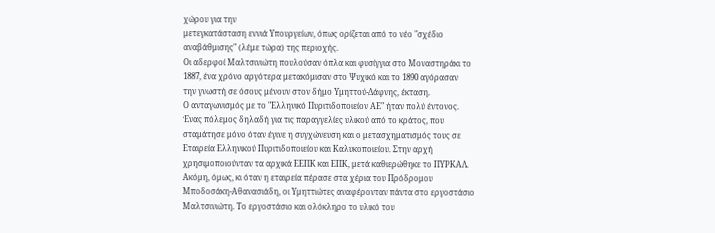χώρου για την
μετεγκατάσταση εννιά Υπουργείων, όπως ορίζεται από το νέο "σχέδιο
αναβάθμισης" (λέμε τώρα) της περιοχής.
Οι αδερφοί Μαλτσινιώτη πουλούσαν όπλα και φυσίγγια στο Μοναστηράκι το
1887, ένα χρόνο αργότερα μετακόμισαν στο Ψυχικό και το 1890 αγόρασαν
την γνωστή σε όσους μένουν στον δήμο Υμηττού-Δάφνης, έκταση.
Ο ανταγωνισμός με το "Ελληνικό Πυριτιδοποιείον ΑΕ" ήταν πολύ έντονος.
Ένας πόλεμος δηλαδή για τις παραγγελίες υλικού από το κράτος, που
σταμάτησε μόνο όταν έγινε η συγχώνευση και ο μετασχηματισμός τους σε
Εταιρεία Ελληνικού Πυριτιδοποιείου και Καλυκοποιείου. Στην αρχή
χρησιμοποιούνταν τα αρχικά ΕΕΠΚ και ΕΠΚ, μετά καθιερώθηκε το ΠΥΡΚΑΛ.
Ακόμη, όμως, κι όταν η εταιρεία πέρασε στα χέρια του Πρόδρομου
Μποδοσάκη-Αθανασιάδη, οι Υμηττιώτες αναφέρονταν πάντα στο εργοστάσιο
Μαλτσινιώτη. Το εργοστάσιο και ολόκληρο το υλικό του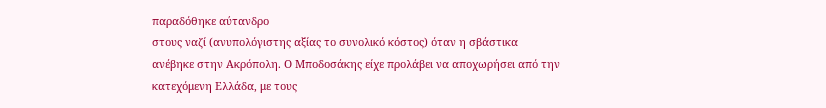παραδόθηκε αύτανδρο
στους ναζί (ανυπολόγιστης αξίας το συνολικό κόστος) όταν η σβάστικα
ανέβηκε στην Ακρόπολη. Ο Μποδοσάκης είχε προλάβει να αποχωρήσει από την
κατεχόμενη Ελλάδα, με τους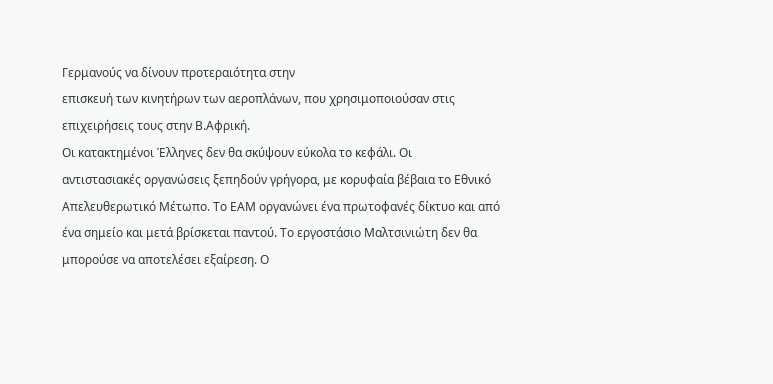Γερμανούς να δίνουν προτεραιότητα στην
επισκευή των κινητήρων των αεροπλάνων, που χρησιμοποιούσαν στις
επιχειρήσεις τους στην Β.Αφρική.
Οι κατακτημένοι Έλληνες δεν θα σκύψουν εύκολα το κεφάλι. Οι
αντιστασιακές οργανώσεις ξεπηδούν γρήγορα, με κορυφαία βέβαια το Εθνικό
Απελευθερωτικό Μέτωπο. Το ΕΑΜ οργανώνει ένα πρωτοφανές δίκτυο και από
ένα σημείο και μετά βρίσκεται παντού. Το εργοστάσιο Μαλτσινιώτη δεν θα
μπορούσε να αποτελέσει εξαίρεση. Ο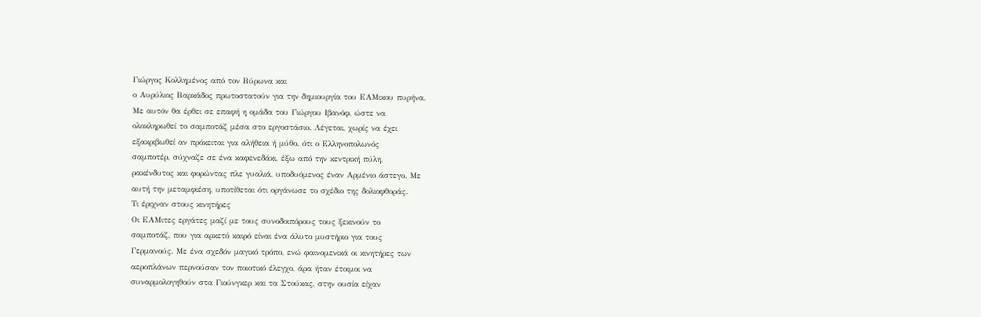Γιώργος Κολλημένος από τον Βύρωνα και
ο Αυρύλιος Βαρκάδος πρωτοστατούν για την δημιουργία του ΕΑΜικου πυρήνα.
Με αυτόν θα έρθει σε επαφή η ομάδα του Γιώργου Ιβανόφ, ώστε να
ολοκληρωθεί το σαμποτάζ μέσα στο εργοστάσιο. Λέγεται, χωρίς να έχει
εξακριβωθεί αν πρόκειται για αλήθεια ή μύθο, ότι ο Ελληνοπολωνός
σαμποτέρ, σύχναζε σε ένα καφενεδάκι, έξω από την κεντρική πύλη,
ρακένδυτος και φορώντας πλε γυαλιά, υποδυόμενος έναν Αρμένιο άστεγο. Με
αυτή την μεταμφιέση, υποτίθεται ότι οργάνωσε το σχέδιο της δολιοφθοράς.
Τι έριχναν στους κινητήρες
Οι ΕΑΜιτες εργάτες μαζί με τους συνοδοιπόρους τους ξεκινούν το
σαμποτάζ, που για αρκετό καιρό είναι ένα άλυτο μυστήριο για τους
Γερμανούς. Με ένα σχεδόν μαγικό τρόπο, ενώ φαινομενικά οι κινητήρες των
αεροπλάνων περνούσαν τον ποιοτικό έλεγχο, άρα ήταν έτοιμοι να
συναρμολογηθούν στα Γιούνγκερ και τα Στούκας, στην ουσία είχαν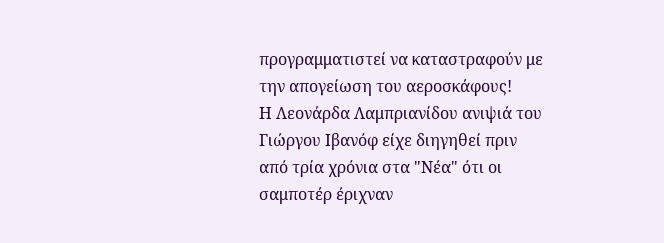προγραμματιστεί να καταστραφούν με την απογείωση του αεροσκάφους!
Η Λεονάρδα Λαμπριανίδου ανιψιά του Γιώργου Ιβανόφ είχε διηγηθεί πριν
από τρία χρόνια στα "Νέα" ότι οι σαμποτέρ έριχναν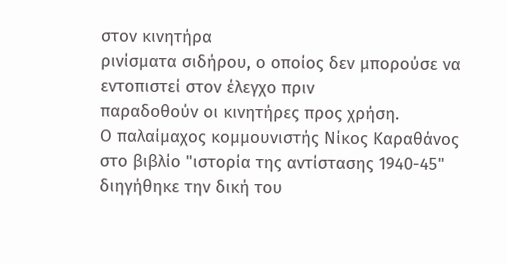στον κινητήρα
ρινίσματα σιδήρου, ο οποίος δεν μπορούσε να εντοπιστεί στον έλεγχο πριν
παραδοθούν οι κινητήρες προς χρήση.
Ο παλαίμαχος κομμουνιστής Νίκος Καραθάνος στο βιβλίο "ιστορία της αντίστασης 1940-45" διηγήθηκε την δική του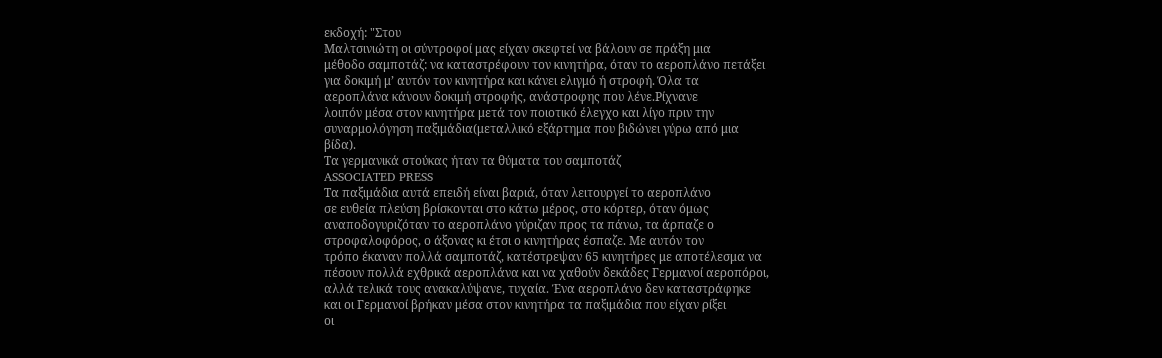εκδοχή: "Στου
Μαλτσινιώτη οι σύντροφοί μας είχαν σκεφτεί να βάλουν σε πράξη μια
μέθοδο σαμποτάζ: να καταστρέφουν τον κινητήρα, όταν το αεροπλάνο πετάξει
για δοκιμή μ’ αυτόν τον κινητήρα και κάνει ελιγμό ή στροφή. Όλα τα
αεροπλάνα κάνουν δοκιμή στροφής, ανάστροφης που λένε.Ρίχνανε
λοιπόν μέσα στον κινητήρα μετά τον ποιοτικό έλεγχο και λίγο πριν την
συναρμολόγηση παξιμάδια(μεταλλικό εξάρτημα που βιδώνει γύρω από μια
βίδα).
Τα γερμανικά στούκας ήταν τα θύματα του σαμποτάζ
ASSOCIATED PRESS
Τα παξιμάδια αυτά επειδή είναι βαριά, όταν λειτουργεί το αεροπλάνο
σε ευθεία πλεύση βρίσκονται στο κάτω μέρος, στο κόρτερ, όταν όμως
αναποδογυριζόταν το αεροπλάνο γύριζαν προς τα πάνω, τα άρπαζε ο
στροφαλοφόρος, ο άξονας κι έτσι ο κινητήρας έσπαζε. Με αυτόν τον
τρόπο έκαναν πολλά σαμποτάζ, κατέστρεψαν 65 κινητήρες με αποτέλεσμα να
πέσουν πολλά εχθρικά αεροπλάνα και να χαθούν δεκάδες Γερμανοί αεροπόροι,
αλλά τελικά τους ανακαλύψανε, τυχαία. Ένα αεροπλάνο δεν καταστράφηκε
και οι Γερμανοί βρήκαν μέσα στον κινητήρα τα παξιμάδια που είχαν ρίξει
οι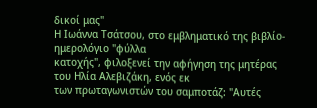δικοί μας"
Η Ιωάννα Τσάτσου, στο εμβληματικό της βιβλίο-ημερολόγιο "φύλλα
κατοχής", φιλοξενεί την αφήγηση της μητέρας του Ηλία Αλεβιζάκη, ενός εκ
των πρωταγωνιστών του σαμποτάζ: "Αυτές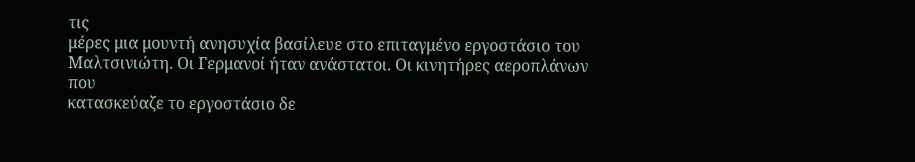τις
μέρες μια μουντή ανησυχία βασίλευε στο επιταγμένο εργοστάσιο του
Μαλτσινιώτη. Οι Γερμανοί ήταν ανάστατοι. Οι κινητήρες αεροπλάνων που
κατασκεύαζε το εργοστάσιο δε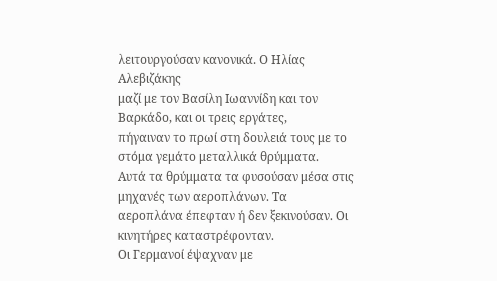λειτουργούσαν κανονικά. Ο Ηλίας Αλεβιζάκης
μαζί με τον Βασίλη Ιωαννίδη και τον Βαρκάδο, και οι τρεις εργάτες,
πήγαιναν το πρωί στη δουλειά τους με το στόμα γεμάτο μεταλλικά θρύμματα.
Αυτά τα θρύμματα τα φυσούσαν μέσα στις μηχανές των αεροπλάνων. Τα
αεροπλάνα έπεφταν ή δεν ξεκινούσαν. Οι κινητήρες καταστρέφονταν.
Οι Γερμανοί έψαχναν με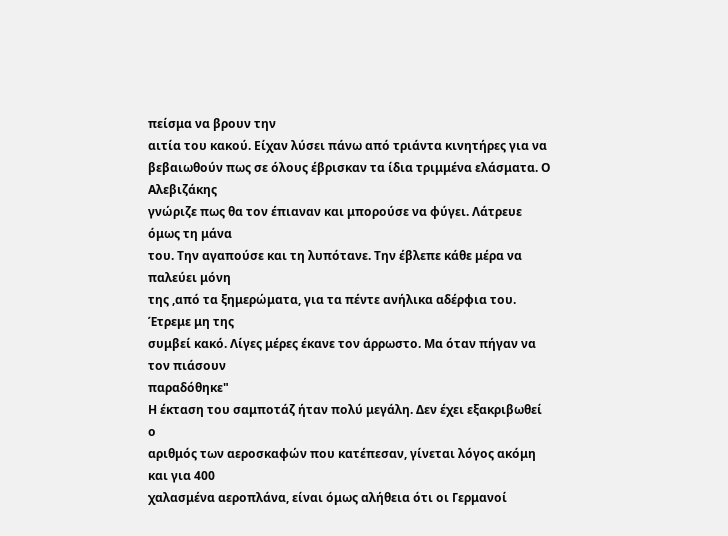πείσμα να βρουν την
αιτία του κακού. Είχαν λύσει πάνω από τριάντα κινητήρες για να
βεβαιωθούν πως σε όλους έβρισκαν τα ίδια τριμμένα ελάσματα. Ο Αλεβιζάκης
γνώριζε πως θα τον έπιαναν και μπορούσε να φύγει. Λάτρευε όμως τη μάνα
του. Την αγαπούσε και τη λυπότανε. Την έβλεπε κάθε μέρα να παλεύει μόνη
της ,από τα ξημερώματα, για τα πέντε ανήλικα αδέρφια του. Έτρεμε μη της
συμβεί κακό. Λίγες μέρες έκανε τον άρρωστο. Μα όταν πήγαν να τον πιάσουν
παραδόθηκε"
Η έκταση του σαμποτάζ ήταν πολύ μεγάλη. Δεν έχει εξακριβωθεί ο
αριθμός των αεροσκαφών που κατέπεσαν, γίνεται λόγος ακόμη και για 400
χαλασμένα αεροπλάνα, είναι όμως αλήθεια ότι οι Γερμανοί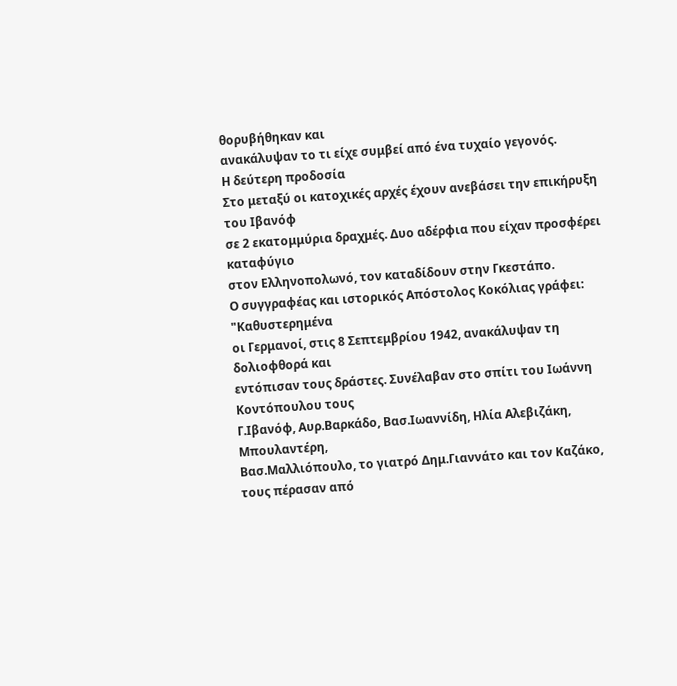θορυβήθηκαν και
ανακάλυψαν το τι είχε συμβεί από ένα τυχαίο γεγονός.
Η δεύτερη προδοσία
Στο μεταξύ οι κατοχικές αρχές έχουν ανεβάσει την επικήρυξη του Ιβανόφ
σε 2 εκατομμύρια δραχμές. Δυο αδέρφια που είχαν προσφέρει καταφύγιο
στον Ελληνοπολωνό, τον καταδίδουν στην Γκεστάπο.
Ο συγγραφέας και ιστορικός Απόστολος Κοκόλιας γράφει: "Καθυστερημένα
οι Γερμανοί, στις 8 Σεπτεμβρίου 1942, ανακάλυψαν τη δολιοφθορά και
εντόπισαν τους δράστες. Συνέλαβαν στο σπίτι του Ιωάννη Κοντόπουλου τους
Γ.Ιβανόφ, Αυρ.Βαρκάδο, Βασ.Ιωαννίδη, Ηλία Αλεβιζάκη, Μπουλαντέρη,
Βασ.Μαλλιόπουλο, το γιατρό Δημ.Γιαννάτο και τον Καζάκο, τους πέρασαν από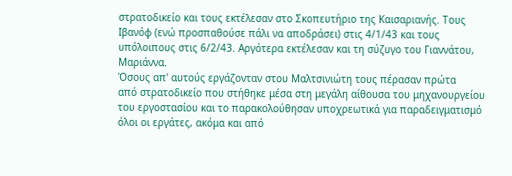στρατοδικείο και τους εκτέλεσαν στο Σκοπευτήριο της Καισαριανής. Τους
Ιβανόφ (ενώ προσπαθούσε πάλι να αποδράσει) στις 4/1/43 και τους
υπόλοιπους στις 6/2/43. Αργότερα εκτέλεσαν και τη σύζυγο του Γιαννάτου,
Μαριάννα.
Όσους απ' αυτούς εργάζονταν στου Μαλτσινιώτη τους πέρασαν πρώτα
από στρατοδικείο που στήθηκε μέσα στη μεγάλη αίθουσα του μηχανουργείου
του εργοστασίου και το παρακολούθησαν υποχρεωτικά για παραδειγματισμό
όλοι οι εργάτες, ακόμα και από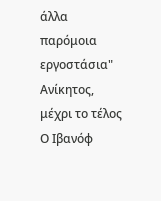άλλα παρόμοια εργοστάσια"
Ανίκητος, μέχρι το τέλος
Ο Ιβανόφ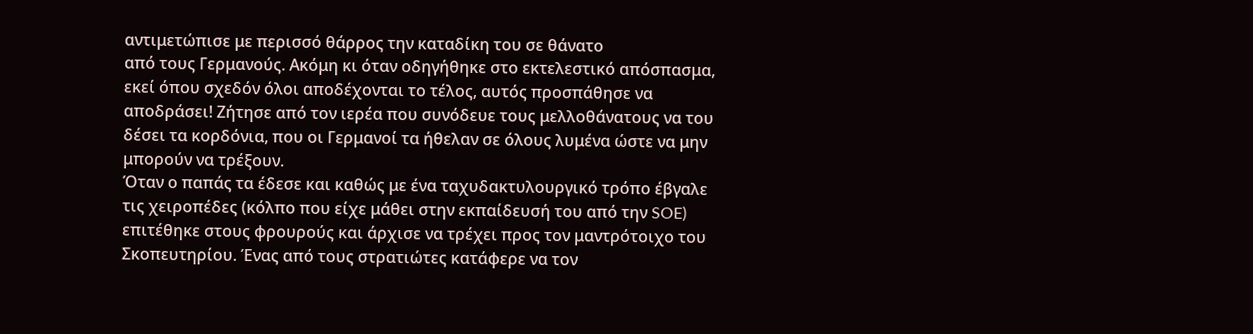αντιμετώπισε με περισσό θάρρος την καταδίκη του σε θάνατο
από τους Γερμανούς. Ακόμη κι όταν οδηγήθηκε στο εκτελεστικό απόσπασμα,
εκεί όπου σχεδόν όλοι αποδέχονται το τέλος, αυτός προσπάθησε να
αποδράσει! Ζήτησε από τον ιερέα που συνόδευε τους μελλοθάνατους να του
δέσει τα κορδόνια, που οι Γερμανοί τα ήθελαν σε όλους λυμένα ώστε να μην
μπορούν να τρέξουν.
Όταν ο παπάς τα έδεσε και καθώς με ένα ταχυδακτυλουργικό τρόπο έβγαλε
τις χειροπέδες (κόλπο που είχε μάθει στην εκπαίδευσή του από την SOE)
επιτέθηκε στους φρουρούς και άρχισε να τρέχει προς τον μαντρότοιχο του
Σκοπευτηρίου. Ένας από τους στρατιώτες κατάφερε να τον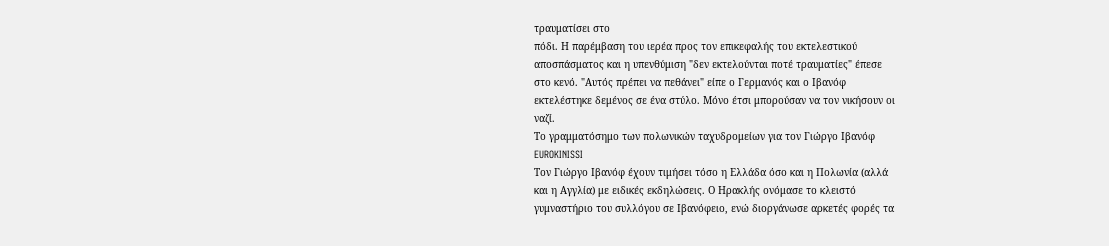τραυματίσει στο
πόδι. Η παρέμβαση του ιερέα προς τον επικεφαλής του εκτελεστικού
αποσπάσματος και η υπενθύμιση "δεν εκτελούνται ποτέ τραυματίες" έπεσε
στο κενό. "Αυτός πρέπει να πεθάνει" είπε ο Γερμανός και ο Ιβανόφ
εκτελέστηκε δεμένος σε ένα στύλο. Μόνο έτσι μπορούσαν να τον νικήσουν οι
ναζί.
Το γραμματόσημο των πολωνικών ταχυδρομείων για τον Γιώργο Ιβανόφ
EUROKINISSI
Τον Γιώργο Ιβανόφ έχουν τιμήσει τόσο η Ελλάδα όσο και η Πολωνία (αλλά
και η Αγγλία) με ειδικές εκδηλώσεις. Ο Ηρακλής ονόμασε το κλειστό
γυμναστήριο του συλλόγου σε Ιβανόφειο, ενώ διοργάνωσε αρκετές φορές τα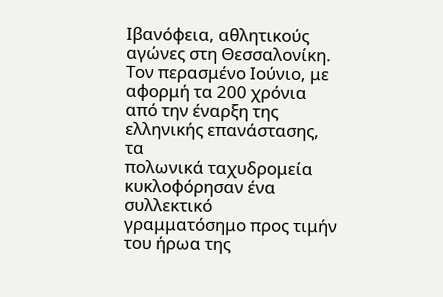Ιβανόφεια, αθλητικούς αγώνες στη Θεσσαλονίκη. Τον περασμένο Ιούνιο, με
αφορμή τα 200 χρόνια από την έναρξη της ελληνικής επανάστασης, τα
πολωνικά ταχυδρομεία κυκλοφόρησαν ένα συλλεκτικό γραμματόσημο προς τιμήν
του ήρωα της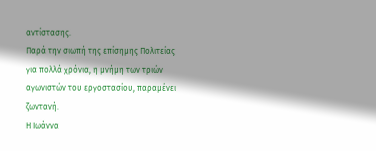αντίστασης.
Παρά την σιωπή της επίσημης Πολιτείας για πολλά χρόνια, η μνήμη των τριών αγωνιστών του εργοστασίου, παραμένει ζωντανή.
Η Ιωάννα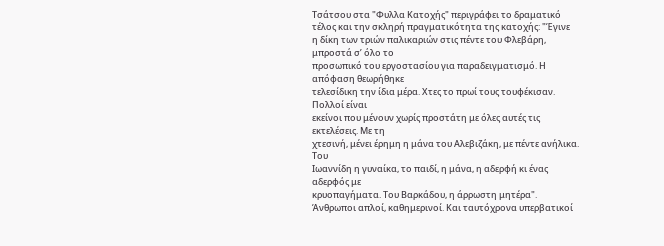Τσάτσου στα "Φυλλα Κατοχής" περιγράφει το δραματικό τέλος και την σκληρή πραγματικότητα της κατοχής: "Έγινε
η δίκη των τριών παλικαριών στις πέντε του Φλεβάρη, μπροστά σ’ όλο το
προσωπικό του εργοστασίου για παραδειγματισμό. Η απόφαση θεωρήθηκε
τελεσίδικη την ίδια μέρα. Χτες το πρωί τους τουφέκισαν. Πολλοί είναι
εκείνοι που μένουν χωρίς προστάτη με όλες αυτές τις εκτελέσεις. Με τη
χτεσινή, μένει έρημη η μάνα του Αλεβιζάκη, με πέντε ανήλικα. Του
Ιωαννίδη η γυναίκα, το παιδί, η μάνα, η αδερφή κι ένας αδερφός με
κρυοπαγήματα. Του Βαρκάδου, η άρρωστη μητέρα".
Άνθρωποι απλοί, καθημερινοί. Και ταυτόχρονα υπερβατικοί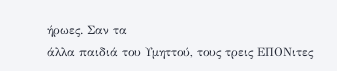ήρωες. Σαν τα
άλλα παιδιά του Υμηττού, τους τρεις ΕΠΟΝιτες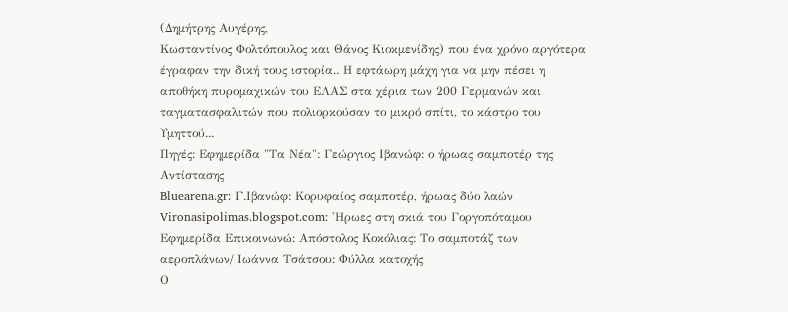(Δημήτρης Αυγέρης,
Κωσταντίνος Φολτόπουλος και Θάνος Κιοκμενίδης) που ένα χρόνο αργότερα
έγραφαν την δική τους ιστορία.. Η εφτάωρη μάχη για να μην πέσει η
αποθήκη πυρομαχικών του ΕΛΑΣ στα χέρια των 200 Γερμανών και
ταγματασφαλιτών που πολιορκούσαν το μικρό σπίτι, το κάστρο του
Υμηττού...
Πηγές: Εφημερίδα "Τα Νέα": Γεώργιος Ιβανώφ: ο ήρωας σαμποτέρ της Αντίστασης
Bluearena.gr: Γ.Ιβανώφ: Κορυφαίος σαμποτέρ, ήρωας δύο λαών
Vironasipolimas.blogspot.com: 'Ηρωες στη σκιά του Γοργοπόταμου
Εφημερίδα Επικοινωνώ: Απόστολος Κοκόλιας: Το σαμποτάζ των αεροπλάνων/ Ιωάννα Τσάτσου: Φύλλα κατοχής
Ο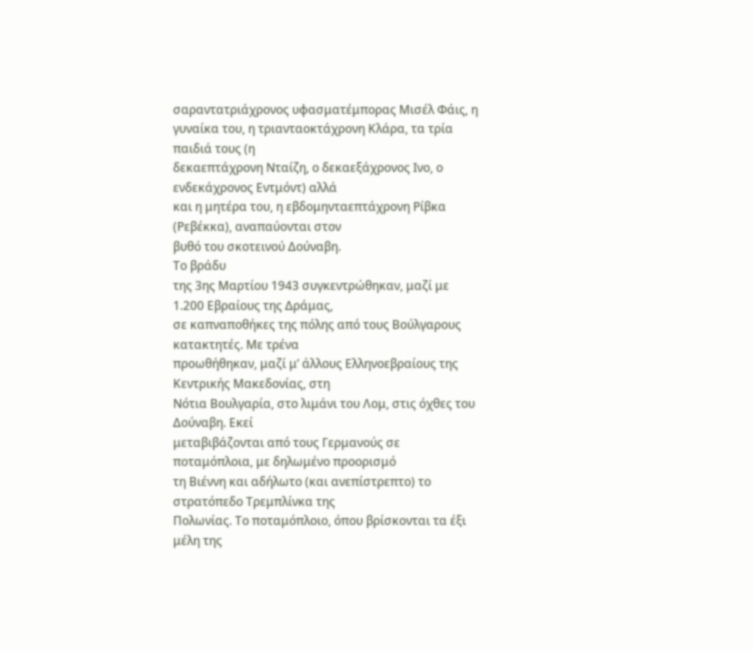σαραντατριάχρονος υφασματέμπορας Μισέλ Φάις, η
γυναίκα του, η τριανταοκτάχρονη Κλάρα, τα τρία παιδιά τους (η
δεκαεπτάχρονη Νταίζη, ο δεκαεξάχρονος Ινο, ο ενδεκάχρονος Εντμόντ) αλλά
και η μητέρα του, η εβδομηνταεπτάχρονη Ρίβκα (Ρεβέκκα), αναπαύονται στον
βυθό του σκοτεινού Δούναβη.
Το βράδυ
της 3ης Μαρτίου 1943 συγκεντρώθηκαν, μαζί με 1.200 Εβραίους της Δράμας,
σε καπναποθήκες της πόλης από τους Βούλγαρους κατακτητές. Με τρένα
προωθήθηκαν, μαζί μ’ άλλους Ελληνοεβραίους της Κεντρικής Μακεδονίας, στη
Νότια Βουλγαρία, στο λιμάνι του Λομ, στις όχθες του Δούναβη. Εκεί
μεταβιβάζονται από τους Γερμανούς σε ποταμόπλοια, με δηλωμένο προορισμό
τη Βιέννη και αδήλωτο (και ανεπίστρεπτο) το στρατόπεδο Τρεμπλίνκα της
Πολωνίας. Το ποταμόπλοιο, όπου βρίσκονται τα έξι μέλη της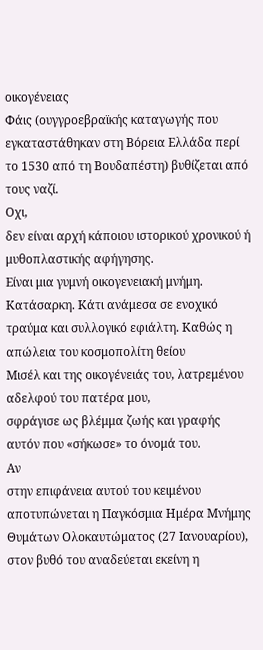οικογένειας
Φάις (ουγγροεβραϊκής καταγωγής που εγκαταστάθηκαν στη Βόρεια Ελλάδα περί
το 1530 από τη Βουδαπέστη) βυθίζεται από τους ναζί.
Οχι,
δεν είναι αρχή κάποιου ιστορικού χρονικού ή μυθοπλαστικής αφήγησης.
Είναι μια γυμνή οικογενειακή μνήμη. Κατάσαρκη. Κάτι ανάμεσα σε ενοχικό
τραύμα και συλλογικό εφιάλτη. Καθώς η απώλεια του κοσμοπολίτη θείου
Μισέλ και της οικογένειάς του, λατρεμένου αδελφού του πατέρα μου,
σφράγισε ως βλέμμα ζωής και γραφής αυτόν που «σήκωσε» το όνομά του.
Αν
στην επιφάνεια αυτού του κειμένου αποτυπώνεται η Παγκόσμια Ημέρα Μνήμης
Θυμάτων Ολοκαυτώματος (27 Ιανουαρίου), στον βυθό του αναδεύεται εκείνη η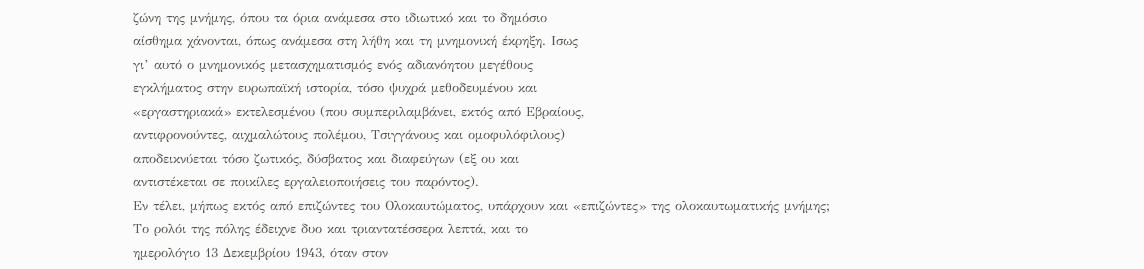ζώνη της μνήμης, όπου τα όρια ανάμεσα στο ιδιωτικό και το δημόσιο
αίσθημα χάνονται, όπως ανάμεσα στη λήθη και τη μνημονική έκρηξη. Ισως
γι’ αυτό ο μνημονικός μετασχηματισμός ενός αδιανόητου μεγέθους
εγκλήματος στην ευρωπαϊκή ιστορία, τόσο ψυχρά μεθοδευμένου και
«εργαστηριακά» εκτελεσμένου (που συμπεριλαμβάνει, εκτός από Εβραίους,
αντιφρονούντες, αιχμαλώτους πολέμου, Τσιγγάνους και ομοφυλόφιλους)
αποδεικνύεται τόσο ζωτικός, δύσβατος και διαφεύγων (εξ ου και
αντιστέκεται σε ποικίλες εργαλειοποιήσεις του παρόντος).
Εν τέλει, μήπως εκτός από επιζώντες του Ολοκαυτώματος, υπάρχουν και «επιζώντες» της ολοκαυτωματικής μνήμης;
Το ρολόι της πόλης έδειχνε δυο και τριαντατέσσερα λεπτά, και το
ημερολόγιο 13 Δεκεμβρίου 1943, όταν στον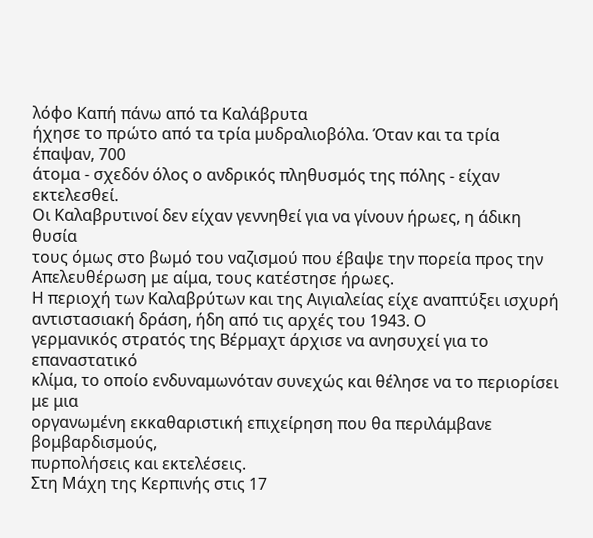λόφο Καπή πάνω από τα Καλάβρυτα
ήχησε το πρώτο από τα τρία μυδραλιοβόλα. Όταν και τα τρία έπαψαν, 700
άτομα - σχεδόν όλος ο ανδρικός πληθυσμός της πόλης - είχαν εκτελεσθεί.
Οι Καλαβρυτινοί δεν είχαν γεννηθεί για να γίνουν ήρωες, η άδικη θυσία
τους όμως στο βωμό του ναζισμού που έβαψε την πορεία προς την
Απελευθέρωση με αίμα, τους κατέστησε ήρωες.
Η περιοχή των Καλαβρύτων και της Αιγιαλείας είχε αναπτύξει ισχυρή αντιστασιακή δράση, ήδη από τις αρχές του 1943. Ο
γερμανικός στρατός της Βέρμαχτ άρχισε να ανησυχεί για το επαναστατικό
κλίμα, το οποίο ενδυναμωνόταν συνεχώς και θέλησε να το περιορίσει με μια
οργανωμένη εκκαθαριστική επιχείρηση που θα περιλάμβανε βομβαρδισμούς,
πυρπολήσεις και εκτελέσεις.
Στη Μάχη της Κερπινής στις 17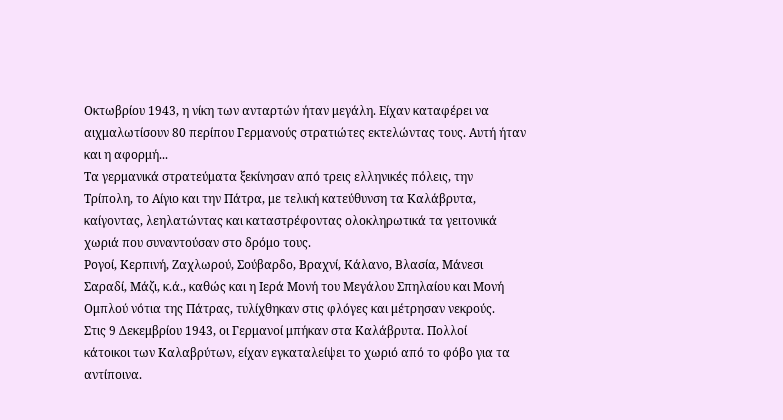Οκτωβρίου 1943, η νίκη των ανταρτών ήταν μεγάλη. Είχαν καταφέρει να αιχμαλωτίσουν 80 περίπου Γερμανούς στρατιώτες εκτελώντας τους. Αυτή ήταν και η αφορμή...
Τα γερμανικά στρατεύματα ξεκίνησαν από τρεις ελληνικές πόλεις, την
Τρίπολη, το Αίγιο και την Πάτρα, με τελική κατεύθυνση τα Καλάβρυτα,
καίγοντας, λεηλατώντας και καταστρέφοντας ολοκληρωτικά τα γειτονικά χωριά που συναντούσαν στο δρόμο τους.
Ρογοί, Κερπινή, Ζαχλωρού, Σούβαρδο, Βραχνί, Κάλανο, Βλασία, Μάνεσι
Σαραδί, Μάζι, κ.ά., καθώς και η Ιερά Μονή του Μεγάλου Σπηλαίου και Μονή
Ομπλού νότια της Πάτρας, τυλίχθηκαν στις φλόγες και μέτρησαν νεκρούς.
Στις 9 Δεκεμβρίου 1943, οι Γερμανοί μπήκαν στα Καλάβρυτα. Πολλοί
κάτοικοι των Καλαβρύτων, είχαν εγκαταλείψει το χωριό από το φόβο για τα
αντίποινα.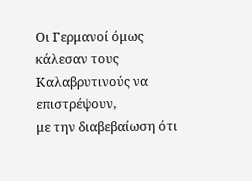Οι Γερμανοί όμως κάλεσαν τους Καλαβρυτινούς να επιστρέψουν,
με την διαβεβαίωση ότι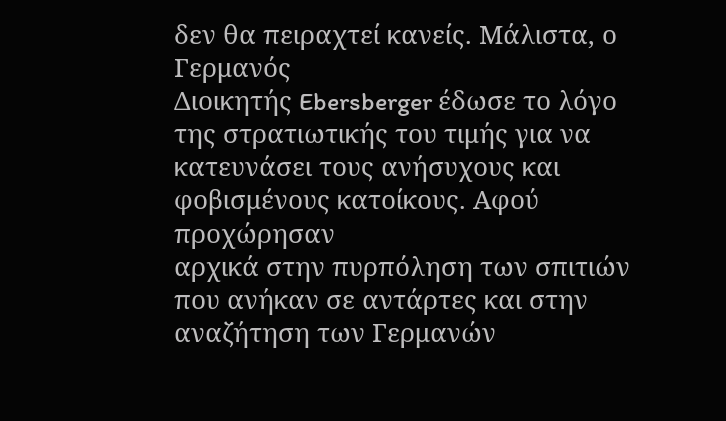δεν θα πειραχτεί κανείς. Μάλιστα, ο Γερμανός
Διοικητής Ebersberger έδωσε το λόγο της στρατιωτικής του τιμής για να
κατευνάσει τους ανήσυχους και φοβισμένους κατοίκους. Αφού προχώρησαν
αρχικά στην πυρπόληση των σπιτιών που ανήκαν σε αντάρτες και στην
αναζήτηση των Γερμανών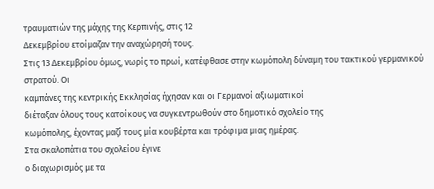τραυματιών της μάχης της Κερπινής, στις 12
Δεκεμβρίου ετοίμαζαν την αναχώρησή τους.
Στις 13 Δεκεμβρίου όμως, νωρίς το πρωί, κατέφθασε στην κωμόπολη δύναμη του τακτικού γερμανικού στρατού. Οι
καμπάνες της κεντρικής Εκκλησίας ήχησαν και οι Γερμανοί αξιωματικοί
διέταξαν όλους τους κατοίκους να συγκεντρωθούν στο δημοτικό σχολείο της
κωμόπολης, έχοντας μαζί τους μία κουβέρτα και τρόφιμα μιας ημέρας.
Στα σκαλοπάτια του σχολείου έγινε
ο διαχωρισμός με τα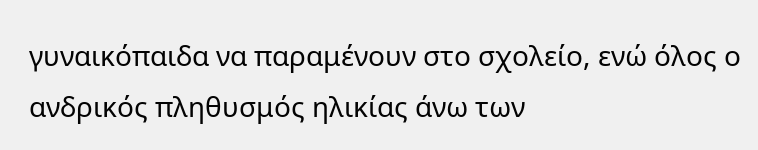γυναικόπαιδα να παραμένουν στο σχολείο, ενώ όλος ο
ανδρικός πληθυσμός ηλικίας άνω των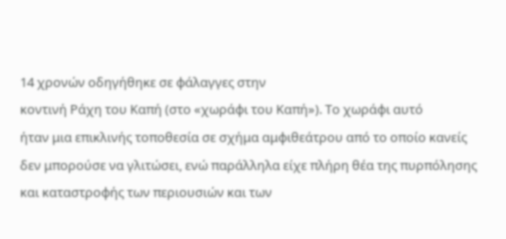14 χρονών οδηγήθηκε σε φάλαγγες στην
κοντινή Ράχη του Καπή (στο «χωράφι του Καπή»). Το χωράφι αυτό
ήταν μια επικλινής τοποθεσία σε σχήμα αμφιθεάτρου από το οποίο κανείς
δεν μπορούσε να γλιτώσει, ενώ παράλληλα είχε πλήρη θέα της πυρπόλησης
και καταστροφής των περιουσιών και των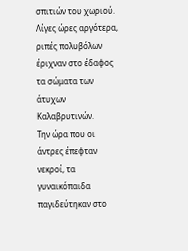σπιτιών του χωριού. Λίγες ώρες αργότερα, ριπές πολυβόλων έριχναν στο έδαφος τα σώματα των άτυχων Καλαβρυτινών.
Την ώρα που οι άντρες έπεφταν νεκροί, τα γυναικόπαιδα παγιδεύτηκαν στο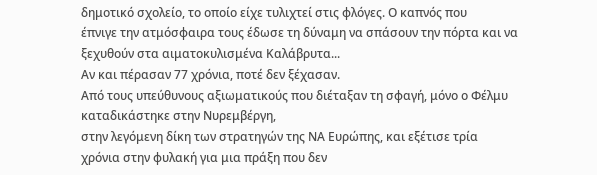δημοτικό σχολείο, το οποίο είχε τυλιχτεί στις φλόγες. Ο καπνός που
έπνιγε την ατμόσφαιρα τους έδωσε τη δύναμη να σπάσουν την πόρτα και να
ξεχυθούν στα αιματοκυλισμένα Καλάβρυτα...
Αν και πέρασαν 77 χρόνια, ποτέ δεν ξέχασαν.
Από τους υπεύθυνους αξιωματικούς που διέταξαν τη σφαγή, μόνο ο Φέλμυ καταδικάστηκε στην Νυρεμβέργη,
στην λεγόμενη δίκη των στρατηγών της ΝΑ Ευρώπης, και εξέτισε τρία
χρόνια στην φυλακή για μια πράξη που δεν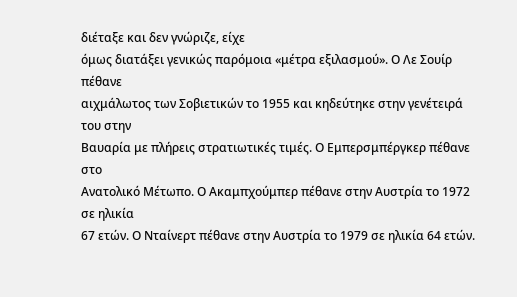διέταξε και δεν γνώριζε, είχε
όμως διατάξει γενικώς παρόμοια «μέτρα εξιλασμού». Ο Λε Σουίρ πέθανε
αιχμάλωτος των Σοβιετικών το 1955 και κηδεύτηκε στην γενέτειρά του στην
Βαυαρία με πλήρεις στρατιωτικές τιμές. Ο Εμπερσμπέργκερ πέθανε στο
Ανατολικό Μέτωπο. Ο Ακαμπχούμπερ πέθανε στην Αυστρία το 1972 σε ηλικία
67 ετών. Ο Νταίνερτ πέθανε στην Αυστρία το 1979 σε ηλικία 64 ετών.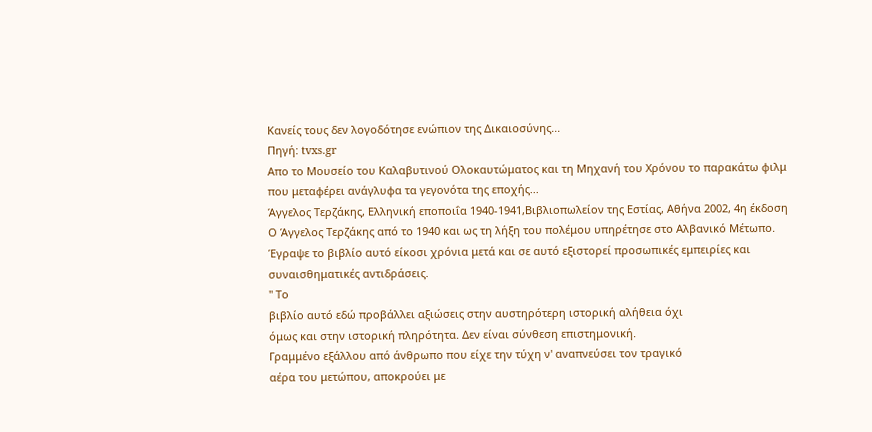Κανείς τους δεν λογοδότησε ενώπιον της Δικαιοσύνης...
Πηγή: tvxs.gr
Απο το Μουσείο του Καλαβυτινού Ολοκαυτώματος και τη Μηχανή του Χρόνου το παρακάτω φιλμ που μεταφέρει ανάγλυφα τα γεγονότα της εποχής...
Άγγελος Τερζάκης, Ελληνική εποποιΐα 1940-1941,Βιβλιοπωλείον της Εστίας, Αθήνα 2002, 4η έκδοση Ο Άγγελος Τερζάκης από το 1940 και ως τη λήξη του πολέμου υπηρέτησε στο Αλβανικό Μέτωπο. Έγραψε το βιβλίο αυτό είκοσι χρόνια μετά και σε αυτό εξιστορεί προσωπικές εμπειρίες και συναισθηματικές αντιδράσεις.
" Το
βιβλίο αυτό εδώ προβάλλει αξιώσεις στην αυστηρότερη ιστορική αλήθεια όχι
όμως και στην ιστορική πληρότητα. Δεν είναι σύνθεση επιστημονική.
Γραμμένο εξάλλου από άνθρωπο που είχε την τύχη ν' αναπνεύσει τον τραγικό
αέρα του μετώπου, αποκρούει με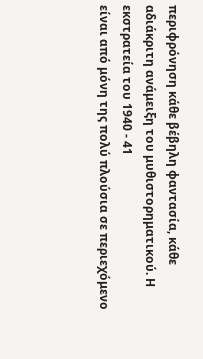περιφρόνηση κάθε βέβηλη φαντασία, κάθε
αδιάκριτη ανάμειξη του μυθιστορηματικού. Η εκστρατεία του 1940 - 41
είναι από μόνη της πολύ πλούσια σε περιεχόμενο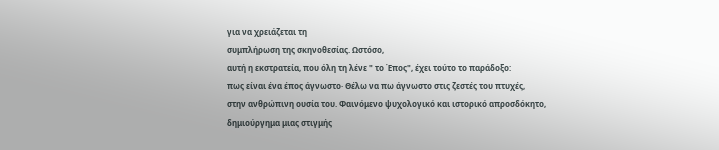για να χρειάζεται τη
συμπλήρωση της σκηνοθεσίας. Ωστόσο,
αυτή η εκστρατεία, που όλη τη λένε " το Έπος", έχει τούτο το παράδοξο:
πως είναι ένα έπος άγνωστο· Θέλω να πω άγνωστο στις ζεστές του πτυχές,
στην ανθρώπινη ουσία του. Φαινόμενο ψυχολογικό και ιστορικό απροσδόκητο,
δημιούργημα μιας στιγμής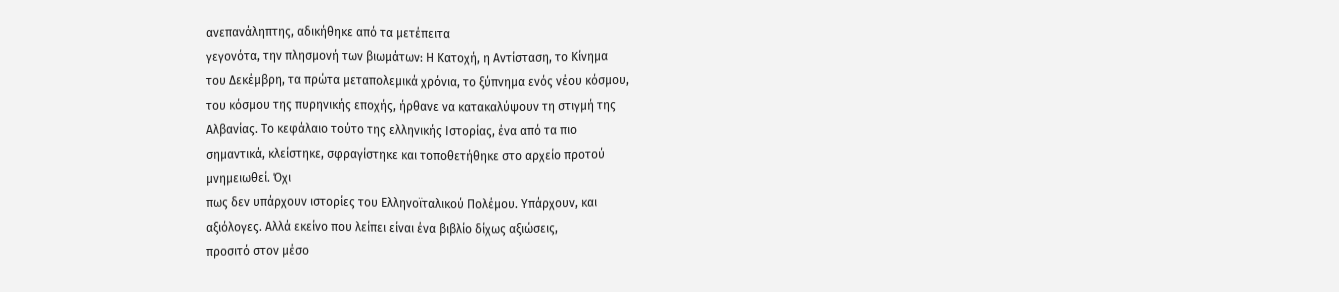ανεπανάληπτης, αδικήθηκε από τα μετέπειτα
γεγονότα, την πλησμονή των βιωμάτων: Η Κατοχή, η Αντίσταση, το Κίνημα
του Δεκέμβρη, τα πρώτα μεταπολεμικά χρόνια, το ξύπνημα ενός νέου κόσμου,
του κόσμου της πυρηνικής εποχής, ήρθανε να κατακαλύψουν τη στιγμή της
Αλβανίας. Το κεφάλαιο τούτο της ελληνικής Ιστορίας, ένα από τα πιο
σημαντικά, κλείστηκε, σφραγίστηκε και τοποθετήθηκε στο αρχείο προτού
μνημειωθεί. Όχι
πως δεν υπάρχουν ιστορίες του Ελληνοϊταλικού Πολέμου. Υπάρχουν, και
αξιόλογες. Αλλά εκείνο που λείπει είναι ένα βιβλίο δίχως αξιώσεις,
προσιτό στον μέσο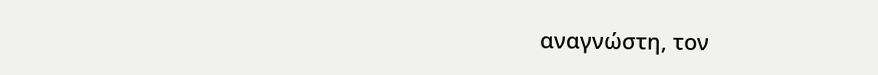αναγνώστη, τον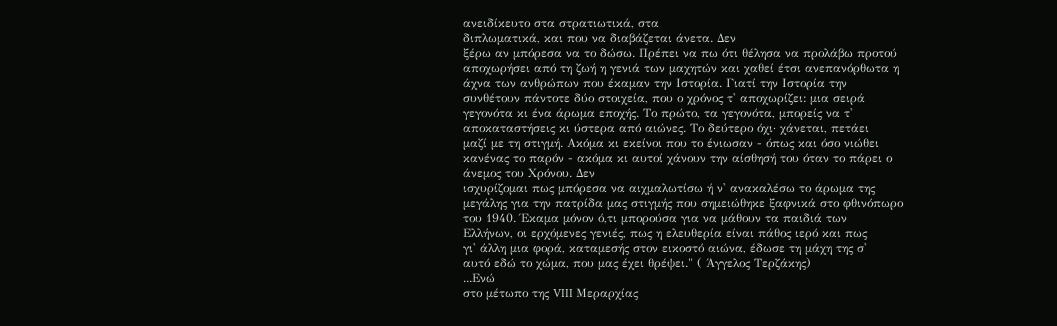ανειδίκευτο στα στρατιωτικά, στα
διπλωματικά, και που να διαβάζεται άνετα. Δεν
ξέρω αν μπόρεσα να το δώσω. Πρέπει να πω ότι θέλησα να προλάβω προτού
αποχωρήσει από τη ζωή η γενιά των μαχητών και χαθεί έτσι ανεπανόρθωτα η
άχνα των ανθρώπων που έκαμαν την Ιστορία. Γιατί την Ιστορία την
συνθέτουν πάντοτε δύο στοιχεία, που ο χρόνος τ' αποχωρίζει: μια σειρά
γεγονότα κι ένα άρωμα εποχής. Το πρώτο, τα γεγονότα, μπορείς να τ'
αποκαταστήσεις κι ύστερα από αιώνες. Το δεύτερο όχι· χάνεται, πετάει
μαζί με τη στιγμή. Ακόμα κι εκείνοι που το ένιωσαν - όπως και όσο νιώθει
κανένας το παρόν - ακόμα κι αυτοί χάνουν την αίσθησή του όταν το πάρει ο
άνεμος του Χρόνου. Δεν
ισχυρίζομαι πως μπόρεσα να αιχμαλωτίσω ή ν' ανακαλέσω το άρωμα της
μεγάλης για την πατρίδα μας στιγμής που σημειώθηκε ξαφνικά στο φθινόπωρο
του 1940. Έκαμα μόνον ό,τι μπορούσα για να μάθουν τα παιδιά των
Ελλήνων, οι ερχόμενες γενιές, πως η ελευθερία είναι πάθος ιερό και πως
γι' άλλη μια φορά, καταμεσής στον εικοστό αιώνα, έδωσε τη μάχη της σ'
αυτό εδώ το χώμα, που μας έχει θρέψει." ( Άγγελος Τερζάκης)
...Ενώ
στο μέτωπο της VIII Μεραρχίας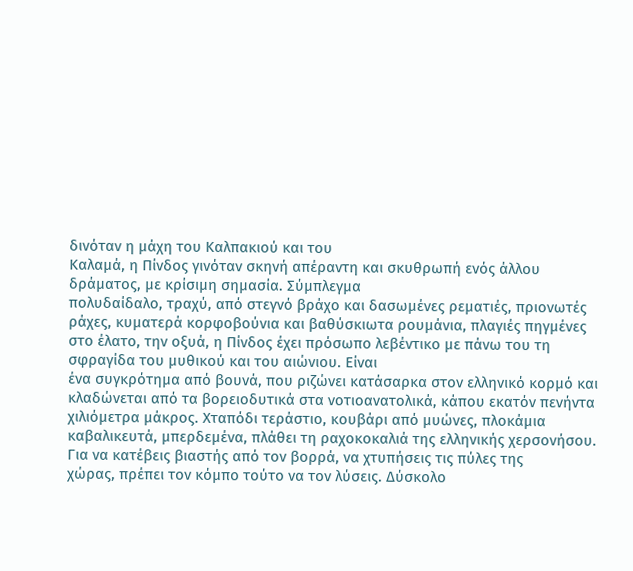δινόταν η μάχη του Καλπακιού και του
Καλαμά, η Πίνδος γινόταν σκηνή απέραντη και σκυθρωπή ενός άλλου
δράματος, με κρίσιμη σημασία. Σύμπλεγμα
πολυδαίδαλο, τραχύ, από στεγνό βράχο και δασωμένες ρεματιές, πριονωτές
ράχες, κυματερά κορφοβούνια και βαθύσκιωτα ρουμάνια, πλαγιές πηγμένες
στο έλατο, την οξυά, η Πίνδος έχει πρόσωπο λεβέντικο με πάνω του τη
σφραγίδα του μυθικού και του αιώνιου. Είναι
ένα συγκρότημα από βουνά, που ριζώνει κατάσαρκα στον ελληνικό κορμό και
κλαδώνεται από τα βορειοδυτικά στα νοτιοανατολικά, κάπου εκατόν πενήντα
χιλιόμετρα μάκρος. Χταπόδι τεράστιο, κουβάρι από μυώνες, πλοκάμια
καβαλικευτά, μπερδεμένα, πλάθει τη ραχοκοκαλιά της ελληνικής χερσονήσου.
Για να κατέβεις βιαστής από τον βορρά, να χτυπήσεις τις πύλες της
χώρας, πρέπει τον κόμπο τούτο να τον λύσεις. Δύσκολο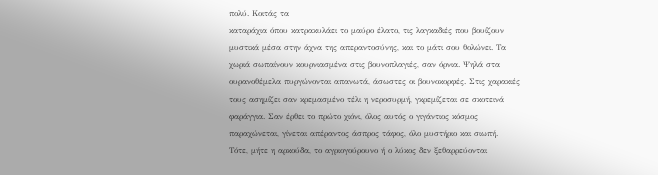πολύ. Κοιτάς τα
καταράχια όπου κατρακυλάει το μαύρο έλατο, τις λαγκαδιές που βουίζουν
μυστικά μέσα στην άχνα της απεραντοσύνης, και το μάτι σου θολώνει. Τα
χωριά σωπαίνουν κουρνιασμένα στις βουνοπλαγιές, σαν όρνια. Ψηλά στα
ουρανοθέμελα πυργώνονται απανωτά, άσωστες οι βουνοκορφές. Στις χαρακιές
τους ασημίζει σαν κρεμασμένο τέλι η νεροσυρμή, γκρεμίζεται σε σκοτεινά
φαράγγια. Σαν έρθει το πρώτο χιόνι, όλος αυτός ο γιγάντιος κόσμος
παραχώνεται, γίνεται απέραντος άσπρος τάφος, όλο μυστήριο και σιωπή.
Τότε, μήτε η αρκούδα, το αγριογούρουνο ή ο λύκος δεν ξεθαρρεύονται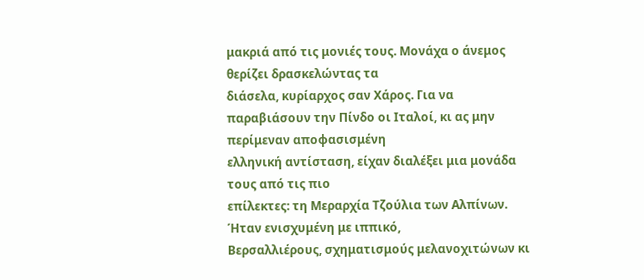μακριά από τις μονιές τους. Μονάχα ο άνεμος θερίζει δρασκελώντας τα
διάσελα, κυρίαρχος σαν Χάρος. Για να
παραβιάσουν την Πίνδο οι Ιταλοί, κι ας μην περίμεναν αποφασισμένη
ελληνική αντίσταση, είχαν διαλέξει μια μονάδα τους από τις πιο
επίλεκτες: τη Μεραρχία Τζούλια των Αλπίνων. Ήταν ενισχυμένη με ιππικό,
Βερσαλλιέρους, σχηματισμούς μελανοχιτώνων κι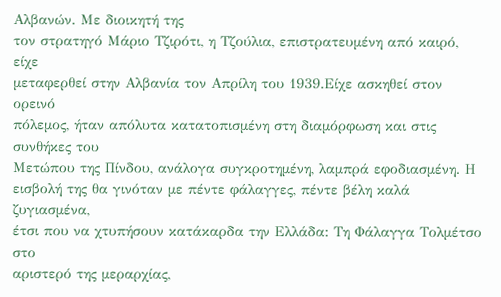Αλβανών. Με διοικητή της
τον στρατηγό Μάριο Τζιρότι, η Τζούλια, επιστρατευμένη από καιρό, είχε
μεταφερθεί στην Αλβανία τον Απρίλη του 1939.Είχε ασκηθεί στον ορεινό
πόλεμος, ήταν απόλυτα κατατοπισμένη στη διαμόρφωση και στις συνθήκες του
Μετώπου της Πίνδου, ανάλογα συγκροτημένη, λαμπρά εφοδιασμένη. Η
εισβολή της θα γινόταν με πέντε φάλαγγες, πέντε βέλη καλά ζυγιασμένα,
έτσι που να χτυπήσουν κατάκαρδα την Ελλάδα: Τη Φάλαγγα Τολμέτσο στο
αριστερό της μεραρχίας,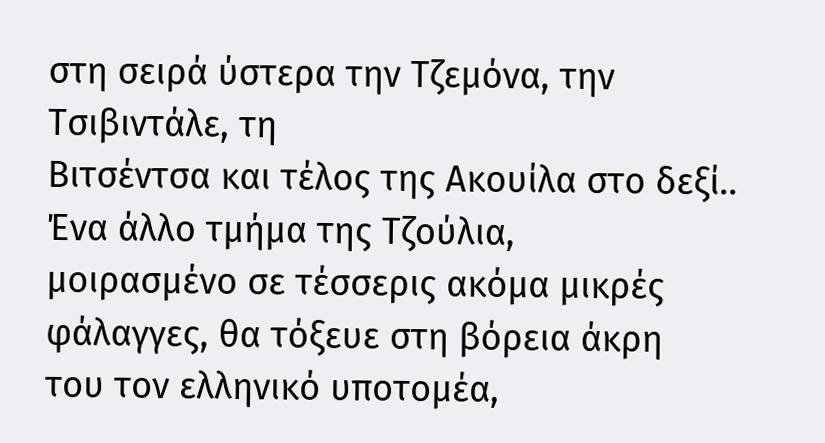στη σειρά ύστερα την Τζεμόνα, την Τσιβιντάλε, τη
Βιτσέντσα και τέλος της Ακουίλα στο δεξί.. Ένα άλλο τμήμα της Τζούλια,
μοιρασμένο σε τέσσερις ακόμα μικρές φάλαγγες, θα τόξευε στη βόρεια άκρη
του τον ελληνικό υποτομέα,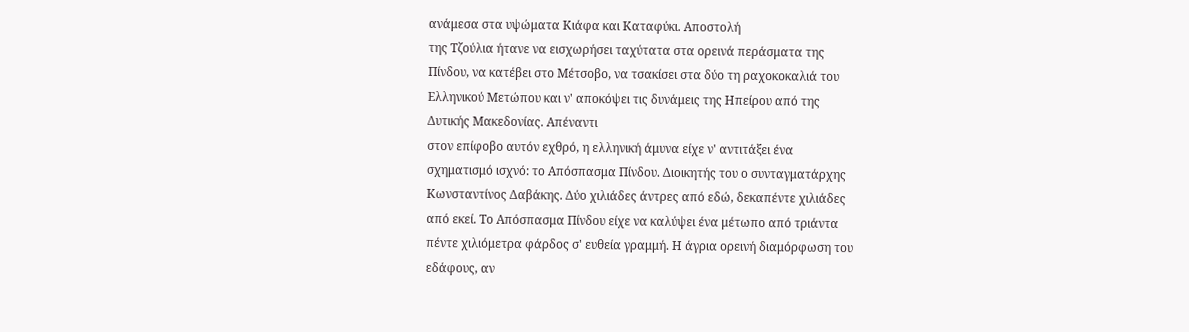ανάμεσα στα υψώματα Κιάφα και Καταφύκι. Αποστολή
της Τζούλια ήτανε να εισχωρήσει ταχύτατα στα ορεινά περάσματα της
Πίνδου, να κατέβει στο Μέτσοβο, να τσακίσει στα δύο τη ραχοκοκαλιά του
Ελληνικού Μετώπου και ν' αποκόψει τις δυνάμεις της Ηπείρου από της
Δυτικής Μακεδονίας. Απέναντι
στον επίφοβο αυτόν εχθρό, η ελληνική άμυνα είχε ν' αντιτάξει ένα
σχηματισμό ισχνό: το Απόσπασμα Πίνδου. Διοικητής του ο συνταγματάρχης
Κωνσταντίνος Δαβάκης. Δύο χιλιάδες άντρες από εδώ, δεκαπέντε χιλιάδες
από εκεί. Το Απόσπασμα Πίνδου είχε να καλύψει ένα μέτωπο από τριάντα
πέντε χιλιόμετρα φάρδος σ' ευθεία γραμμή. Η άγρια ορεινή διαμόρφωση του
εδάφους, αν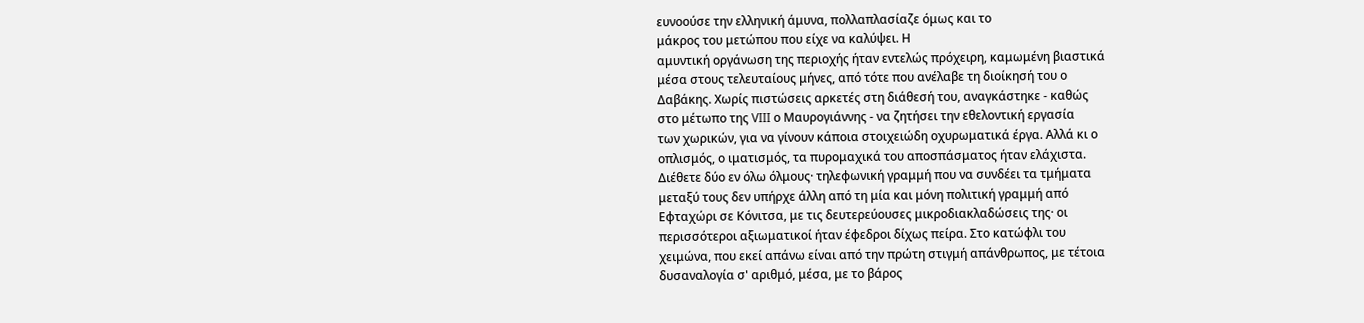ευνοούσε την ελληνική άμυνα, πολλαπλασίαζε όμως και το
μάκρος του μετώπου που είχε να καλύψει. Η
αμυντική οργάνωση της περιοχής ήταν εντελώς πρόχειρη, καμωμένη βιαστικά
μέσα στους τελευταίους μήνες, από τότε που ανέλαβε τη διοίκησή του ο
Δαβάκης. Χωρίς πιστώσεις αρκετές στη διάθεσή του, αναγκάστηκε - καθώς
στο μέτωπο της VIII ο Μαυρογιάννης - να ζητήσει την εθελοντική εργασία
των χωρικών, για να γίνουν κάποια στοιχειώδη οχυρωματικά έργα. Αλλά κι ο
οπλισμός, ο ιματισμός, τα πυρομαχικά του αποσπάσματος ήταν ελάχιστα.
Διέθετε δύο εν όλω όλμους· τηλεφωνική γραμμή που να συνδέει τα τμήματα
μεταξύ τους δεν υπήρχε άλλη από τη μία και μόνη πολιτική γραμμή από
Εφταχώρι σε Κόνιτσα, με τις δευτερεύουσες μικροδιακλαδώσεις της· οι
περισσότεροι αξιωματικοί ήταν έφεδροι δίχως πείρα. Στο κατώφλι του
χειμώνα, που εκεί απάνω είναι από την πρώτη στιγμή απάνθρωπος, με τέτοια
δυσαναλογία σ' αριθμό, μέσα, με το βάρος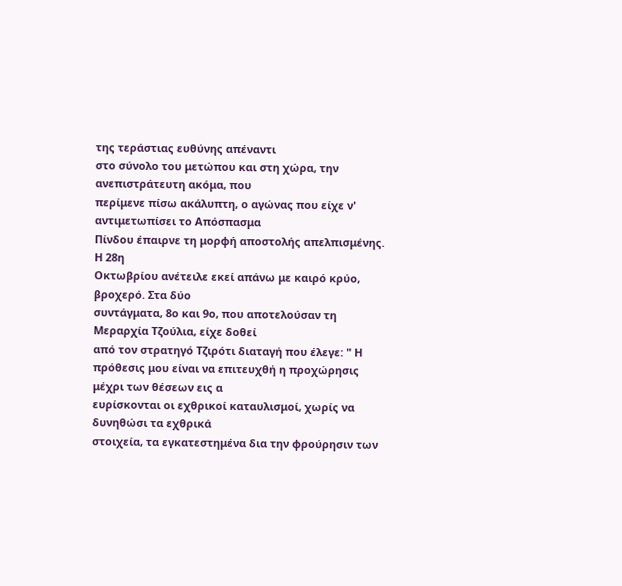της τεράστιας ευθύνης απέναντι
στο σύνολο του μετώπου και στη χώρα, την ανεπιστράτευτη ακόμα, που
περίμενε πίσω ακάλυπτη, ο αγώνας που είχε ν' αντιμετωπίσει το Απόσπασμα
Πίνδου έπαιρνε τη μορφή αποστολής απελπισμένης. Η 28η
Οκτωβρίου ανέτειλε εκεί απάνω με καιρό κρύο, βροχερό. Στα δύο
συντάγματα, 8ο και 9ο, που αποτελούσαν τη Μεραρχία Τζούλια, είχε δοθεί
από τον στρατηγό Τζιρότι διαταγή που έλεγε: " Η
πρόθεσις μου είναι να επιτευχθή η προχώρησις μέχρι των θέσεων εις α
ευρίσκονται οι εχθρικοί καταυλισμοί, χωρίς να δυνηθώσι τα εχθρικά
στοιχεία, τα εγκατεστημένα δια την φρούρησιν των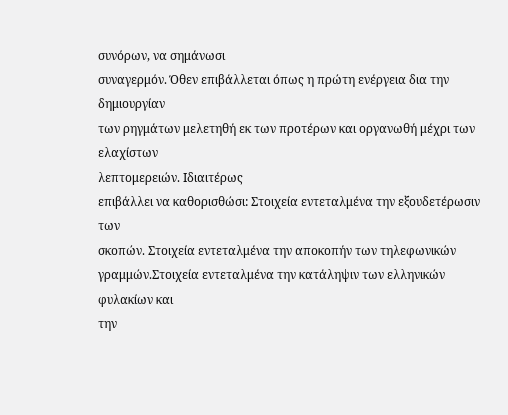συνόρων, να σημάνωσι
συναγερμόν. Όθεν επιβάλλεται όπως η πρώτη ενέργεια δια την δημιουργίαν
των ρηγμάτων μελετηθή εκ των προτέρων και οργανωθή μέχρι των ελαχίστων
λεπτομερειών. Ιδιαιτέρως
επιβάλλει να καθορισθώσι: Στοιχεία εντεταλμένα την εξουδετέρωσιν των
σκοπών. Στοιχεία εντεταλμένα την αποκοπήν των τηλεφωνικών
γραμμών.Στοιχεία εντεταλμένα την κατάληψιν των ελληνικών φυλακίων και
την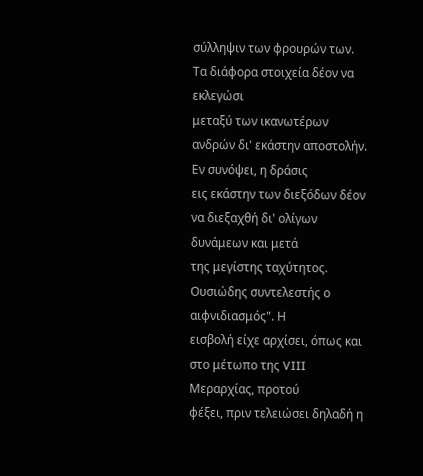σύλληψιν των φρουρών των. Τα διάφορα στοιχεία δέον να εκλεγώσι
μεταξύ των ικανωτέρων ανδρών δι' εκάστην αποστολήν. Εν συνόψει, η δράσις
εις εκάστην των διεξόδων δέον να διεξαχθή δι' ολίγων δυνάμεων και μετά
της μεγίστης ταχύτητος. Ουσιώδης συντελεστής ο αιφνιδιασμός". Η
εισβολή είχε αρχίσει, όπως και στο μέτωπο της VIII Μεραρχίας, προτού
φέξει, πριν τελειώσει δηλαδή η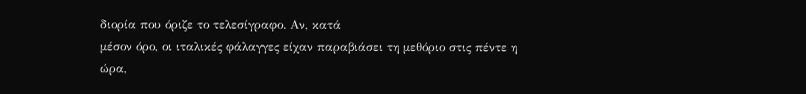διορία που όριζε το τελεσίγραφο. Αν, κατά
μέσον όρο, οι ιταλικές φάλαγγες είχαν παραβιάσει τη μεθόριο στις πέντε η
ώρα,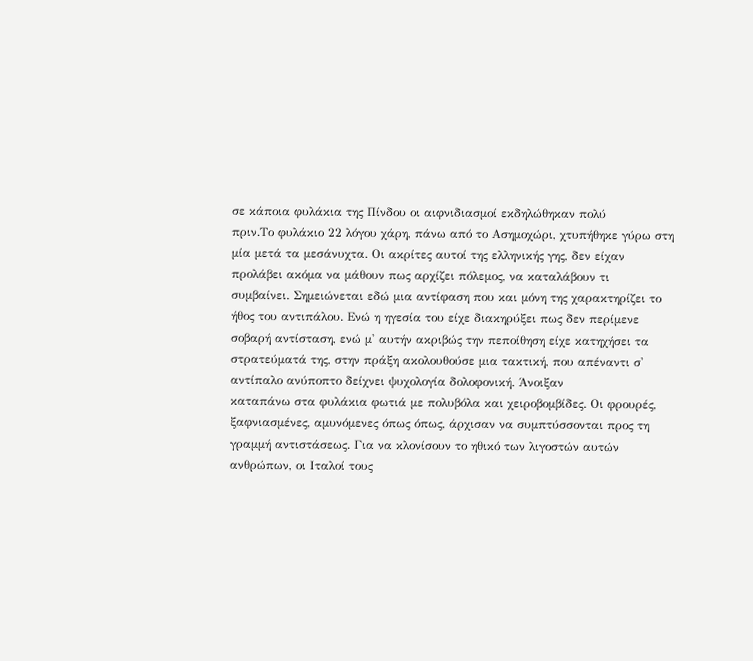σε κάποια φυλάκια της Πίνδου οι αιφνιδιασμοί εκδηλώθηκαν πολύ
πριν.Το φυλάκιο 22 λόγου χάρη, πάνω από το Ασημοχώρι, χτυπήθηκε γύρω στη
μία μετά τα μεσάνυχτα. Οι ακρίτες αυτοί της ελληνικής γης, δεν είχαν
προλάβει ακόμα να μάθουν πως αρχίζει πόλεμος, να καταλάβουν τι
συμβαίνει. Σημειώνεται εδώ μια αντίφαση που και μόνη της χαρακτηρίζει το
ήθος του αντιπάλου. Ενώ η ηγεσία του είχε διακηρύξει πως δεν περίμενε
σοβαρή αντίσταση, ενώ μ' αυτήν ακριβώς την πεποίθηση είχε κατηχήσει τα
στρατεύματά της, στην πράξη ακολουθούσε μια τακτική, που απέναντι σ'
αντίπαλο ανύποπτο δείχνει ψυχολογία δολοφονική. Άνοιξαν
καταπάνω στα φυλάκια φωτιά με πολυβόλα και χειροβομβίδες. Οι φρουρές,
ξαφνιασμένες, αμυνόμενες όπως όπως, άρχισαν να συμπτύσσονται προς τη
γραμμή αντιστάσεως. Για να κλονίσουν το ηθικό των λιγοστών αυτών
ανθρώπων, οι Ιταλοί τους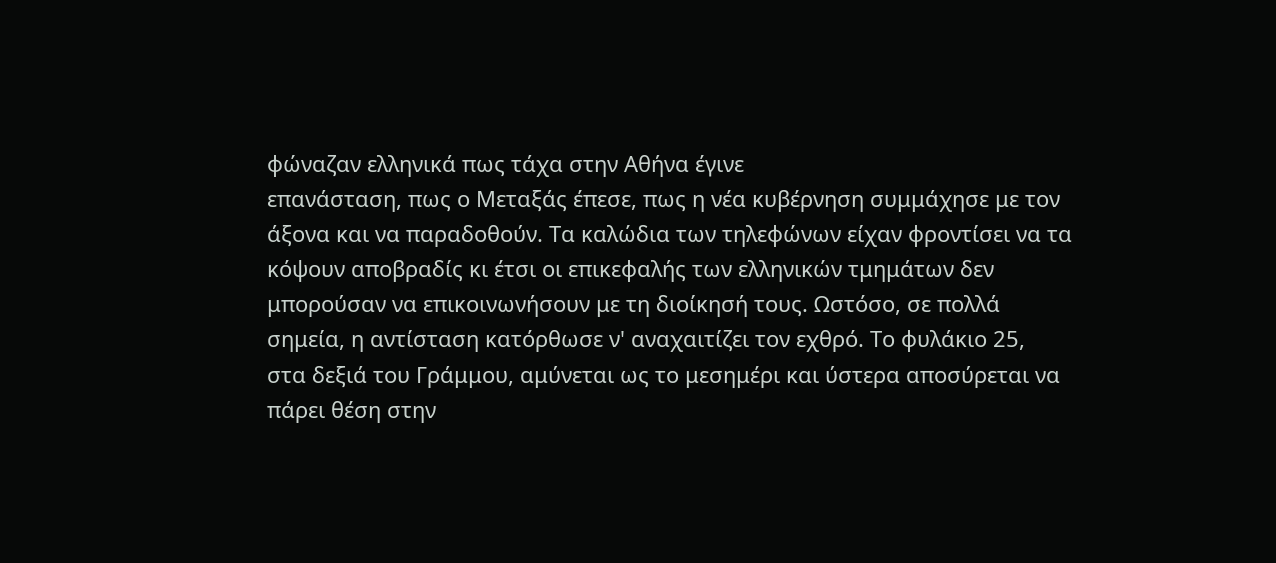φώναζαν ελληνικά πως τάχα στην Αθήνα έγινε
επανάσταση, πως ο Μεταξάς έπεσε, πως η νέα κυβέρνηση συμμάχησε με τον
άξονα και να παραδοθούν. Τα καλώδια των τηλεφώνων είχαν φροντίσει να τα
κόψουν αποβραδίς κι έτσι οι επικεφαλής των ελληνικών τμημάτων δεν
μπορούσαν να επικοινωνήσουν με τη διοίκησή τους. Ωστόσο, σε πολλά
σημεία, η αντίσταση κατόρθωσε ν' αναχαιτίζει τον εχθρό. Το φυλάκιο 25,
στα δεξιά του Γράμμου, αμύνεται ως το μεσημέρι και ύστερα αποσύρεται να
πάρει θέση στην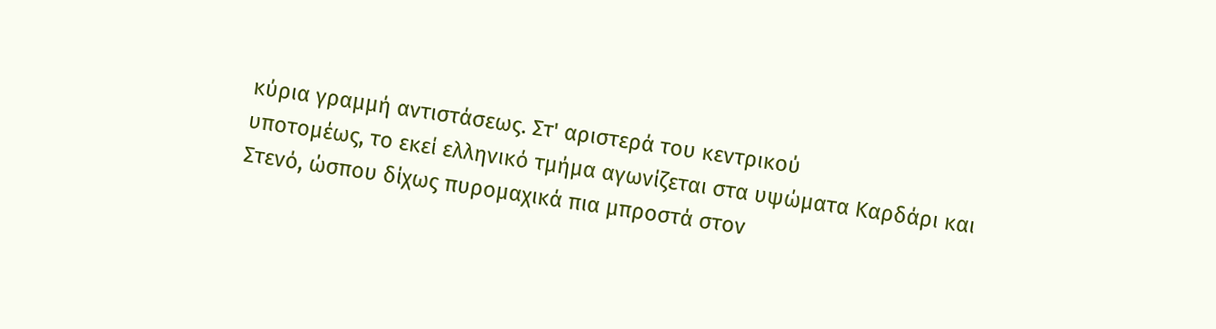κύρια γραμμή αντιστάσεως. Στ' αριστερά του κεντρικού
υποτομέως, το εκεί ελληνικό τμήμα αγωνίζεται στα υψώματα Καρδάρι και
Στενό, ώσπου δίχως πυρομαχικά πια μπροστά στον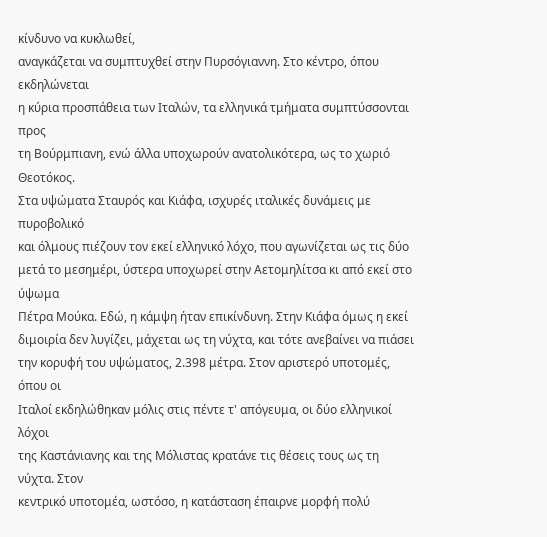κίνδυνο να κυκλωθεί,
αναγκάζεται να συμπτυχθεί στην Πυρσόγιαννη. Στο κέντρο, όπου εκδηλώνεται
η κύρια προσπάθεια των Ιταλών, τα ελληνικά τμήματα συμπτύσσονται προς
τη Βούρμπιανη, ενώ άλλα υποχωρούν ανατολικότερα, ως το χωριό Θεοτόκος.
Στα υψώματα Σταυρός και Κιάφα, ισχυρές ιταλικές δυνάμεις με πυροβολικό
και όλμους πιέζουν τον εκεί ελληνικό λόχο, που αγωνίζεται ως τις δύο
μετά το μεσημέρι, ύστερα υποχωρεί στην Αετομηλίτσα κι από εκεί στο ύψωμα
Πέτρα Μούκα. Εδώ, η κάμψη ήταν επικίνδυνη. Στην Κιάφα όμως η εκεί
διμοιρία δεν λυγίζει, μάχεται ως τη νύχτα, και τότε ανεβαίνει να πιάσει
την κορυφή του υψώματος, 2.398 μέτρα. Στον αριστερό υποτομές, όπου οι
Ιταλοί εκδηλώθηκαν μόλις στις πέντε τ' απόγευμα, οι δύο ελληνικοί λόχοι
της Καστάνιανης και της Μόλιστας κρατάνε τις θέσεις τους ως τη νύχτα. Στον
κεντρικό υποτομέα, ωστόσο, η κατάσταση έπαιρνε μορφή πολύ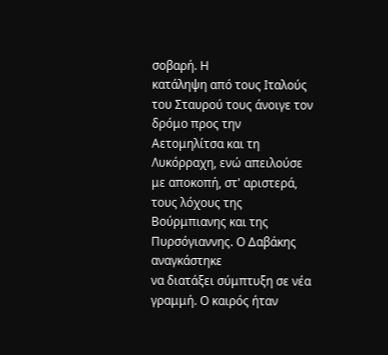σοβαρή. Η
κατάληψη από τους Ιταλούς του Σταυρού τους άνοιγε τον δρόμο προς την
Αετομηλίτσα και τη Λυκόρραχη, ενώ απειλούσε με αποκοπή, στ' αριστερά,
τους λόχους της Βούρμπιανης και της Πυρσόγιαννης. Ο Δαβάκης αναγκάστηκε
να διατάξει σύμπτυξη σε νέα γραμμή. Ο καιρός ήταν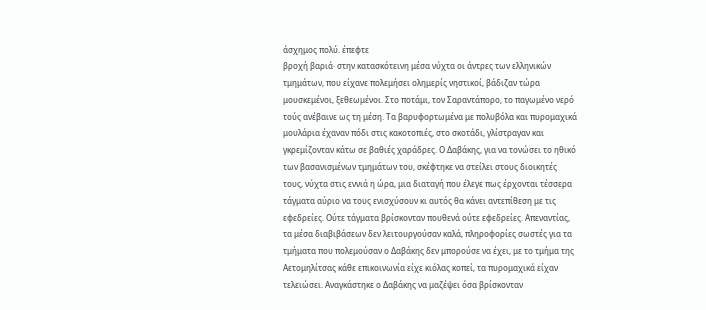άσχημος πολύ. έπεφτε
βροχή βαριά· στην κατασκότεινη μέσα νύχτα οι άντρες των ελληνικών
τμημάτων, που είχανε πολεμήσει ολημερίς νηστικοί, βάδιζαν τώρα
μουσκεμένοι, ξεθεωμένοι. Στο ποτάμι, τον Σαραντάπορο, το παγωμένο νερό
τούς ανέβαινε ως τη μέση. Τα βαρυφορτωμένα με πολυβόλα και πυρομαχικά
μουλάρια έχαναν πόδι στις κακοτοπιές, στο σκοτάδι, γλίστραγαν και
γκρεμίζονταν κάτω σε βαθιές χαράδρες. Ο Δαβάκης, για να τονώσει το ηθικό
των βασανισμένων τμημάτων του, σκέφτηκε να στείλει στους διοικητές
τους, νύχτα στις εννιά η ώρα, μια διαταγή που έλεγε πως έρχονται τέσσερα
τάγματα αύριο να τους ενισχύσουν κι αυτός θα κάνει αντεπίθεση με τις
εφεδρείες. Ούτε τάγματα βρίσκονταν πουθενά ούτε εφεδρείες. Απεναντίας,
τα μέσα διαβιβάσεων δεν λειτουργούσαν καλά, πληροφορίες σωστές για τα
τμήματα που πολεμούσαν ο Δαβάκης δεν μπορούσε να έχει, με το τμήμα της
Αετομηλίτσας κάθε επικοινωνία είχε κιόλας κοπεί, τα πυρομαχικά είχαν
τελειώσει. Αναγκάστηκε ο Δαβάκης να μαζέψει όσα βρίσκονταν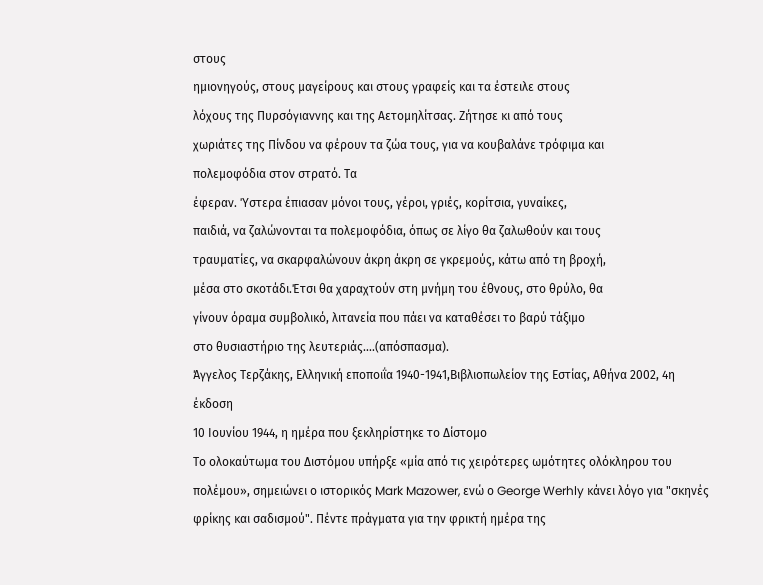στους
ημιονηγούς, στους μαγείρους και στους γραφείς και τα έστειλε στους
λόχους της Πυρσόγιαννης και της Αετομηλίτσας. Ζήτησε κι από τους
χωριάτες της Πίνδου να φέρουν τα ζώα τους, για να κουβαλάνε τρόφιμα και
πολεμοφόδια στον στρατό. Τα
έφεραν. Ύστερα έπιασαν μόνοι τους, γέροι, γριές, κορίτσια, γυναίκες,
παιδιά, να ζαλώνονται τα πολεμοφόδια, όπως σε λίγο θα ζαλωθούν και τους
τραυματίες, να σκαρφαλώνουν άκρη άκρη σε γκρεμούς, κάτω από τη βροχή,
μέσα στο σκοτάδι.Έτσι θα χαραχτούν στη μνήμη του έθνους, στο θρύλο, θα
γίνουν όραμα συμβολικό, λιτανεία που πάει να καταθέσει το βαρύ τάξιμο
στο θυσιαστήριο της λευτεριάς....(απόσπασμα).
Άγγελος Τερζάκης, Ελληνική εποποιΐα 1940-1941,Βιβλιοπωλείον της Εστίας, Αθήνα 2002, 4η έκδοση
10 Ιουνίου 1944, η ημέρα που ξεκληρίστηκε το Δίστομο
Το ολοκαύτωμα του Διστόμου υπήρξε «μία από τις χειρότερες ωμότητες ολόκληρου του πολέμου», σημειώνει ο ιστορικός Mark Mazower, ενώ ο George Werhly κάνει λόγο για "σκηνές φρίκης και σαδισμού". Πέντε πράγματα για την φρικτή ημέρα της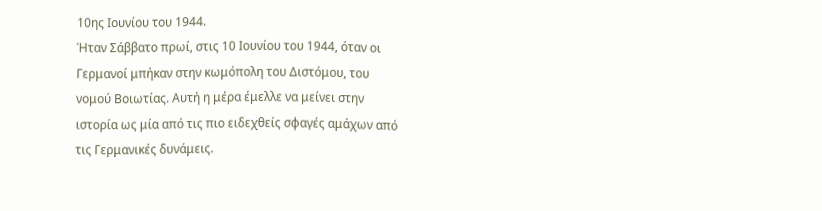10ης Ιουνίου του 1944.
Ήταν Σάββατο πρωί, στις 10 Ιουνίου του 1944, όταν οι Γερμανοί μπήκαν στην κωμόπολη του Διστόμου, του νομού Βοιωτίας. Αυτή η μέρα έμελλε να μείνει στην ιστορία ως μία από τις πιο ειδεχθείς σφαγές αμάχων από τις Γερμανικές δυνάμεις.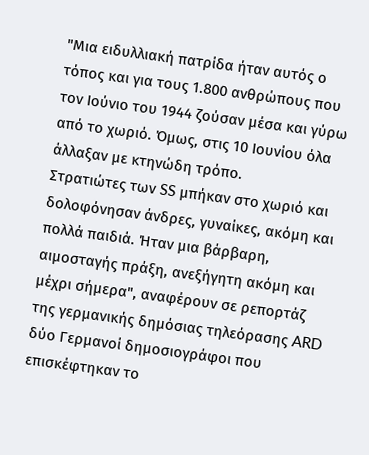"Μια ειδυλλιακή πατρίδα ήταν αυτός ο τόπος και για τους 1.800 ανθρώπους που τον Ιούνιο του 1944 ζούσαν μέσα και γύρω από το χωριό. Όμως, στις 10 Ιουνίου όλα άλλαξαν με κτηνώδη τρόπο.
Στρατιώτες των SS μπήκαν στο χωριό και δολοφόνησαν άνδρες, γυναίκες, ακόμη και πολλά παιδιά. Ήταν μια βάρβαρη, αιμοσταγής πράξη, ανεξήγητη ακόμη και μέχρι σήμερα", αναφέρουν σε ρεπορτάζ της γερμανικής δημόσιας τηλεόρασης ARD δύο Γερμανοί δημοσιογράφοι που επισκέφτηκαν το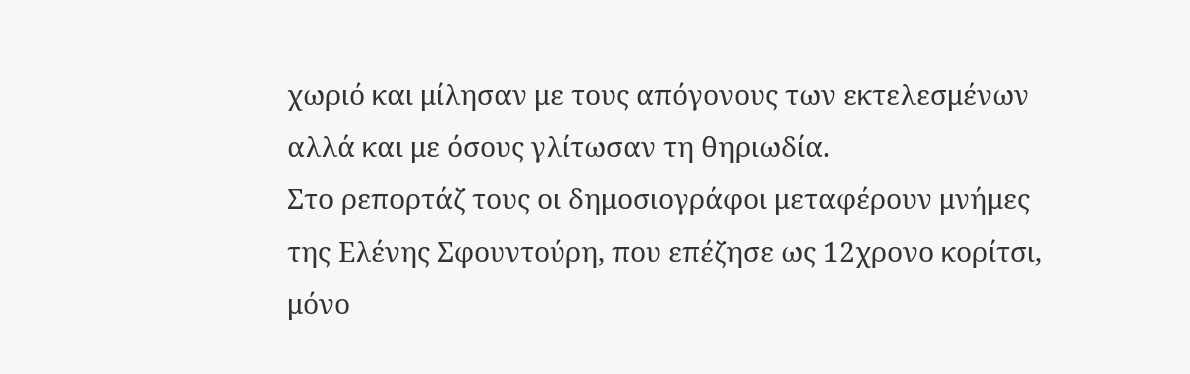χωριό και μίλησαν με τους απόγονους των εκτελεσμένων αλλά και με όσους γλίτωσαν τη θηριωδία.
Στο ρεπορτάζ τους οι δημοσιογράφοι μεταφέρουν μνήμες της Ελένης Σφουντούρη, που επέζησε ως 12χρονο κορίτσι, μόνο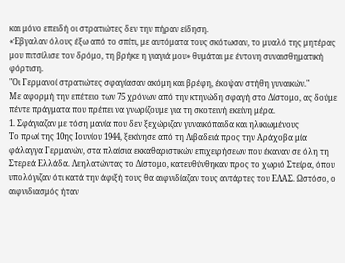και μόνο επειδή οι στρατιώτες δεν την πήραν είδηση.
«Έβγαλαν όλους έξω από το σπίτι, με αυτόματα τους σκότωσαν, το μυαλό της μητέρας μου πιτσίλισε τον δρόμο, τη βρήκε η γιαγιά μου» θυμάται με έντονη συναισθηματική φόρτιση.
"Οι Γερμανοί στρατιώτες σφαγίασαν ακόμη και βρέφη, έκοψαν στήθη γυναικών."
Με αφορμή την επέτειο των 75 χρόνων από την κτηνώδη σφαγή στο Δίστομο, ας δούμε πέντε πράγματα που πρέπει να γνωρίζουμε για τη σκοτεινή εκείνη μέρα.
1. Σφάγιαζαν με τόση μανία που δεν ξεχώριζαν γυναικόπαιδα και ηλικιωμένους
Το πρωί της 10ης Ιουνίου 1944, ξεκίνησε από τη Λιβαδειά προς την Αράχοβα μία φάλαγγα Γερμανών, στα πλαίσια εκκαθαριστικών επιχειρήσεων που έκαναν σε όλη τη Στερεά Ελλάδα. Λεηλατώντας το Δίστομο, κατευθύνθηκαν προς το χωριό Στείρα, όπου υπολόγιζαν ότι κατά την άφιξή τους θα αιφνιδίαζαν τους αντάρτες του ΕΛΑΣ. Ωστόσο, ο αιφνιδιασμός ήταν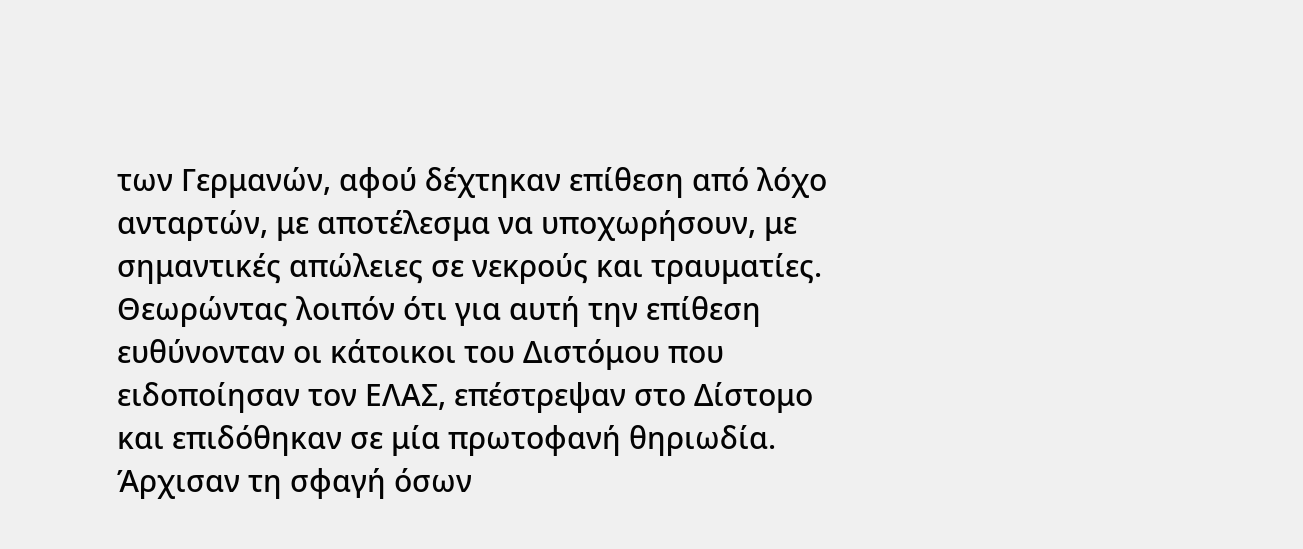των Γερμανών, αφού δέχτηκαν επίθεση από λόχο ανταρτών, με αποτέλεσμα να υποχωρήσουν, με σημαντικές απώλειες σε νεκρούς και τραυματίες.
Θεωρώντας λοιπόν ότι για αυτή την επίθεση ευθύνονταν οι κάτοικοι του Διστόμου που ειδοποίησαν τον ΕΛΑΣ, επέστρεψαν στο Δίστομο και επιδόθηκαν σε μία πρωτοφανή θηριωδία. Άρχισαν τη σφαγή όσων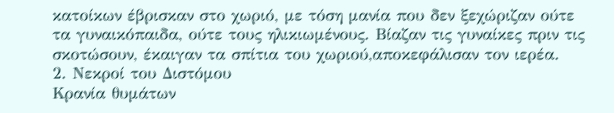κατοίκων έβρισκαν στο χωριό, με τόση μανία που δεν ξεχώριζαν ούτε τα γυναικόπαιδα, ούτε τους ηλικιωμένους. Βίαζαν τις γυναίκες πριν τις σκοτώσουν, έκαιγαν τα σπίτια του χωριού,αποκεφάλισαν τον ιερέα.
2. Νεκροί του Διστόμου
Κρανία θυμάτων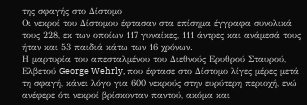της σφαγής στο Δίστομο
Οι νεκροί του Δίστομου έφτασαν στα επίσημα έγγραφα συνολικά τους 228, εκ των οποίων 117 γυναίκες, 111 άντρες και ανάμεσά τους ήταν και 53 παιδιά κάτω των 16 χρόνων.
Η μαρτυρία του απεσταλμένου του Διεθνούς Ερυθρού Σταυρού, Ελβετού George Wehrly, που έφτασε στο Δίστομο λίγες μέρες μετά τη σφαγή, κάνει λόγο για 600 νεκρούς στην ευρύτερη περιοχή, ενώ ανέφερε ότι νεκροί βρίσκονταν παντού, ακόμα και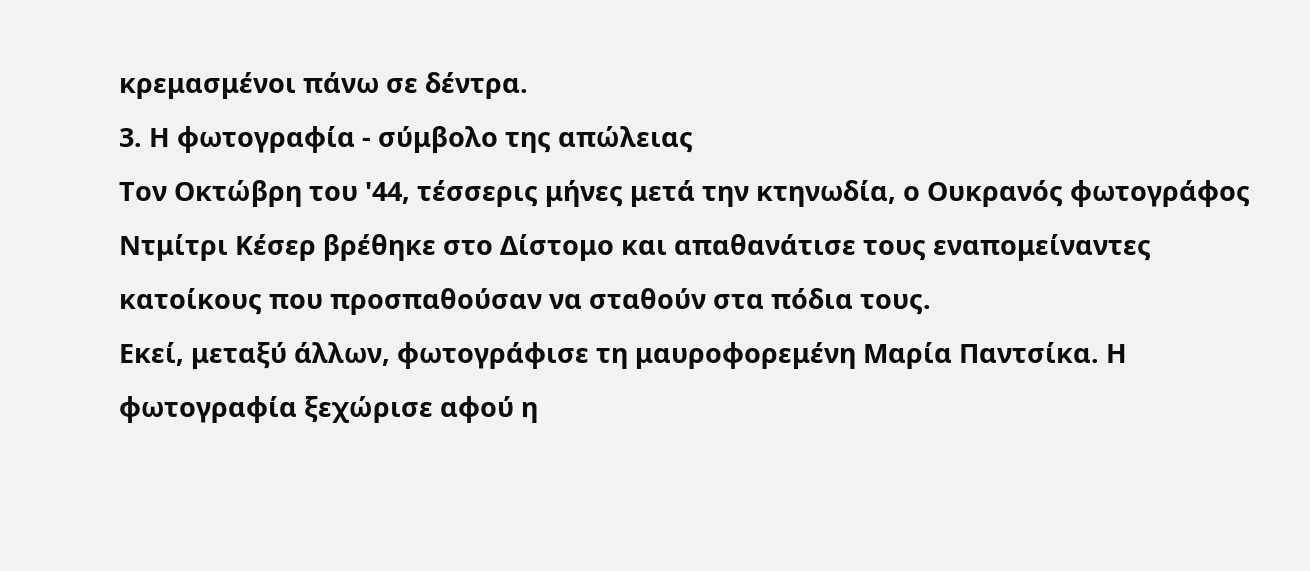κρεμασμένοι πάνω σε δέντρα.
3. Η φωτογραφία - σύμβολο της απώλειας
Τον Οκτώβρη του '44, τέσσερις μήνες μετά την κτηνωδία, ο Ουκρανός φωτογράφος Ντμίτρι Κέσερ βρέθηκε στο Δίστομο και απαθανάτισε τους εναπομείναντες κατοίκους που προσπαθούσαν να σταθούν στα πόδια τους.
Εκεί, μεταξύ άλλων, φωτογράφισε τη μαυροφορεμένη Μαρία Παντσίκα. Η φωτογραφία ξεχώρισε αφού η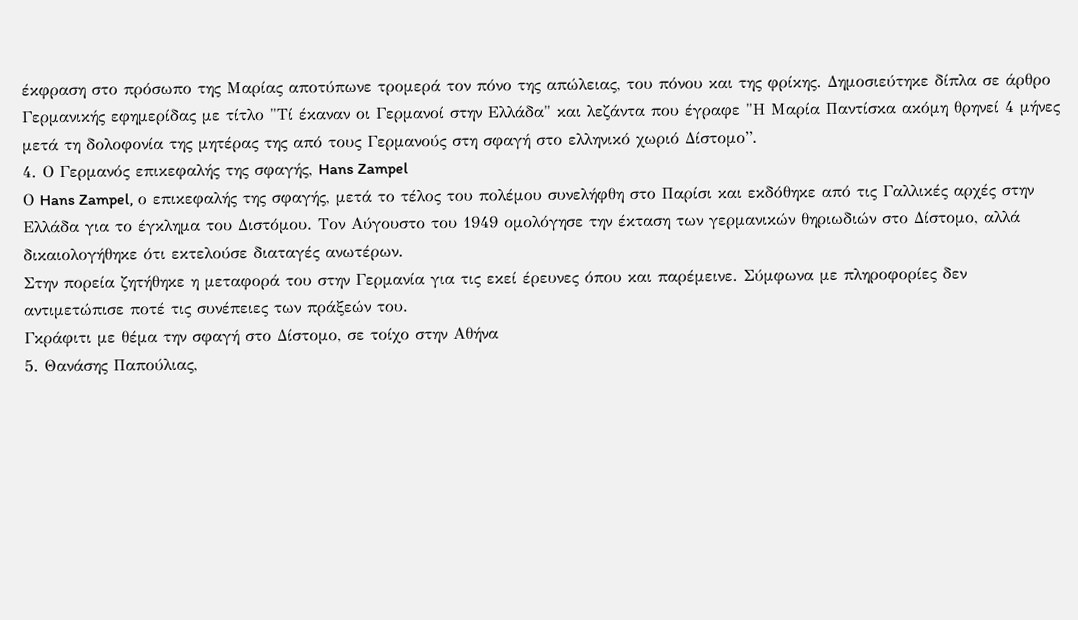έκφραση στο πρόσωπο της Μαρίας αποτύπωνε τρομερά τον πόνο της απώλειας, του πόνου και της φρίκης. Δημοσιεύτηκε δίπλα σε άρθρο Γερμανικής εφημερίδας με τίτλο "Τί έκαναν οι Γερμανοί στην Ελλάδα" και λεζάντα που έγραφε "Η Μαρία Παντίσκα ακόμη θρηνεί 4 μήνες μετά τη δολοφονία της μητέρας της από τους Γερμανούς στη σφαγή στο ελληνικό χωριό Δίστομο”.
4. Ο Γερμανός επικεφαλής της σφαγής, Hans Zampel
Ο Hans Zampel, ο επικεφαλής της σφαγής, μετά το τέλος του πολέμου συνελήφθη στο Παρίσι και εκδόθηκε από τις Γαλλικές αρχές στην Ελλάδα για το έγκλημα του Διστόμου. Τον Αύγουστο του 1949 ομολόγησε την έκταση των γερμανικών θηριωδιών στο Δίστομο, αλλά δικαιολογήθηκε ότι εκτελούσε διαταγές ανωτέρων.
Στην πορεία ζητήθηκε η μεταφορά του στην Γερμανία για τις εκεί έρευνες όπου και παρέμεινε. Σύμφωνα με πληροφορίες δεν αντιμετώπισε ποτέ τις συνέπειες των πράξεών του.
Γκράφιτι με θέμα την σφαγή στο Δίστομο, σε τοίχο στην Αθήνα
5. Θανάσης Παπούλιας,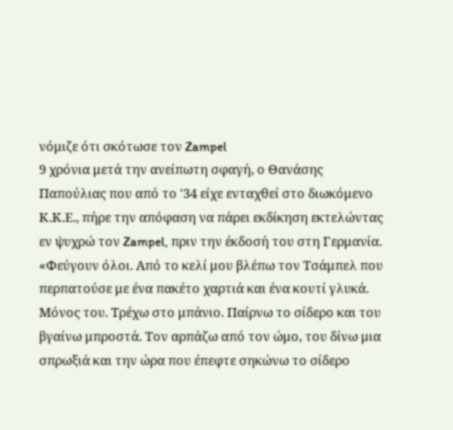νόμιζε ότι σκότωσε τον Zampel
9 χρόνια μετά την ανείπωτη σφαγή, ο Θανάσης Παπούλιας που από το '34 είχε ενταχθεί στο διωκόμενο Κ.Κ.Ε., πήρε την απόφαση να πάρει εκδίκηση εκτελώντας εν ψυχρώ τον Zampel, πριν την έκδοσή του στη Γερμανία.
«Φεύγουν όλοι. Από το κελί μου βλέπω τον Τσάμπελ που περπατούσε με ένα πακέτο χαρτιά και ένα κουτί γλυκά. Μόνος του. Τρέχω στο μπάνιο. Παίρνω το σίδερο και του βγαίνω μπροστά. Τον αρπάζω από τον ώμο, του δίνω μια σπρωξιά και την ώρα που έπεφτε σηκώνω το σίδερο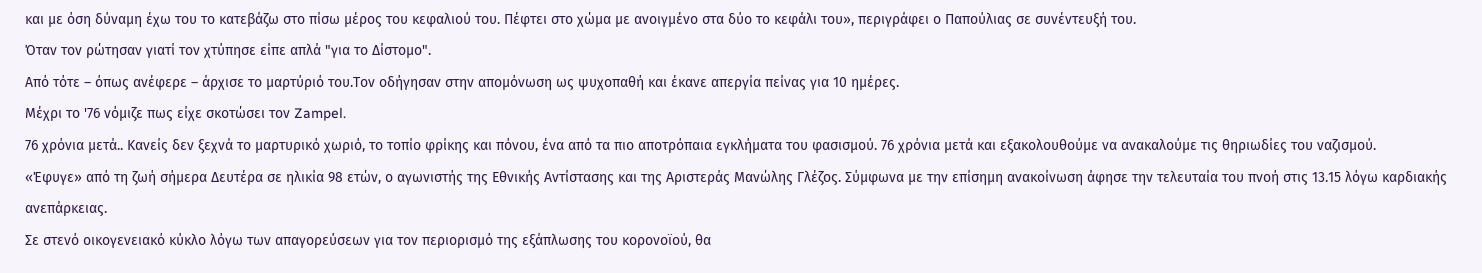και με όση δύναμη έχω του το κατεβάζω στο πίσω μέρος του κεφαλιού του. Πέφτει στο χώμα με ανοιγμένο στα δύο το κεφάλι του», περιγράφει ο Παπούλιας σε συνέντευξή του.
Όταν τον ρώτησαν γιατί τον χτύπησε είπε απλά "για το Δίστομο".
Από τότε – όπως ανέφερε – άρχισε το μαρτύριό του.Τον οδήγησαν στην απομόνωση ως ψυχοπαθή και έκανε απεργία πείνας για 10 ημέρες.
Μέχρι το '76 νόμιζε πως είχε σκοτώσει τον Zampel.
76 χρόνια μετά.. Κανείς δεν ξεχνά το μαρτυρικό χωριό, το τοπίο φρίκης και πόνου, ένα από τα πιο αποτρόπαια εγκλήματα του φασισμού. 76 χρόνια μετά και εξακολουθούμε να ανακαλούμε τις θηριωδίες του ναζισμού.
«Έφυγε» από τη ζωή σήμερα Δευτέρα σε ηλικία 98 ετών, ο αγωνιστής της Εθνικής Αντίστασης και της Αριστεράς Μανώλης Γλέζος. Σύμφωνα με την επίσημη ανακοίνωση άφησε την τελευταία του πνοή στις 13.15 λόγω καρδιακής ανεπάρκειας.
Σε στενό οικογενειακό κύκλο λόγω των απαγορεύσεων για τον περιορισμό της εξάπλωσης του κορονοϊού, θα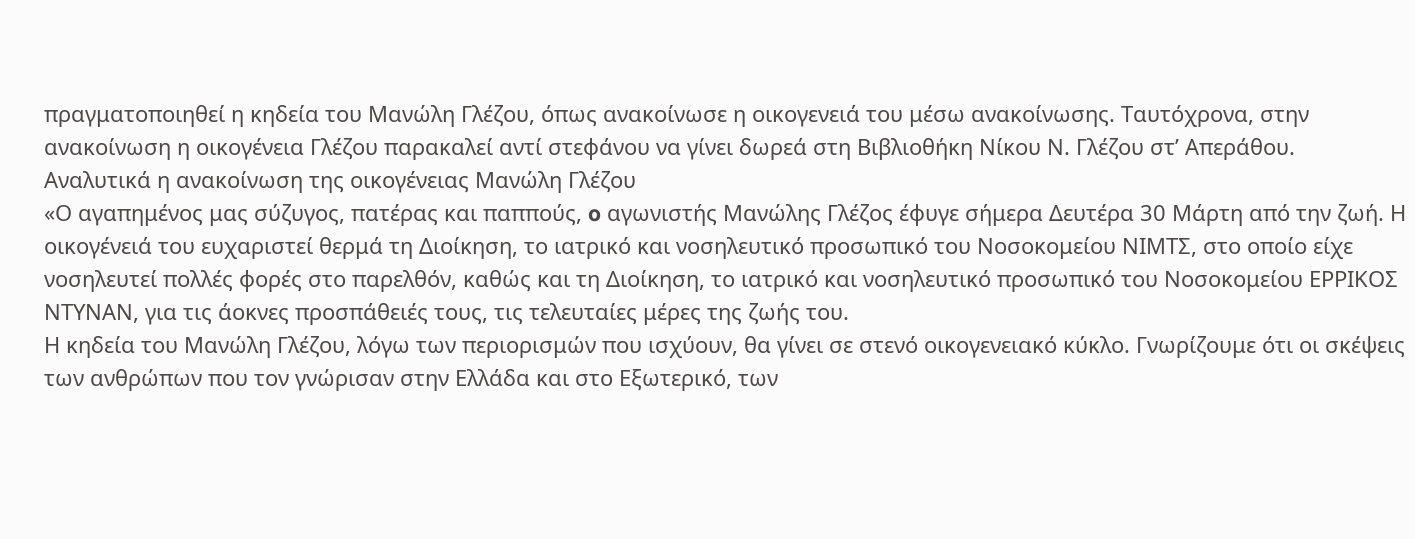πραγματοποιηθεί η κηδεία του Μανώλη Γλέζου, όπως ανακοίνωσε η οικογενειά του μέσω ανακοίνωσης. Ταυτόχρονα, στην ανακοίνωση η οικογένεια Γλέζου παρακαλεί αντί στεφάνου να γίνει δωρεά στη Βιβλιοθήκη Νίκου Ν. Γλέζου στ’ Απεράθου.
Αναλυτικά η ανακοίνωση της οικογένειας Μανώλη Γλέζου
«Ο αγαπημένος μας σύζυγος, πατέρας και παππούς, o αγωνιστής Μανώλης Γλέζος έφυγε σήμερα Δευτέρα 30 Μάρτη από την ζωή. Η οικογένειά του ευχαριστεί θερμά τη Διοίκηση, το ιατρικό και νοσηλευτικό προσωπικό του Νοσοκομείου ΝΙΜΤΣ, στο οποίο είχε νοσηλευτεί πολλές φορές στο παρελθόν, καθώς και τη Διοίκηση, το ιατρικό και νοσηλευτικό προσωπικό του Νοσοκομείου ΕΡΡΙΚΟΣ ΝΤΥΝΑΝ, για τις άοκνες προσπάθειές τους, τις τελευταίες μέρες της ζωής του.
Η κηδεία του Μανώλη Γλέζου, λόγω των περιορισμών που ισχύουν, θα γίνει σε στενό οικογενειακό κύκλο. Γνωρίζουμε ότι οι σκέψεις των ανθρώπων που τον γνώρισαν στην Ελλάδα και στο Εξωτερικό, των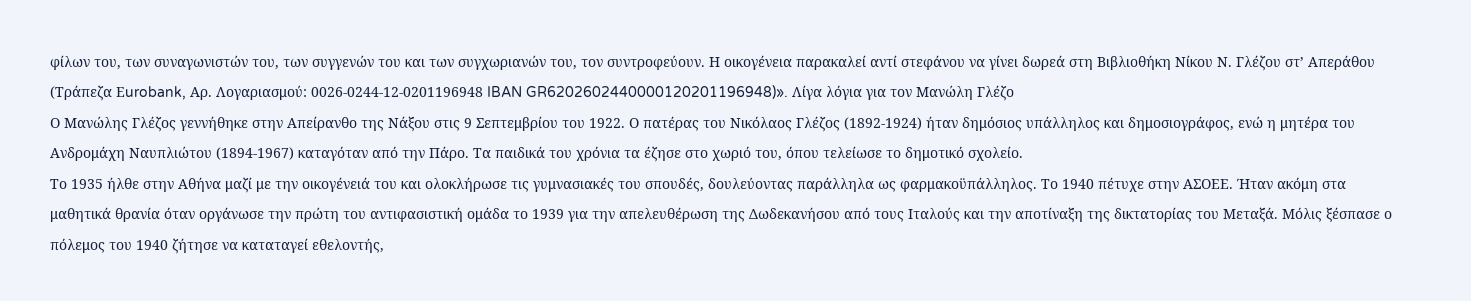φίλων του, των συναγωνιστών του, των συγγενών του και των συγχωριανών του, τον συντροφεύουν. Η οικογένεια παρακαλεί αντί στεφάνου να γίνει δωρεά στη Βιβλιοθήκη Νίκου Ν. Γλέζου στ’ Απεράθου (Τράπεζα Εurobank, Αρ. Λογαριασμού: 0026-0244-12-0201196948 IBAN GR6202602440000120201196948)». Λίγα λόγια για τον Μανώλη Γλέζο
Ο Μανώλης Γλέζος γεννήθηκε στην Απείρανθο της Νάξου στις 9 Σεπτεμβρίου του 1922. Ο πατέρας του Νικόλαος Γλέζος (1892-1924) ήταν δημόσιος υπάλληλος και δημοσιογράφος, ενώ η μητέρα του Ανδρομάχη Ναυπλιώτου (1894-1967) καταγόταν από την Πάρο. Τα παιδικά του χρόνια τα έζησε στο χωριό του, όπου τελείωσε το δημοτικό σχολείο.
Το 1935 ήλθε στην Αθήνα μαζί με την οικογένειά του και ολοκλήρωσε τις γυμνασιακές του σπουδές, δουλεύοντας παράλληλα ως φαρμακοϋπάλληλος. Το 1940 πέτυχε στην ΑΣΟΕΕ. Ήταν ακόμη στα μαθητικά θρανία όταν οργάνωσε την πρώτη του αντιφασιστική ομάδα το 1939 για την απελευθέρωση της Δωδεκανήσου από τους Ιταλούς και την αποτίναξη της δικτατορίας του Μεταξά. Μόλις ξέσπασε ο πόλεμος του 1940 ζήτησε να καταταγεί εθελοντής,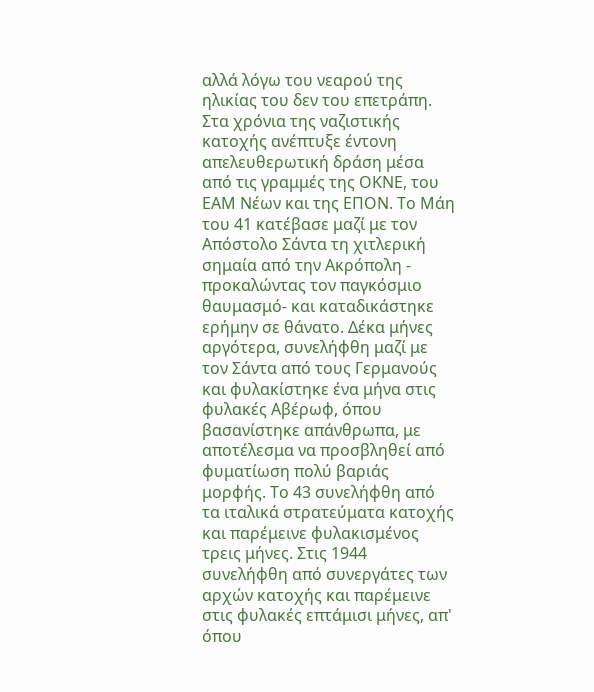αλλά λόγω του νεαρού της ηλικίας του δεν του επετράπη.
Στα χρόνια της ναζιστικής κατοχής ανέπτυξε έντονη απελευθερωτική δράση μέσα από τις γραμμές της ΟΚΝΕ, του ΕΑΜ Νέων και της ΕΠΟΝ. Το Μάη του 41 κατέβασε μαζί με τον Απόστολο Σάντα τη χιτλερική σημαία από την Ακρόπολη - προκαλώντας τον παγκόσμιο θαυμασμό- και καταδικάστηκε ερήμην σε θάνατο. Δέκα μήνες αργότερα, συνελήφθη μαζί με τον Σάντα από τους Γερμανούς και φυλακίστηκε ένα μήνα στις φυλακές Αβέρωφ, όπου βασανίστηκε απάνθρωπα, με αποτέλεσμα να προσβληθεί από φυματίωση πολύ βαριάς μορφής. Το 43 συνελήφθη από τα ιταλικά στρατεύματα κατοχής και παρέμεινε φυλακισμένος τρεις μήνες. Στις 1944 συνελήφθη από συνεργάτες των αρχών κατοχής και παρέμεινε στις φυλακές επτάμισι μήνες, απ' όπου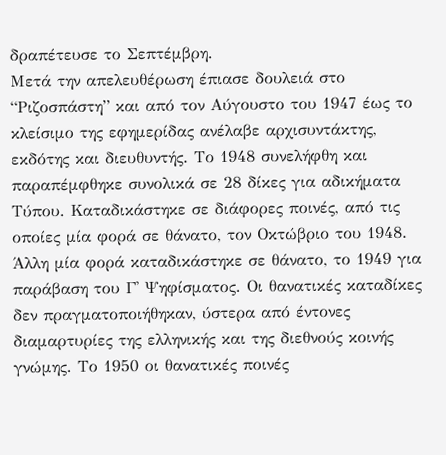δραπέτευσε το Σεπτέμβρη.
Μετά την απελευθέρωση έπιασε δουλειά στο “Ριζοσπάστη” και από τον Αύγουστο του 1947 έως το κλείσιμο της εφημερίδας ανέλαβε αρχισυντάκτης, εκδότης και διευθυντής. Το 1948 συνελήφθη και παραπέμφθηκε συνολικά σε 28 δίκες για αδικήματα Τύπου. Καταδικάστηκε σε διάφορες ποινές, από τις οποίες μία φορά σε θάνατο, τον Οκτώβριο του 1948. Άλλη μία φορά καταδικάστηκε σε θάνατο, το 1949 για παράβαση του Γ' Ψηφίσματος. Οι θανατικές καταδίκες δεν πραγματοποιήθηκαν, ύστερα από έντονες διαμαρτυρίες της ελληνικής και της διεθνούς κοινής γνώμης. Το 1950 οι θανατικές ποινές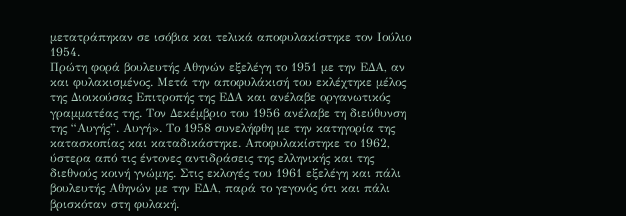μετατράπηκαν σε ισόβια και τελικά αποφυλακίστηκε τον Ιούλιο 1954.
Πρώτη φορά βουλευτής Αθηνών εξελέγη το 1951 με την ΕΔΑ, αν και φυλακισμένος. Μετά την αποφυλάκισή του εκλέχτηκε μέλος της Διοικούσας Επιτροπής της ΕΔΑ και ανέλαβε οργανωτικός γραμματέας της. Τον Δεκέμβριο του 1956 ανέλαβε τη διεύθυνση της “Αυγής”. Αυγή». Το 1958 συνελήφθη με την κατηγορία της κατασκοπίας και καταδικάστηκε. Αποφυλακίστηκε το 1962, ύστερα από τις έντονες αντιδράσεις της ελληνικής και της διεθνούς κοινή γνώμης. Στις εκλογές του 1961 εξελέγη και πάλι βουλευτής Αθηνών με την ΕΔΑ, παρά το γεγονός ότι και πάλι βρισκόταν στη φυλακή.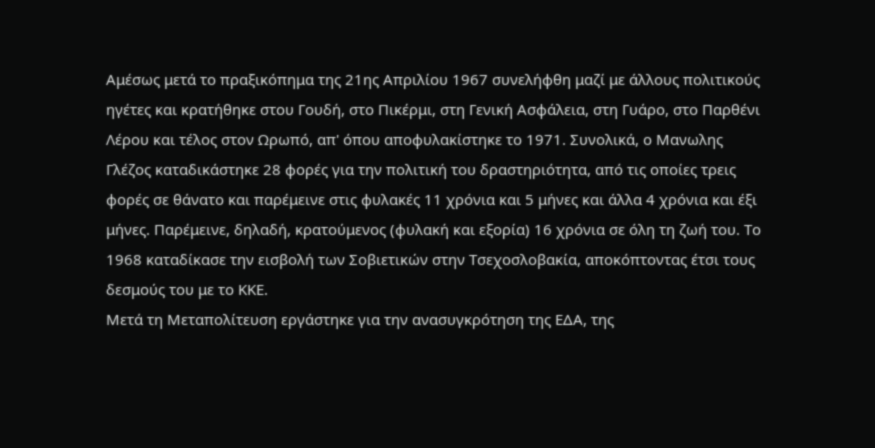Αμέσως μετά το πραξικόπημα της 21ης Απριλίου 1967 συνελήφθη μαζί με άλλους πολιτικούς ηγέτες και κρατήθηκε στου Γουδή, στο Πικέρμι, στη Γενική Ασφάλεια, στη Γυάρο, στο Παρθένι Λέρου και τέλος στον Ωρωπό, απ' όπου αποφυλακίστηκε το 1971. Συνολικά, ο Μανωλης Γλέζος καταδικάστηκε 28 φορές για την πολιτική του δραστηριότητα, από τις οποίες τρεις φορές σε θάνατο και παρέμεινε στις φυλακές 11 χρόνια και 5 μήνες και άλλα 4 χρόνια και έξι μήνες. Παρέμεινε, δηλαδή, κρατούμενος (φυλακή και εξορία) 16 χρόνια σε όλη τη ζωή του. Το 1968 καταδίκασε την εισβολή των Σοβιετικών στην Τσεχοσλοβακία, αποκόπτοντας έτσι τους δεσμούς του με το ΚΚΕ.
Μετά τη Μεταπολίτευση εργάστηκε για την ανασυγκρότηση της ΕΔΑ, της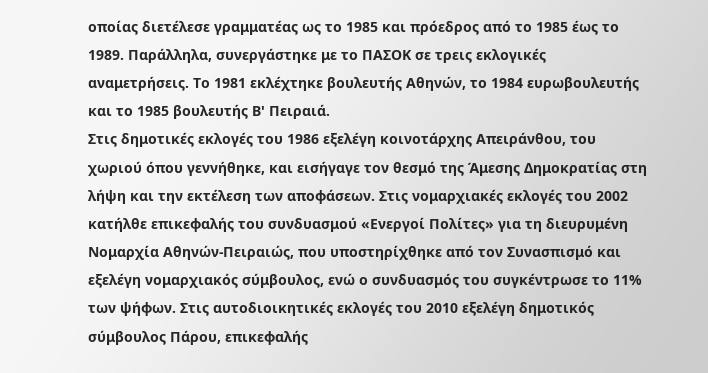οποίας διετέλεσε γραμματέας ως το 1985 και πρόεδρος από το 1985 έως το 1989. Παράλληλα, συνεργάστηκε με το ΠΑΣΟΚ σε τρεις εκλογικές αναμετρήσεις. Το 1981 εκλέχτηκε βουλευτής Αθηνών, το 1984 ευρωβουλευτής και το 1985 βουλευτής Β' Πειραιά.
Στις δημοτικές εκλογές του 1986 εξελέγη κοινοτάρχης Απειράνθου, του χωριού όπου γεννήθηκε, και εισήγαγε τον θεσμό της Άμεσης Δημοκρατίας στη λήψη και την εκτέλεση των αποφάσεων. Στις νομαρχιακές εκλογές του 2002 κατήλθε επικεφαλής του συνδυασμού «Ενεργοί Πολίτες» για τη διευρυμένη Νομαρχία Αθηνών-Πειραιώς, που υποστηρίχθηκε από τον Συνασπισμό και εξελέγη νομαρχιακός σύμβουλος, ενώ ο συνδυασμός του συγκέντρωσε το 11% των ψήφων. Στις αυτοδιοικητικές εκλογές του 2010 εξελέγη δημοτικός σύμβουλος Πάρου, επικεφαλής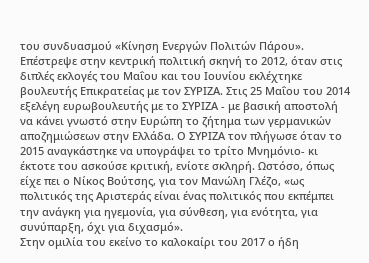του συνδυασμού «Κίνηση Ενεργών Πολιτών Πάρου».
Επέστρεψε στην κεντρική πολιτική σκηνή το 2012, όταν στις διπλές εκλογές του Μαΐου και του Ιουνίου εκλέχτηκε βουλευτής Επικρατείας με τον ΣΥΡΙΖΑ. Στις 25 Μαΐου του 2014 εξελέγη ευρωβουλευτής με το ΣΥΡΙΖΑ - με βασική αποστολή να κάνει γνωστό στην Ευρώπη το ζήτημα των γερμανικών αποζημιώσεων στην Ελλάδα. Ο ΣΥΡΙΖΑ τον πλήγωσε όταν το 2015 αναγκάστηκε να υπογράψει το τρίτο Μνημόνιο- κι έκτοτε του ασκούσε κριτική, ενίοτε σκληρή. Ωστόσο, όπως είχε πει ο Νίκος Βούτσης, για τον Μανώλη Γλέζο, «ως πολιτικός της Αριστεράς είναι ένας πολιτικός που εκπέμπει την ανάγκη για ηγεμονία, για σύνθεση, για ενότητα, για συνύπαρξη, όχι για διχασμό».
Στην ομιλία του εκείνο το καλοκαίρι του 2017 ο ήδη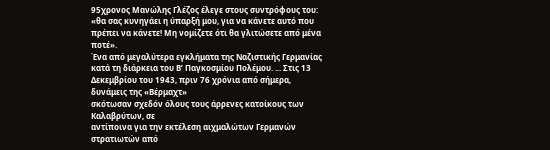95χρονος Μανώλης Γλέζος έλεγε στους συντρόφους του: «θα σας κυνηγάει η ύπαρξή μου, για να κάνετε αυτό που πρέπει να κάνετε! Μη νομίζετε ότι θα γλιτώσετε από μένα ποτέ».
Ένα από μεγαλύτερα εγκλήματα της Ναζιστικής Γερμανίας κατά τη διάρκεια του Β’ Παγκοσμίου Πολέμου. ... Στις 13 Δεκεμβρίου του 1943, πριν 76 χρόνια από σήμερα, δυνάμεις της «Βέρμαχτ»
σκότωσαν σχεδόν όλους τους άρρενες κατοίκους των Καλαβρύτων, σε
αντίποινα για την εκτέλεση αιχμαλώτων Γερμανών στρατιωτών από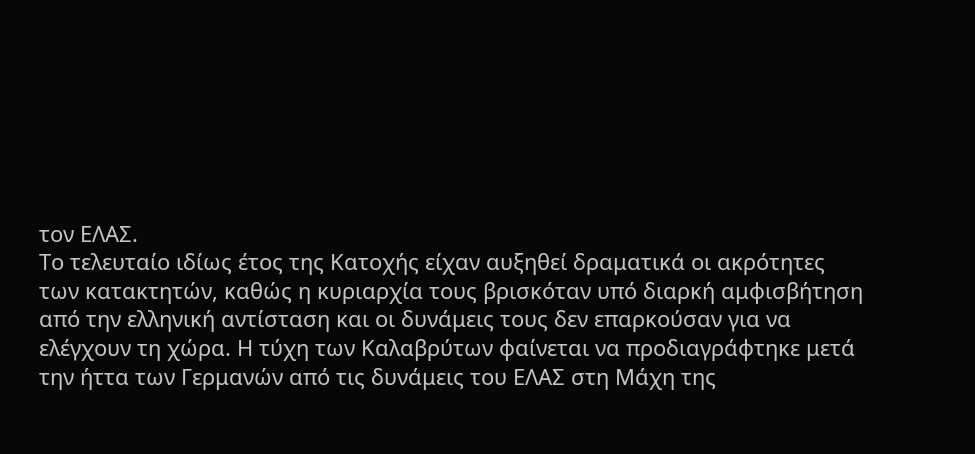τον ΕΛΑΣ.
Το τελευταίο ιδίως έτος της Κατοχής είχαν αυξηθεί δραματικά οι ακρότητες
των κατακτητών, καθώς η κυριαρχία τους βρισκόταν υπό διαρκή αμφισβήτηση
από την ελληνική αντίσταση και οι δυνάμεις τους δεν επαρκούσαν για να
ελέγχουν τη χώρα. Η τύχη των Καλαβρύτων φαίνεται να προδιαγράφτηκε μετά
την ήττα των Γερμανών από τις δυνάμεις του ΕΛΑΣ στη Μάχη της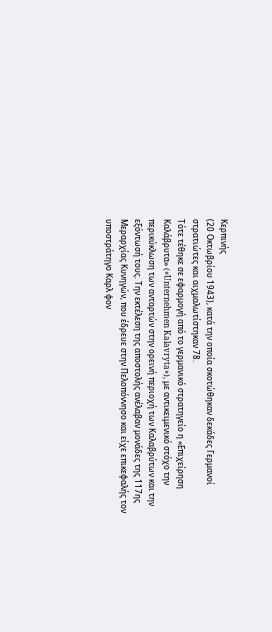Κερπινής
(20 Οκτωβρίου 1943), κατά την οποία σκοτώθηκαν δεκάδες Γερμανοί
στρατιώτες και αιχμαλωτίστηκαν 78.
Τότε τέθηκε σε εφαρμογή από το γερμανικό στρατηγείο η «Επιχείρηση
Καλάβρυτα» («Unternehmen Kalavryta»), με αντικειμενικό στόχο την
περικύκλωση των ανταρτών στην ορεινή περιοχή των Καλαβρύτων και την
εξόντωσή τους. Την εκτέλεση της αποστολής ανέλαβαν μονάδες της 117ης
Μεραρχίας Κυνηγών, που έδρευε στην Πελοπόννησο και είχε επικεφαλής τον
υποστράτηγο Καρλ φον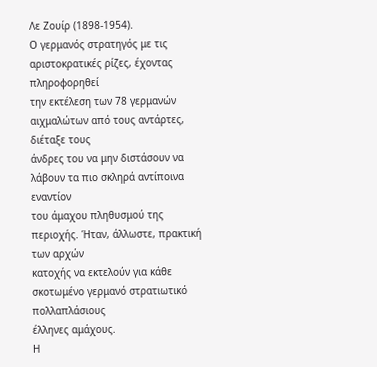Λε Ζουίρ (1898-1954).
Ο γερμανός στρατηγός με τις αριστοκρατικές ρίζες, έχοντας πληροφορηθεί
την εκτέλεση των 78 γερμανών αιχμαλώτων από τους αντάρτες, διέταξε τους
άνδρες του να μην διστάσουν να λάβουν τα πιο σκληρά αντίποινα εναντίον
του άμαχου πληθυσμού της περιοχής. Ήταν, άλλωστε, πρακτική των αρχών
κατοχής να εκτελούν για κάθε σκοτωμένο γερμανό στρατιωτικό πολλαπλάσιους
έλληνες αμάχους.
Η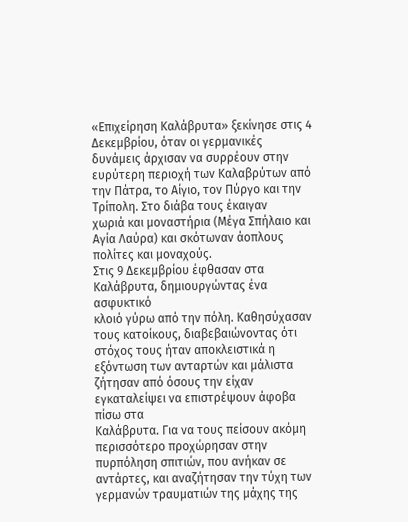«Επιχείρηση Καλάβρυτα» ξεκίνησε στις 4 Δεκεμβρίου, όταν οι γερμανικές
δυνάμεις άρχισαν να συρρέουν στην ευρύτερη περιοχή των Καλαβρύτων από
την Πάτρα, το Αίγιο, τον Πύργο και την Τρίπολη. Στο διάβα τους έκαιγαν
χωριά και μοναστήρια (Μέγα Σπήλαιο και Αγία Λαύρα) και σκότωναν άοπλους
πολίτες και μοναχούς.
Στις 9 Δεκεμβρίου έφθασαν στα Καλάβρυτα, δημιουργώντας ένα ασφυκτικό
κλοιό γύρω από την πόλη. Καθησύχασαν τους κατοίκους, διαβεβαιώνοντας ότι
στόχος τους ήταν αποκλειστικά η εξόντωση των ανταρτών και μάλιστα
ζήτησαν από όσους την είχαν εγκαταλείψει να επιστρέψουν άφοβα πίσω στα
Καλάβρυτα. Για να τους πείσουν ακόμη περισσότερο προχώρησαν στην
πυρπόληση σπιτιών, που ανήκαν σε αντάρτες, και αναζήτησαν την τύχη των
γερμανών τραυματιών της μάχης της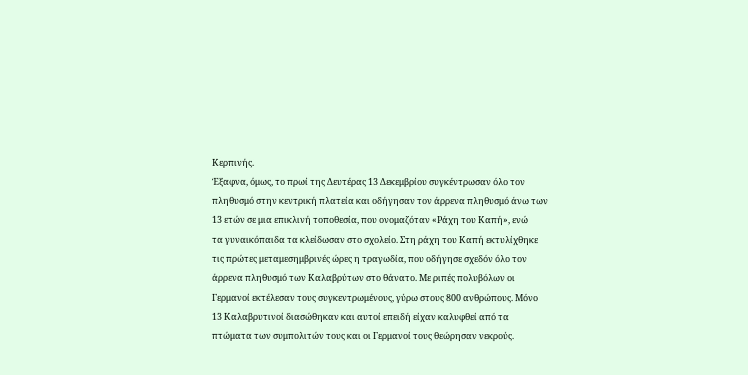Κερπινής.
Έξαφνα, όμως, το πρωί της Δευτέρας 13 Δεκεμβρίου συγκέντρωσαν όλο τον
πληθυσμό στην κεντρική πλατεία και οδήγησαν τον άρρενα πληθυσμό άνω των
13 ετών σε μια επικλινή τοποθεσία, που ονομαζόταν «Ράχη του Καπή», ενώ
τα γυναικόπαιδα τα κλείδωσαν στο σχολείο. Στη ράχη του Καπή εκτυλίχθηκε
τις πρώτες μεταμεσημβρινές ώρες η τραγωδία, που οδήγησε σχεδόν όλο τον
άρρενα πληθυσμό των Καλαβρύτων στο θάνατο. Με ριπές πολυβόλων οι
Γερμανοί εκτέλεσαν τους συγκεντρωμένους, γύρω στους 800 ανθρώπους. Μόνο
13 Καλαβρυτινοί διασώθηκαν και αυτοί επειδή είχαν καλυφθεί από τα
πτώματα των συμπολιτών τους και οι Γερμανοί τους θεώρησαν νεκρούς.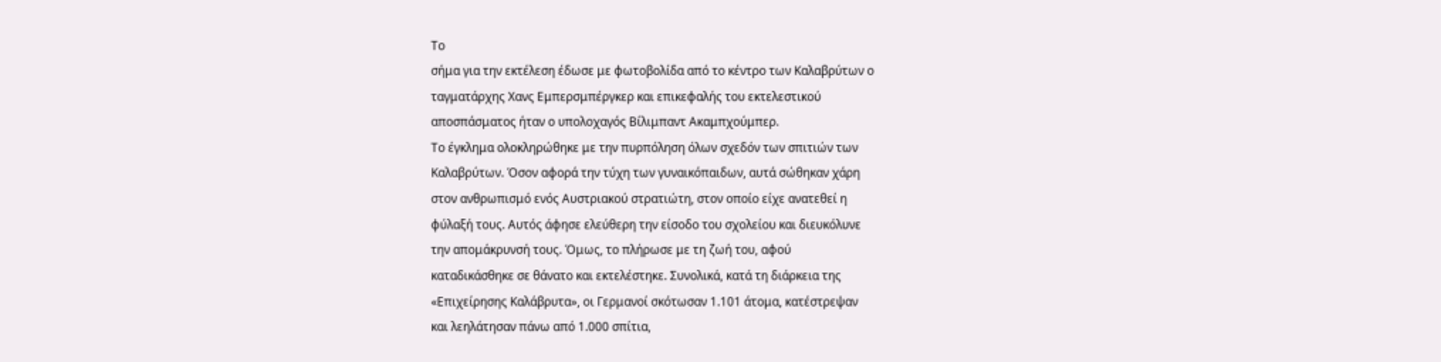Το
σήμα για την εκτέλεση έδωσε με φωτοβολίδα από το κέντρο των Καλαβρύτων ο
ταγματάρχης Χανς Εμπερσμπέργκερ και επικεφαλής του εκτελεστικού
αποσπάσματος ήταν ο υπολοχαγός Βίλιμπαντ Ακαμπχούμπερ.
Το έγκλημα ολοκληρώθηκε με την πυρπόληση όλων σχεδόν των σπιτιών των
Καλαβρύτων. Όσον αφορά την τύχη των γυναικόπαιδων, αυτά σώθηκαν χάρη
στον ανθρωπισμό ενός Αυστριακού στρατιώτη, στον οποίο είχε ανατεθεί η
φύλαξή τους. Αυτός άφησε ελεύθερη την είσοδο του σχολείου και διευκόλυνε
την απομάκρυνσή τους. Όμως, το πλήρωσε με τη ζωή του, αφού
καταδικάσθηκε σε θάνατο και εκτελέστηκε. Συνολικά, κατά τη διάρκεια της
«Επιχείρησης Καλάβρυτα», οι Γερμανοί σκότωσαν 1.101 άτομα, κατέστρεψαν
και λεηλάτησαν πάνω από 1.000 σπίτια,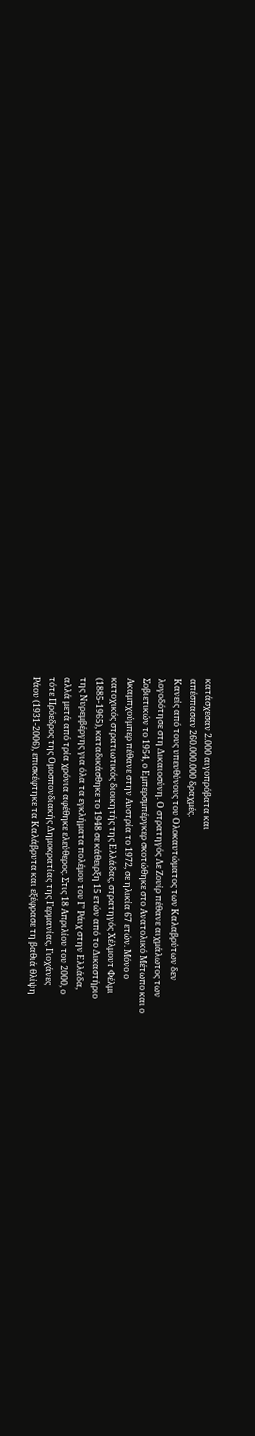κατάσχεσαν 2.000 αιγοπρόβατα και
απέσπασαν 260.000.000 δραχμές.
Κανείς από τους υπευθύνους του Ολοκαυτώματος των Καλαβρύτων δεν
λογοδότησε στη Δικαιοσύνη. Ο στρατηγός Λε Ζουίρ πέθανε αιχμάλωτος των
Σοβιετικών το 1954, ο Εμπερσμπέργκερ σκοτώθηκε στο Ανατολικό Μέτωπο και ο
Ακαμπχούμπερ πέθανε στην Αυστρία το 1972, σε ηλικία 67 ετών. Μόνο ο
κατοχικός στρατιωτικός διοικητής της Ελλάδας, στρατηγός Χέλμουτ Φέλμι
(1885-1965), καταδικάσθηκε το 1948 σε κάθειρξη 15 ετών από το Δικαστήριο
της Νυρεμβέργης για όλα τα εγκλήματα πολέμου του Γ’ Ράιχ στην Ελλάδα,
αλλά μετά από τρία χρόνια αφέθηκε ελεύθερος. Στις 18 Απριλίου του 2000, ο
τότε Πρόεδρος της Ομοσπονδιακής Δημοκρατίας της Γερμανίας, Γιοχάνες
Ράου (1931-2006), επισκέφτηκε τα Καλάβρυτα και εξέφρασε τη βαθιά θλίψη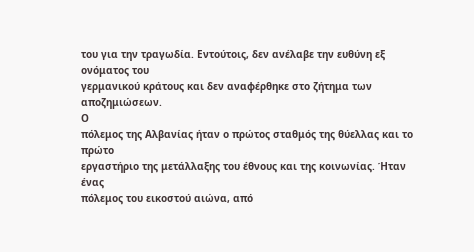του για την τραγωδία. Εντούτοις, δεν ανέλαβε την ευθύνη εξ ονόματος του
γερμανικού κράτους και δεν αναφέρθηκε στο ζήτημα των αποζημιώσεων.
Ο
πόλεμος της Αλβανίας ήταν ο πρώτος σταθμός της θύελλας και το πρώτο
εργαστήριο της μετάλλαξης του έθνους και της κοινωνίας. Ήταν ένας
πόλεμος του εικοστού αιώνα, από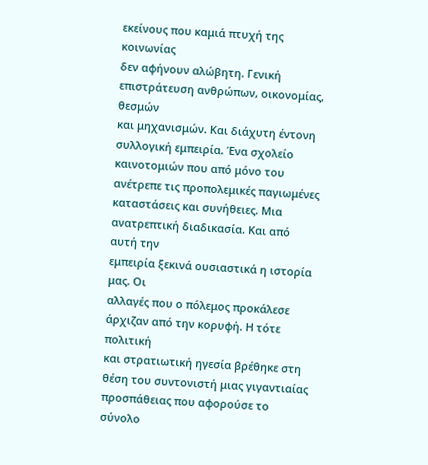εκείνους που καμιά πτυχή της κοινωνίας
δεν αφήνουν αλώβητη. Γενική επιστράτευση ανθρώπων, οικονομίας, θεσμών
και μηχανισμών. Και διάχυτη έντονη συλλογική εμπειρία. Ένα σχολείο
καινοτομιών που από μόνο του ανέτρεπε τις προπολεμικές παγιωμένες
καταστάσεις και συνήθειες. Μια ανατρεπτική διαδικασία. Και από αυτή την
εμπειρία ξεκινά ουσιαστικά η ιστορία μας. Οι
αλλαγές που ο πόλεμος προκάλεσε άρχιζαν από την κορυφή. Η τότε πολιτική
και στρατιωτική ηγεσία βρέθηκε στη θέση του συντονιστή μιας γιγαντιαίας
προσπάθειας που αφορούσε το σύνολο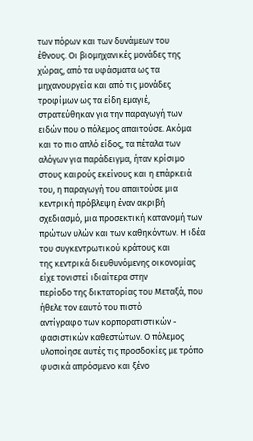των πόρων και των δυνάμεων του
έθνους. Οι βιομηχανικές μονάδες της χώρας, από τα υφάσματα ως τα
μηχανουργεία και από τις μονάδες τροφίμων ως τα είδη εμαγιέ,
στρατεύθηκαν για την παραγωγή των ειδών που ο πόλεμος απαιτούσε. Ακόμα
και το πιο απλό είδος, τα πέταλα των αλόγων για παράδειγμα, ήταν κρίσιμο
στους καιρούς εκείνους και η επάρκειά του, η παραγωγή του απαιτούσε μια
κεντρική πρόβλεψη έναν ακριβή σχεδιασμό, μια προσεκτική κατανομή των
πρώτων υλών και των καθηκόντων. Η ιδέα του συγκεντρωτικού κράτους και
της κεντρικά διευθυνόμενης οικονομίας είχε τονιστεί ιδιαίτερα στην
περίοδο της δικτατορίας του Μεταξά, που ήθελε τον εαυτό του πιστό
αντίγραφο των κορπορατιστικών - φασιστικών καθεστώτων. Ο πόλεμος
υλοποίησε αυτές τις προσδοκίες με τρόπο φυσικά απρόσμενο και ξένο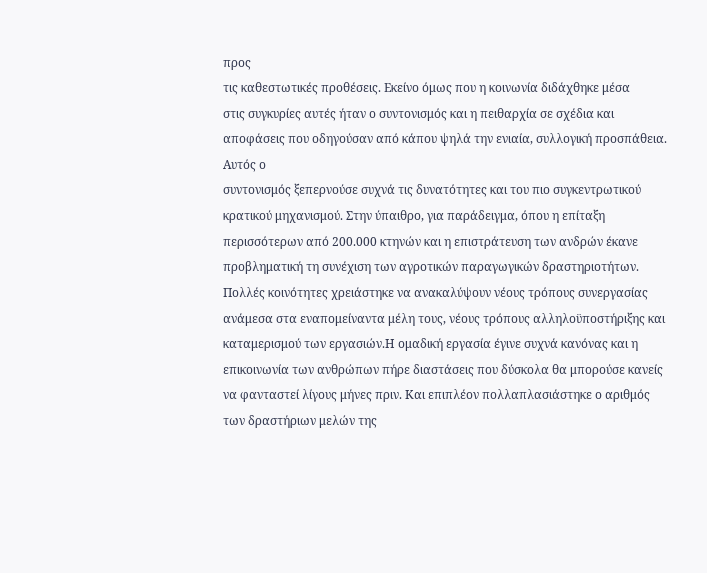προς
τις καθεστωτικές προθέσεις. Εκείνο όμως που η κοινωνία διδάχθηκε μέσα
στις συγκυρίες αυτές ήταν ο συντονισμός και η πειθαρχία σε σχέδια και
αποφάσεις που οδηγούσαν από κάπου ψηλά την ενιαία, συλλογική προσπάθεια. Αυτός ο
συντονισμός ξεπερνούσε συχνά τις δυνατότητες και του πιο συγκεντρωτικού
κρατικού μηχανισμού. Στην ύπαιθρο, για παράδειγμα, όπου η επίταξη
περισσότερων από 200.000 κτηνών και η επιστράτευση των ανδρών έκανε
προβληματική τη συνέχιση των αγροτικών παραγωγικών δραστηριοτήτων.
Πολλές κοινότητες χρειάστηκε να ανακαλύψουν νέους τρόπους συνεργασίας
ανάμεσα στα εναπομείναντα μέλη τους, νέους τρόπους αλληλοϋποστήριξης και
καταμερισμού των εργασιών.Η ομαδική εργασία έγινε συχνά κανόνας και η
επικοινωνία των ανθρώπων πήρε διαστάσεις που δύσκολα θα μπορούσε κανείς
να φανταστεί λίγους μήνες πριν. Και επιπλέον πολλαπλασιάστηκε ο αριθμός
των δραστήριων μελών της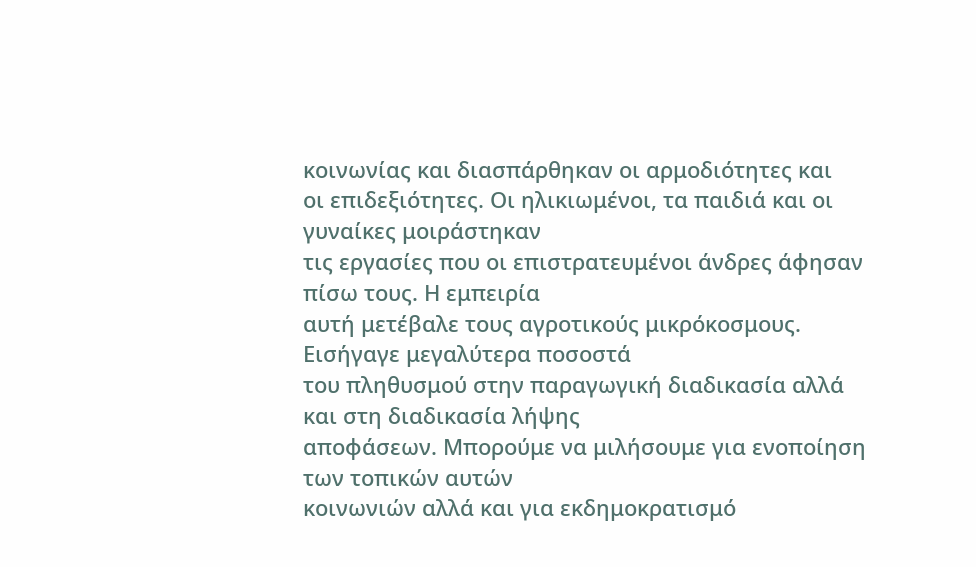κοινωνίας και διασπάρθηκαν οι αρμοδιότητες και
οι επιδεξιότητες. Οι ηλικιωμένοι, τα παιδιά και οι γυναίκες μοιράστηκαν
τις εργασίες που οι επιστρατευμένοι άνδρες άφησαν πίσω τους. Η εμπειρία
αυτή μετέβαλε τους αγροτικούς μικρόκοσμους. Εισήγαγε μεγαλύτερα ποσοστά
του πληθυσμού στην παραγωγική διαδικασία αλλά και στη διαδικασία λήψης
αποφάσεων. Μπορούμε να μιλήσουμε για ενοποίηση των τοπικών αυτών
κοινωνιών αλλά και για εκδημοκρατισμό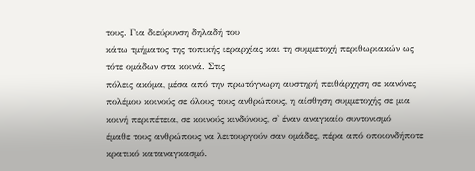τους. Για διεύρυνση δηλαδή του
κάτω τμήματος της τοπικής ιεραρχίας και τη συμμετοχή περιθωριακών ως
τότε ομάδων στα κοινά. Στις
πόλεις ακόμα, μέσα από την πρωτόγνωρη αυστηρή πειθάρχηση σε κανόνες
πολέμου κοινούς σε όλους τους ανθρώπους, η αίσθηση συμμετοχής σε μια
κοινή περιπέτεια, σε κοινούς κινδύνους, σ' έναν αναγκαίο συντονισμό
έμαθε τους ανθρώπους να λειτουργούν σαν ομάδες, πέρα από οποιονδήποτε
κρατικό καταναγκασμό.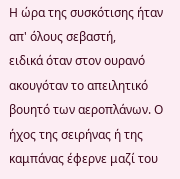Η ώρα της συσκότισης ήταν απ' όλους σεβαστή,
ειδικά όταν στον ουρανό ακουγόταν το απειλητικό βουητό των αεροπλάνων. Ο
ήχος της σειρήνας ή της καμπάνας έφερνε μαζί του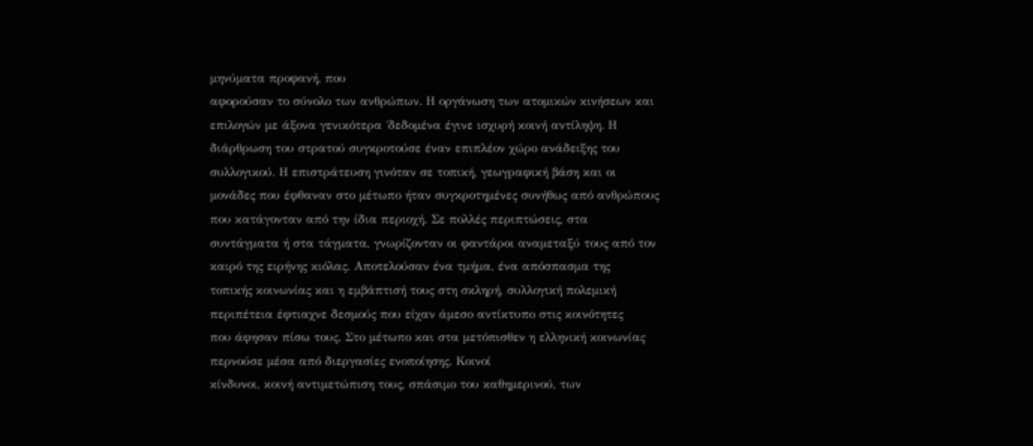μηνύματα προφανή, που
αφορούσαν το σύνολο των ανθρώπων. Η οργάνωση των ατομικών κινήσεων και
επιλογών με άξονα γενικότερα ΄δεδομένα έγινε ισχυρή κοινή αντίληψη. Η
διάρθρωση του στρατού συγκροτούσε έναν επιπλέον χώρο ανάδειξης του
συλλογικού. Η επιστράτευση γινόταν σε τοπική, γεωγραφική βάση και οι
μονάδες που έφθαναν στο μέτωπο ήταν συγκροτημένες συνήθως από ανθρώπους
που κατάγονταν από την ίδια περιοχή. Σε πολλές περιπτώσεις, στα
συντάγματα ή στα τάγματα, γνωρίζονταν οι φαντάροι αναμεταξύ τους από τον
καιρό της ειρήνης κιόλας. Αποτελούσαν ένα τμήμα, ένα απόσπασμα της
τοπικής κοινωνίας και η εμβάπτισή τους στη σκληρή, συλλογική πολεμική
περιπέτεια έφτιαχνε δεσμούς που είχαν άμεσο αντίκτυπο στις κοινότητες
που άφησαν πίσω τους. Στο μέτωπο και στα μετόπισθεν η ελληνική κοινωνίας
περνούσε μέσα από διεργασίες ενοποίησης. Κοινοί
κίνδυνοι, κοινή αντιμετώπιση τους, σπάσιμο του καθημερινού, των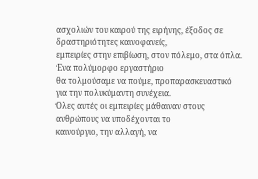ασχολιών του καιρού της ειρήνης, έξοδος σε δραστηριότητες καινοφανείς,
εμπειρίες στην επιβίωση, στον πόλεμο, στα όπλα. Ένα πολύμορφο εργαστήριο
θα τολμούσαμε να πούμε, προπαρασκευαστικό για την πολυκύμαντη συνέχεια.
Όλες αυτές οι εμπειρίες μάθαιναν στους ανθρώπους να υποδέχονται το
καινούργιο, την αλλαγή, να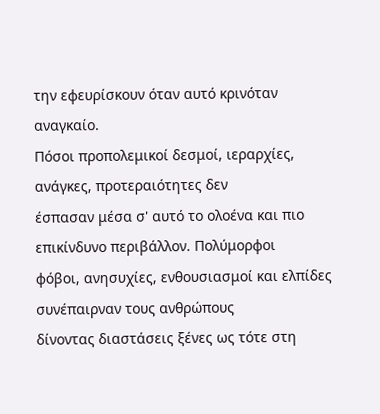την εφευρίσκουν όταν αυτό κρινόταν αναγκαίο.
Πόσοι προπολεμικοί δεσμοί, ιεραρχίες, ανάγκες, προτεραιότητες δεν
έσπασαν μέσα σ' αυτό το ολοένα και πιο επικίνδυνο περιβάλλον. Πολύμορφοι
φόβοι, ανησυχίες, ενθουσιασμοί και ελπίδες συνέπαιρναν τους ανθρώπους
δίνοντας διαστάσεις ξένες ως τότε στη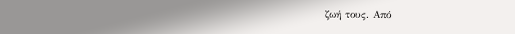ζωή τους. Από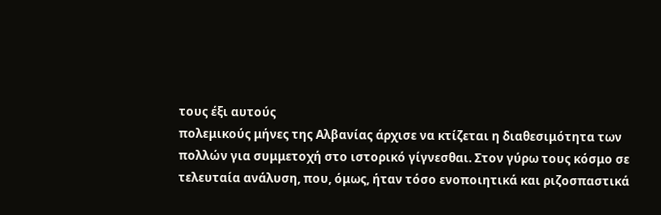τους έξι αυτούς
πολεμικούς μήνες της Αλβανίας άρχισε να κτίζεται η διαθεσιμότητα των
πολλών για συμμετοχή στο ιστορικό γίγνεσθαι. Στον γύρω τους κόσμο σε
τελευταία ανάλυση, που, όμως, ήταν τόσο ενοποιητικά και ριζοσπαστικά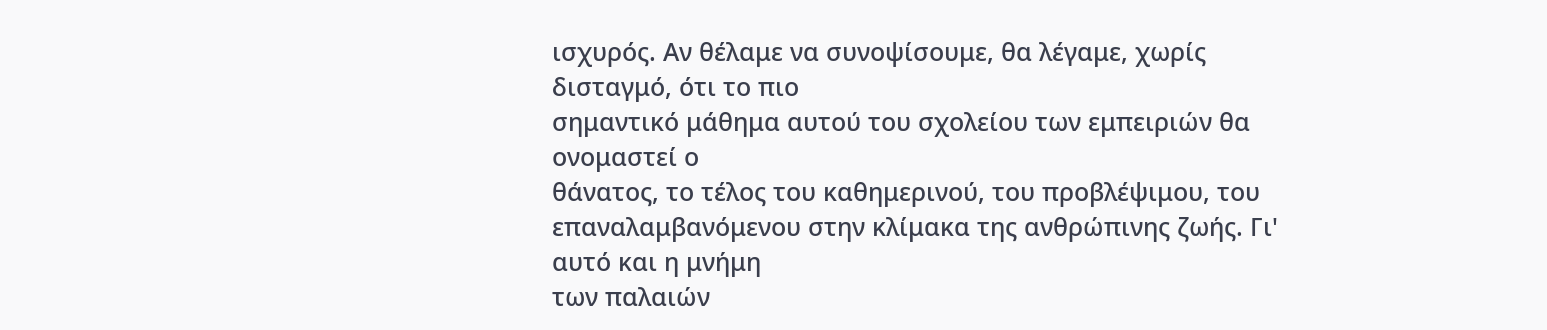ισχυρός. Αν θέλαμε να συνοψίσουμε, θα λέγαμε, χωρίς δισταγμό, ότι το πιο
σημαντικό μάθημα αυτού του σχολείου των εμπειριών θα ονομαστεί ο
θάνατος, το τέλος του καθημερινού, του προβλέψιμου, του
επαναλαμβανόμενου στην κλίμακα της ανθρώπινης ζωής. Γι' αυτό και η μνήμη
των παλαιών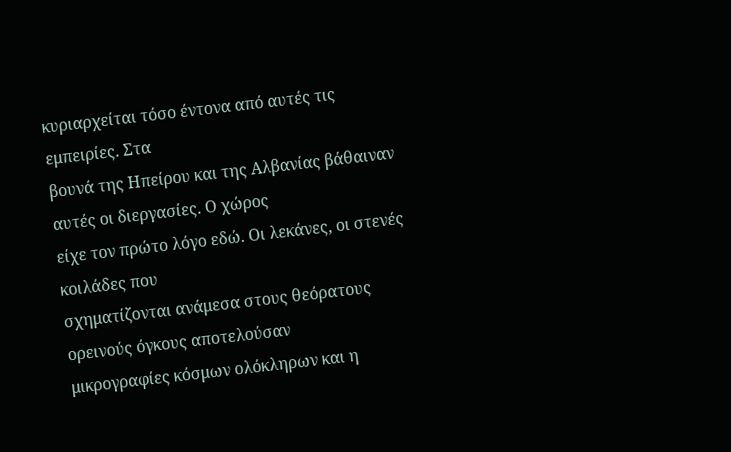κυριαρχείται τόσο έντονα από αυτές τις εμπειρίες. Στα
βουνά της Ηπείρου και της Αλβανίας βάθαιναν αυτές οι διεργασίες. Ο χώρος
είχε τον πρώτο λόγο εδώ. Οι λεκάνες, οι στενές κοιλάδες που
σχηματίζονται ανάμεσα στους θεόρατους ορεινούς όγκους αποτελούσαν
μικρογραφίες κόσμων ολόκληρων και η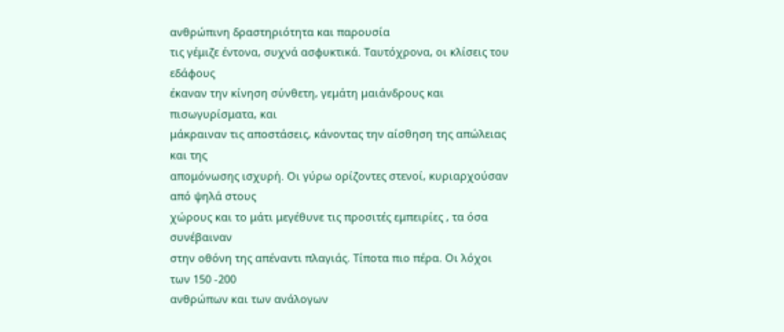ανθρώπινη δραστηριότητα και παρουσία
τις γέμιζε έντονα, συχνά ασφυκτικά. Ταυτόχρονα, οι κλίσεις του εδάφους
έκαναν την κίνηση σύνθετη, γεμάτη μαιάνδρους και πισωγυρίσματα, και
μάκραιναν τις αποστάσεις, κάνοντας την αίσθηση της απώλειας και της
απομόνωσης ισχυρή. Οι γύρω ορίζοντες στενοί, κυριαρχούσαν από ψηλά στους
χώρους και το μάτι μεγέθυνε τις προσιτές εμπειρίες , τα όσα συνέβαιναν
στην οθόνη της απέναντι πλαγιάς. Τίποτα πιο πέρα. Οι λόχοι των 150 -200
ανθρώπων και των ανάλογων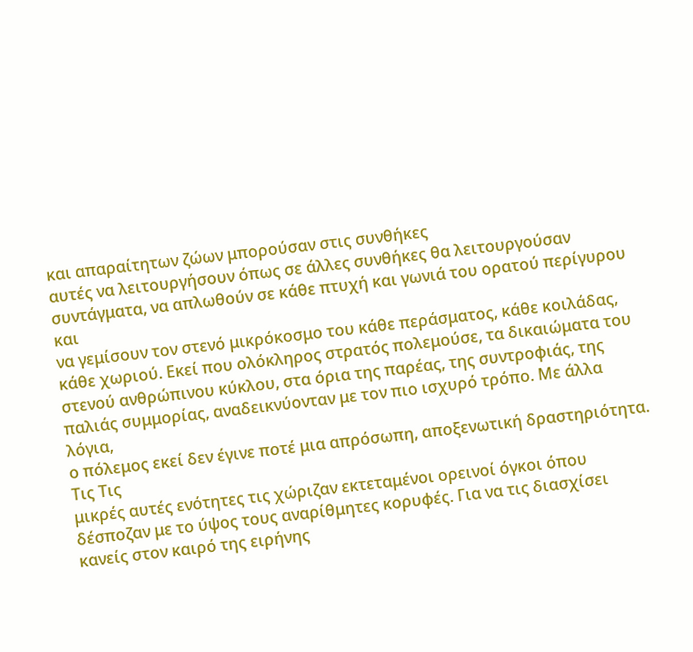και απαραίτητων ζώων μπορούσαν στις συνθήκες
αυτές να λειτουργήσουν όπως σε άλλες συνθήκες θα λειτουργούσαν
συντάγματα, να απλωθούν σε κάθε πτυχή και γωνιά του ορατού περίγυρου και
να γεμίσουν τον στενό μικρόκοσμο του κάθε περάσματος, κάθε κοιλάδας,
κάθε χωριού. Εκεί που ολόκληρος στρατός πολεμούσε, τα δικαιώματα του
στενού ανθρώπινου κύκλου, στα όρια της παρέας, της συντροφιάς, της
παλιάς συμμορίας, αναδεικνύονταν με τον πιο ισχυρό τρόπο. Με άλλα λόγια,
ο πόλεμος εκεί δεν έγινε ποτέ μια απρόσωπη, αποξενωτική δραστηριότητα. Τις Τις
μικρές αυτές ενότητες τις χώριζαν εκτεταμένοι ορεινοί όγκοι όπου
δέσποζαν με το ύψος τους αναρίθμητες κορυφές. Για να τις διασχίσει
κανείς στον καιρό της ειρήνης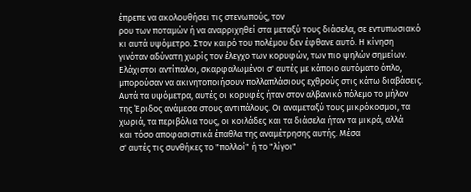έπρεπε να ακολουθήσει τις στενωπούς, τον
ρου των ποταμών ή να αναρριχηθεί στα μεταξύ τους διάσελα, σε εντυπωσιακό
κι αυτά υψόμετρο. Στον καιρό του πολέμου δεν έφθανε αυτό. Η κίνηση
γινόταν αδύνατη χωρίς τον έλεγχο των κορυφών, των πιο ψηλών σημείων.
Ελάχιστοι αντίπαλοι, σκαρφαλωμένοι σ' αυτές με κάποιο αυτόματο όπλο,
μπορούσαν να ακινητοποιήσουν πολλαπλάσιους εχθρούς στις κάτω διαβάσεις.
Αυτά τα υψόμετρα, αυτές οι κορυφές ήταν στον αλβανικό πόλεμο το μήλον
της Έριδος ανάμεσα στους αντιπάλους. Οι αναμεταξύ τους μικρόκοσμοι, τα
χωριά, τα περιβόλια τους, οι κοιλάδες και τα διάσελα ήταν τα μικρά, αλλά
και τόσο αποφασιστικά έπαθλα της αναμέτρησης αυτής. Μέσα
σ' αυτές τις συνθήκες το "πολλοί" ή το "λίγοι"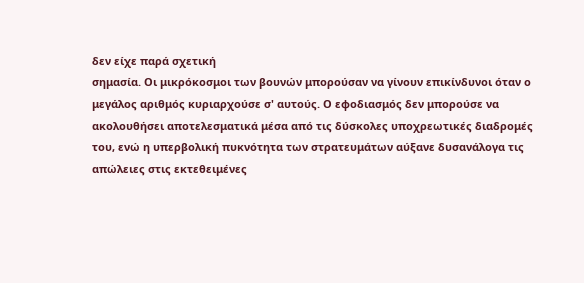δεν είχε παρά σχετική
σημασία. Οι μικρόκοσμοι των βουνών μπορούσαν να γίνουν επικίνδυνοι όταν ο
μεγάλος αριθμός κυριαρχούσε σ' αυτούς. Ο εφοδιασμός δεν μπορούσε να
ακολουθήσει αποτελεσματικά μέσα από τις δύσκολες υποχρεωτικές διαδρομές
του, ενώ η υπερβολική πυκνότητα των στρατευμάτων αύξανε δυσανάλογα τις
απώλειες στις εκτεθειμένες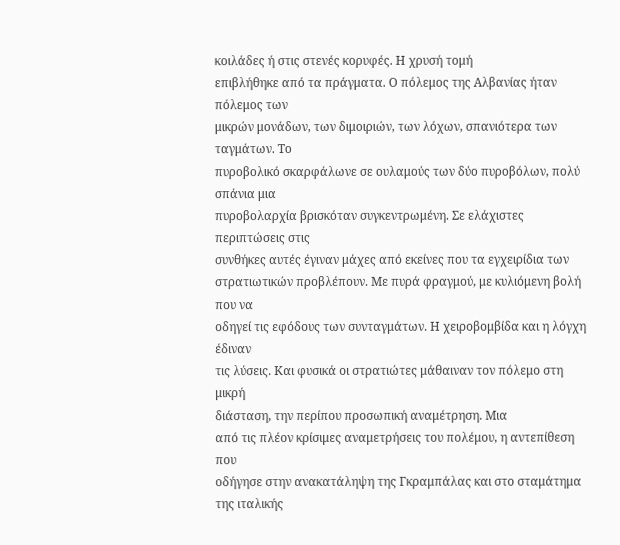κοιλάδες ή στις στενές κορυφές. Η χρυσή τομή
επιβλήθηκε από τα πράγματα. Ο πόλεμος της Αλβανίας ήταν πόλεμος των
μικρών μονάδων, των διμοιριών, των λόχων, σπανιότερα των ταγμάτων. Το
πυροβολικό σκαρφάλωνε σε ουλαμούς των δύο πυροβόλων, πολύ σπάνια μια
πυροβολαρχία βρισκόταν συγκεντρωμένη. Σε ελάχιστες περιπτώσεις στις
συνθήκες αυτές έγιναν μάχες από εκείνες που τα εγχειρίδια των
στρατιωτικών προβλέπουν. Με πυρά φραγμού, με κυλιόμενη βολή που να
οδηγεί τις εφόδους των συνταγμάτων. Η χειροβομβίδα και η λόγχη έδιναν
τις λύσεις. Και φυσικά οι στρατιώτες μάθαιναν τον πόλεμο στη μικρή
διάσταση, την περίπου προσωπική αναμέτρηση. Μια
από τις πλέον κρίσιμες αναμετρήσεις του πολέμου, η αντεπίθεση που
οδήγησε στην ανακατάληψη της Γκραμπάλας και στο σταμάτημα της ιταλικής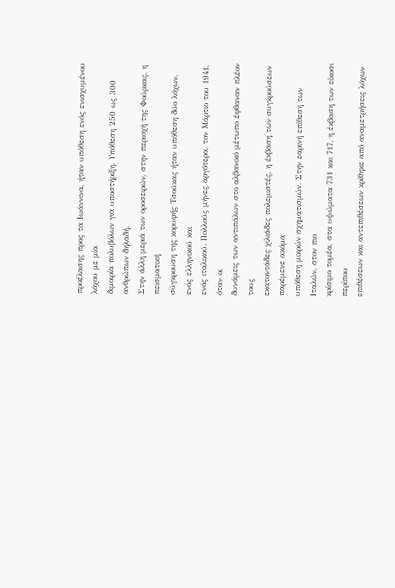προέλασης προς τα Ιωάννινα, ήταν υπόθεση ενός ενισχυμένου λόχου με μία
διμοιρία πολυβόλων για υποστήριξη. Υπόθεση 250 ως 300 ανθρώπων δηλαδή.
Στην άλλη μεριά των οροσειρών, στην περιοχή της Φούρκας, η πεισματική
σύγκρουση της κορυφής Τσούκας ήταν υπόθεση δύο λόχων, ενός ελληνικού και
ενός ιταλικού. Πολλούς μήνες αργότερα, τον Μάρτιο του 1941, όταν οι
δυνάμεις των αντιπάλων στο αλβανικό μέτωπο έφθαναν πλέον τους
εκατοντάδες χιλιάδες πολεμιστές, η έκβαση των συγκρούσεων παρέμενε ακόμα
υπόθεση μικρών σχηματισμών. Στην εαρινή επίθεση των Ιταλών, στον πιο
κρίσιμο τομέα, στα υψώματα 731 και 717, η έκβαση των είκοσι περίπου
επιθέσεων και αντεπιθέσεων κρίθηκε από αναμετρήσεις λόχων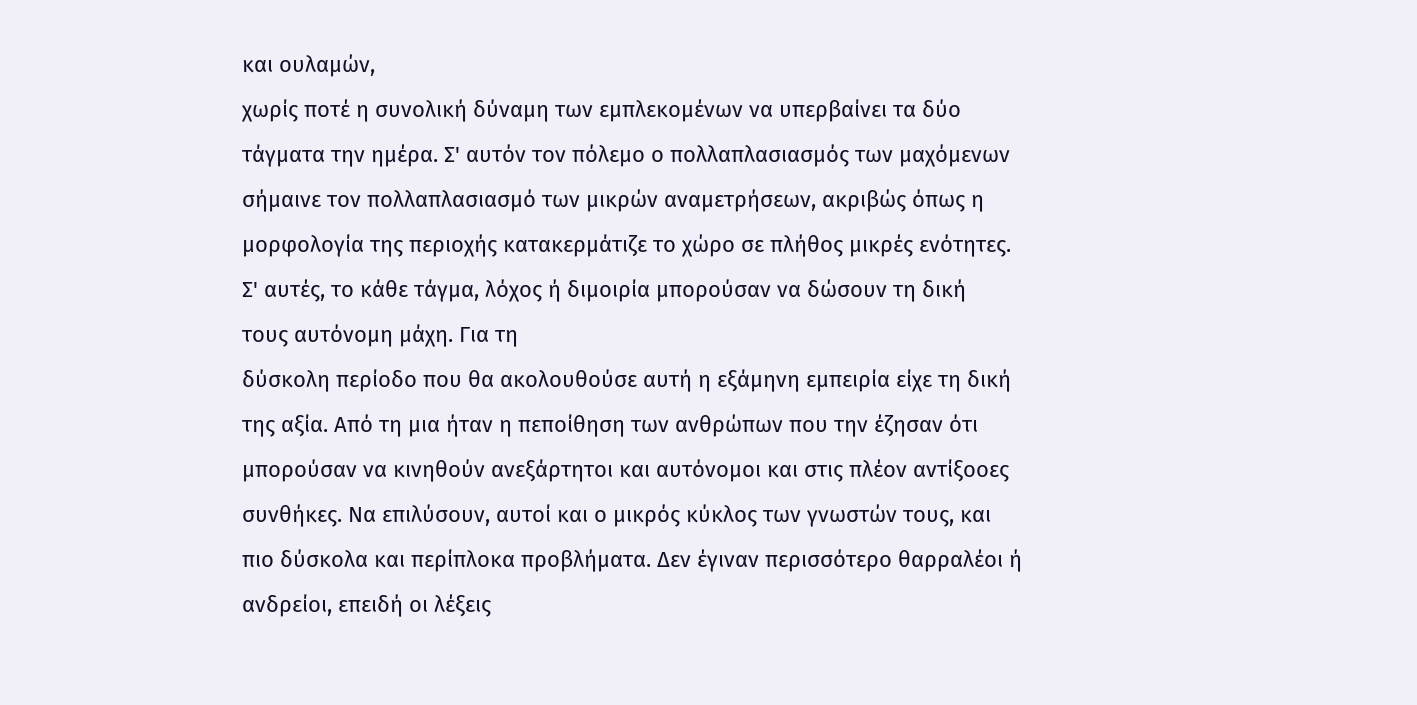και ουλαμών,
χωρίς ποτέ η συνολική δύναμη των εμπλεκομένων να υπερβαίνει τα δύο
τάγματα την ημέρα. Σ' αυτόν τον πόλεμο ο πολλαπλασιασμός των μαχόμενων
σήμαινε τον πολλαπλασιασμό των μικρών αναμετρήσεων, ακριβώς όπως η
μορφολογία της περιοχής κατακερμάτιζε το χώρο σε πλήθος μικρές ενότητες.
Σ' αυτές, το κάθε τάγμα, λόχος ή διμοιρία μπορούσαν να δώσουν τη δική
τους αυτόνομη μάχη. Για τη
δύσκολη περίοδο που θα ακολουθούσε αυτή η εξάμηνη εμπειρία είχε τη δική
της αξία. Από τη μια ήταν η πεποίθηση των ανθρώπων που την έζησαν ότι
μπορούσαν να κινηθούν ανεξάρτητοι και αυτόνομοι και στις πλέον αντίξοοες
συνθήκες. Να επιλύσουν, αυτοί και ο μικρός κύκλος των γνωστών τους, και
πιο δύσκολα και περίπλοκα προβλήματα. Δεν έγιναν περισσότερο θαρραλέοι ή
ανδρείοι, επειδή οι λέξεις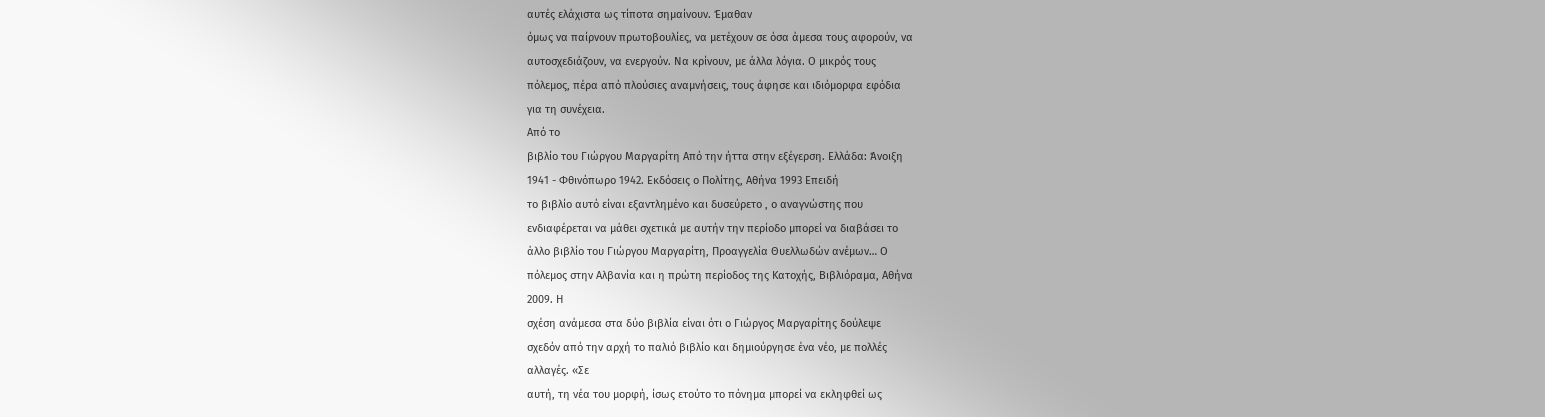αυτές ελάχιστα ως τίποτα σημαίνουν. Έμαθαν
όμως να παίρνουν πρωτοβουλίες, να μετέχουν σε όσα άμεσα τους αφορούν, να
αυτοσχεδιάζουν, να ενεργούν. Να κρίνουν, με άλλα λόγια. Ο μικρός τους
πόλεμος, πέρα από πλούσιες αναμνήσεις, τους άφησε και ιδιόμορφα εφόδια
για τη συνέχεια.
Από το
βιβλίο του Γιώργου Μαργαρίτη Από την ήττα στην εξέγερση. Ελλάδα: Άνοιξη
1941 - Φθινόπωρο 1942. Εκδόσεις ο Πολίτης, Αθήνα 1993 Επειδή
το βιβλίο αυτό είναι εξαντλημένο και δυσεύρετο , ο αναγνώστης που
ενδιαφέρεται να μάθει σχετικά με αυτήν την περίοδο μπορεί να διαβάσει το
άλλο βιβλίο του Γιώργου Μαργαρίτη, Προαγγελία Θυελλωδών ανέμων… Ο
πόλεμος στην Αλβανία και η πρώτη περίοδος της Κατοχής, Βιβλιόραμα, Αθήνα
2009. Η
σχέση ανάμεσα στα δύο βιβλία είναι ότι ο Γιώργος Μαργαρίτης δούλεψε
σχεδόν από την αρχή το παλιό βιβλίο και δημιούργησε ένα νέο, με πολλές
αλλαγές. «Σε
αυτή, τη νέα του μορφή, ίσως ετούτο το πόνημα μπορεί να εκληφθεί ως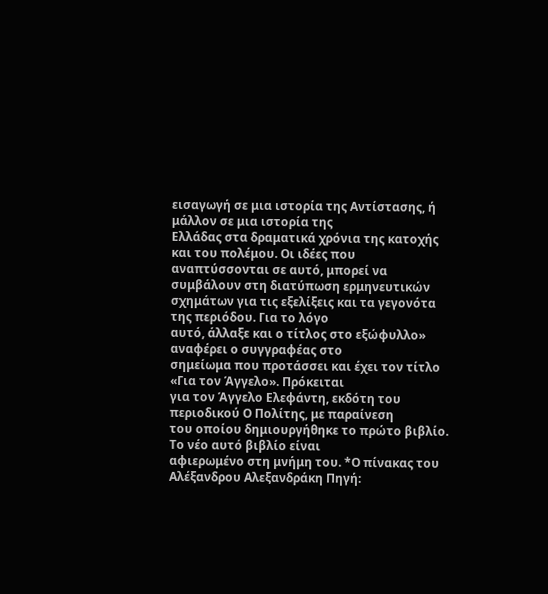εισαγωγή σε μια ιστορία της Αντίστασης, ή μάλλον σε μια ιστορία της
Ελλάδας στα δραματικά χρόνια της κατοχής και του πολέμου. Οι ιδέες που
αναπτύσσονται σε αυτό, μπορεί να συμβάλουν στη διατύπωση ερμηνευτικών
σχημάτων για τις εξελίξεις και τα γεγονότα της περιόδου. Για το λόγο
αυτό, άλλαξε και ο τίτλος στο εξώφυλλο» αναφέρει ο συγγραφέας στο
σημείωμα που προτάσσει και έχει τον τίτλο «Για τον Άγγελο». Πρόκειται
για τον Άγγελο Ελεφάντη, εκδότη του περιοδικού Ο Πολίτης, με παραίνεση
του οποίου δημιουργήθηκε το πρώτο βιβλίο. Το νέο αυτό βιβλίο είναι
αφιερωμένο στη μνήμη του. *Ο πίνακας του Αλέξανδρου Αλεξανδράκη Πηγή: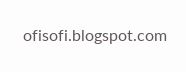ofisofi.blogspot.com